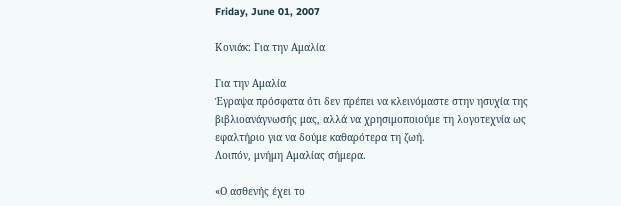Friday, June 01, 2007

Κονιάκ: Για την Αμαλία

Για την Αμαλία
Έγραψα πρόσφατα ότι δεν πρέπει να κλεινόμαστε στην ησυχία της βιβλιοανάγνωσής μας, αλλά να χρησιμοποιούμε τη λογοτεχνία ως εφαλτήριο για να δούμε καθαρότερα τη ζωή.
Λοιπόν, μνήμη Αμαλίας σήμερα.

«Ο ασθενής έχει το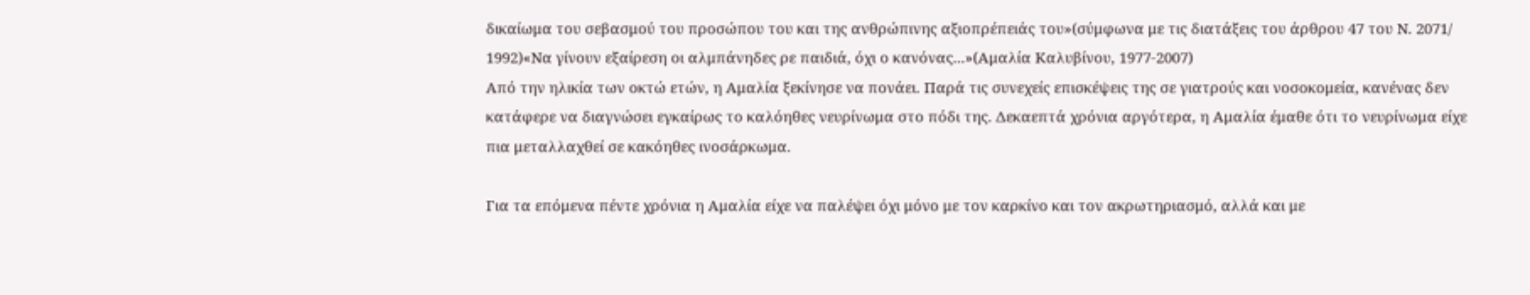δικαίωμα του σεβασμού του προσώπου του και της ανθρώπινης αξιοπρέπειάς του»(σύμφωνα με τις διατάξεις του άρθρου 47 του Ν. 2071/ 1992)«Να γίνουν εξαίρεση οι αλμπάνηδες ρε παιδιά, όχι ο κανόνας...»(Αμαλία Καλυβίνου, 1977-2007)
Από την ηλικία των οκτώ ετών, η Αμαλία ξεκίνησε να πονάει. Παρά τις συνεχείς επισκέψεις της σε γιατρούς και νοσοκομεία, κανένας δεν κατάφερε να διαγνώσει εγκαίρως το καλόηθες νευρίνωμα στο πόδι της. Δεκαεπτά χρόνια αργότερα, η Αμαλία έμαθε ότι το νευρίνωμα είχε πια μεταλλαχθεί σε κακόηθες ινοσάρκωμα.

Για τα επόμενα πέντε χρόνια η Αμαλία είχε να παλέψει όχι μόνο με τον καρκίνο και τον ακρωτηριασμό, αλλά και με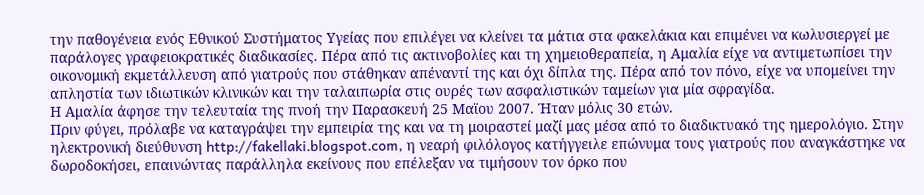την παθογένεια ενός Εθνικού Συστήματος Υγείας που επιλέγει να κλείνει τα μάτια στα φακελάκια και επιμένει να κωλυσιεργεί με παράλογες γραφειοκρατικές διαδικασίες. Πέρα από τις ακτινοβολίες και τη χημειοθεραπεία, η Αμαλία είχε να αντιμετωπίσει την οικονομική εκμετάλλευση από γιατρούς που στάθηκαν απέναντί της και όχι δίπλα της. Πέρα από τον πόνο, είχε να υπομείνει την απληστία των ιδιωτικών κλινικών και την ταλαιπωρία στις ουρές των ασφαλιστικών ταμείων για μία σφραγίδα.
Η Αμαλία άφησε την τελευταία της πνοή την Παρασκευή 25 Μαϊου 2007. Ήταν μόλις 30 ετών.
Πριν φύγει, πρόλαβε να καταγράψει την εμπειρία της και να τη μοιραστεί μαζί μας μέσα από το διαδικτυακό της ημερολόγιο. Στην ηλεκτρονική διεύθυνση http://fakellaki.blogspot.com, η νεαρή φιλόλογος κατήγγειλε επώνυμα τους γιατρούς που αναγκάστηκε να δωροδοκήσει, επαινώντας παράλληλα εκείνους που επέλεξαν να τιμήσουν τον όρκο που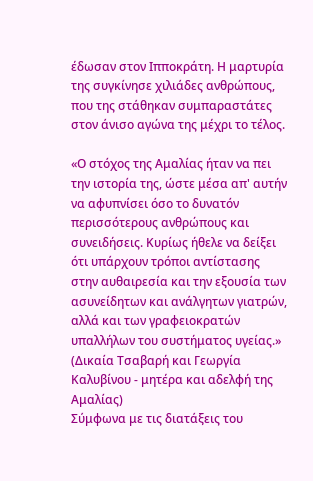έδωσαν στον Ιπποκράτη. Η μαρτυρία της συγκίνησε χιλιάδες ανθρώπους, που της στάθηκαν συμπαραστάτες στον άνισο αγώνα της μέχρι το τέλος.

«Ο στόχος της Αμαλίας ήταν να πει την ιστορία της, ώστε μέσα απ' αυτήν να αφυπνίσει όσο το δυνατόν περισσότερους ανθρώπους και συνειδήσεις. Κυρίως ήθελε να δείξει ότι υπάρχουν τρόποι αντίστασης στην αυθαιρεσία και την εξουσία των ασυνείδητων και ανάλγητων γιατρών, αλλά και των γραφειοκρατών υπαλλήλων του συστήματος υγείας.»
(Δικαία Τσαβαρή και Γεωργία Καλυβίνου - μητέρα και αδελφή της Αμαλίας)
Σύμφωνα με τις διατάξεις του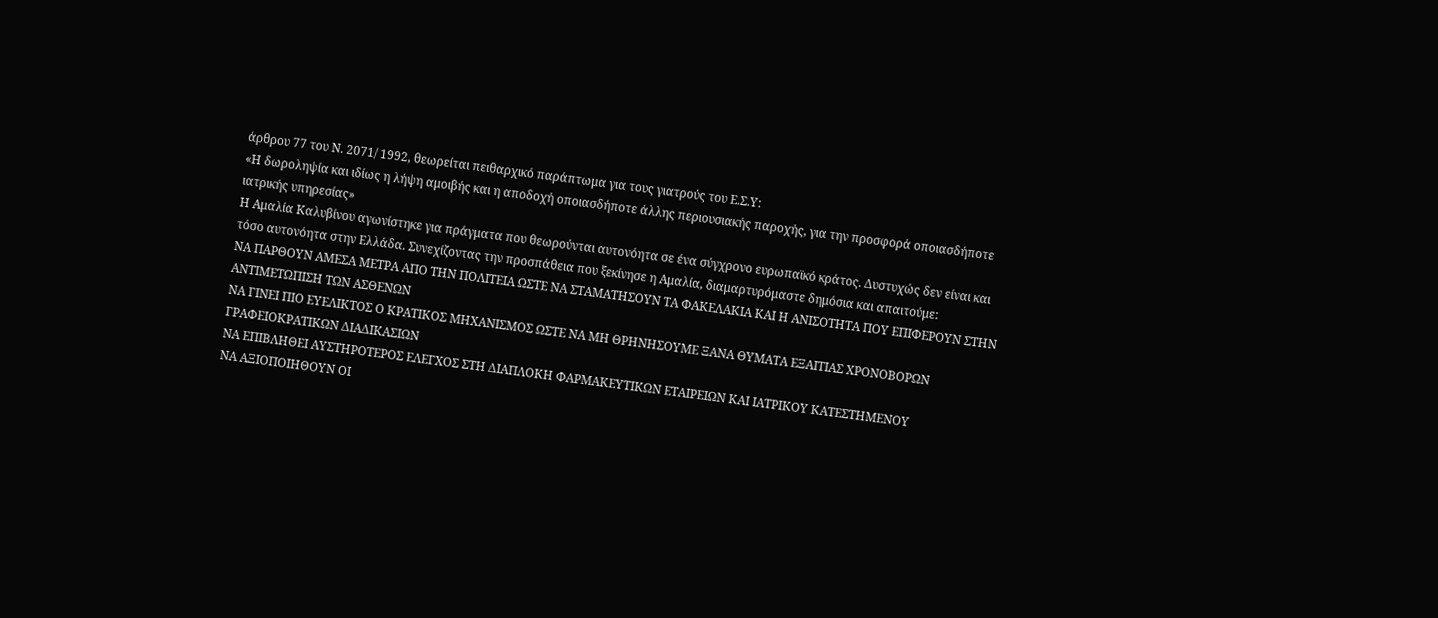άρθρου 77 του Ν. 2071/ 1992, θεωρείται πειθαρχικό παράπτωμα για τους γιατρούς του Ε.Σ.Υ:
«Η δωροληψία και ιδίως η λήψη αμοιβής και η αποδοχή οποιασδήποτε άλλης περιουσιακής παροχής, για την προσφορά οποιασδήποτε ιατρικής υπηρεσίας»
Η Αμαλία Καλυβίνου αγωνίστηκε για πράγματα που θεωρούνται αυτονόητα σε ένα σύγχρονο ευρωπαϊκό κράτος. Δυστυχώς δεν είναι και τόσο αυτονόητα στην Ελλάδα. Συνεχίζοντας την προσπάθεια που ξεκίνησε η Αμαλία, διαμαρτυρόμαστε δημόσια και απαιτούμε:
ΝΑ ΠΑΡΘΟΥΝ ΑΜΕΣΑ ΜΕΤΡΑ ΑΠΟ ΤΗΝ ΠΟΛΙΤΕΙΑ ΩΣΤΕ ΝΑ ΣΤΑΜΑΤΗΣΟΥΝ ΤΑ ΦΑΚΕΛΑΚΙΑ ΚΑΙ Η ΑΝΙΣΟΤΗΤΑ ΠΟΥ ΕΠΙΦΕΡΟΥΝ ΣΤΗΝ ΑΝΤΙΜΕΤΩΠΙΣΗ ΤΩΝ ΑΣΘΕΝΩΝ
ΝΑ ΓΙΝΕΙ ΠΙΟ ΕΥΕΛΙΚΤΟΣ Ο ΚΡΑΤΙΚΟΣ ΜΗΧΑΝΙΣΜΟΣ ΩΣΤΕ ΝΑ ΜΗ ΘΡΗΝΗΣΟΥΜΕ ΞΑΝΑ ΘΥΜΑΤΑ ΕΞΑΙΤΙΑΣ ΧΡΟΝΟΒΟΡΩΝ ΓΡΑΦΕΙΟΚΡΑΤΙΚΩΝ ΔΙΑΔΙΚΑΣΙΩΝ
ΝΑ ΕΠΙΒΛΗΘΕΙ ΑΥΣΤΗΡΟΤΕΡΟΣ ΕΛΕΓΧΟΣ ΣΤΗ ΔΙΑΠΛΟΚΗ ΦΑΡΜΑΚΕΥΤΙΚΩΝ ΕΤΑΙΡΕΙΩΝ ΚΑΙ ΙΑΤΡΙΚΟΥ ΚΑΤΕΣΤΗΜΕΝΟΥ
ΝΑ ΑΞΙΟΠΟΙΗΘΟΥΝ ΟΙ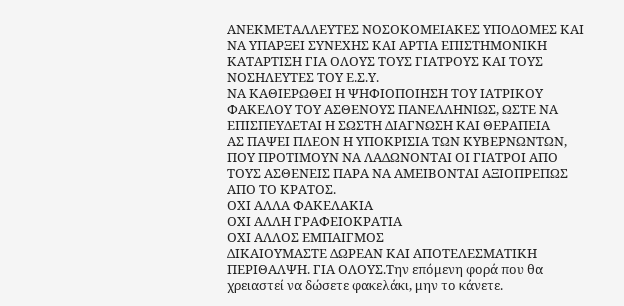ΑΝΕΚΜΕΤΑΛΛΕΥΤΕΣ ΝΟΣΟΚΟΜΕΙΑΚΕΣ ΥΠΟΔΟΜΕΣ ΚΑΙ ΝΑ ΥΠΑΡΞΕΙ ΣΥΝΕΧΗΣ ΚΑΙ ΑΡΤΙΑ ΕΠΙΣΤΗΜΟΝΙΚΗ ΚΑΤΑΡΤΙΣΗ ΓΙΑ ΟΛΟΥΣ ΤΟΥΣ ΓΙΑΤΡΟΥΣ ΚΑΙ ΤΟΥΣ ΝΟΣΗΛΕΥΤΕΣ ΤΟΥ Ε.Σ.Υ.
ΝΑ ΚΑΘΙΕΡΩΘΕΙ Η ΨΗΦΙΟΠΟΙΗΣΗ ΤΟΥ ΙΑΤΡΙΚΟΥ ΦΑΚΕΛΟΥ ΤΟΥ ΑΣΘΕΝΟΥΣ ΠΑΝΕΛΛΗΝΙΩΣ, ΩΣΤΕ ΝΑ ΕΠΙΣΠΕΥΔΕΤΑΙ Η ΣΩΣΤΗ ΔΙΑΓΝΩΣΗ ΚΑΙ ΘΕΡΑΠΕΙΑ
ΑΣ ΠΑΨΕΙ ΠΛΕΟΝ Η ΥΠΟΚΡΙΣΙΑ ΤΩΝ ΚΥΒΕΡΝΩΝΤΩΝ, ΠΟΥ ΠΡΟΤΙΜΟΥΝ ΝΑ ΛΑΔΩΝΟΝΤΑΙ ΟΙ ΓΙΑΤΡΟΙ ΑΠΟ ΤΟΥΣ ΑΣΘΕΝΕΙΣ ΠΑΡΑ ΝΑ ΑΜΕΙΒΟΝΤΑΙ ΑΞΙΟΠΡΕΠΩΣ ΑΠΟ ΤΟ ΚΡΑΤΟΣ.
ΟΧΙ ΑΛΛΑ ΦΑΚΕΛΑΚΙΑ
ΟΧΙ ΑΛΛΗ ΓΡΑΦΕΙΟΚΡΑΤΙΑ
ΟΧΙ ΑΛΛΟΣ ΕΜΠΑΙΓΜΟΣ
ΔΙΚΑΙΟΥΜΑΣΤΕ ΔΩΡΕΑΝ ΚΑΙ ΑΠΟΤΕΛΕΣΜΑΤΙΚΗ ΠΕΡΙΘΑΛΨΗ. ΓΙΑ ΟΛΟΥΣ.Την επόμενη φορά που θα χρειαστεί να δώσετε φακελάκι, μην το κάνετε.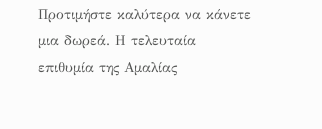Προτιμήστε καλύτερα να κάνετε μια δωρεά. Η τελευταία επιθυμία της Αμαλίας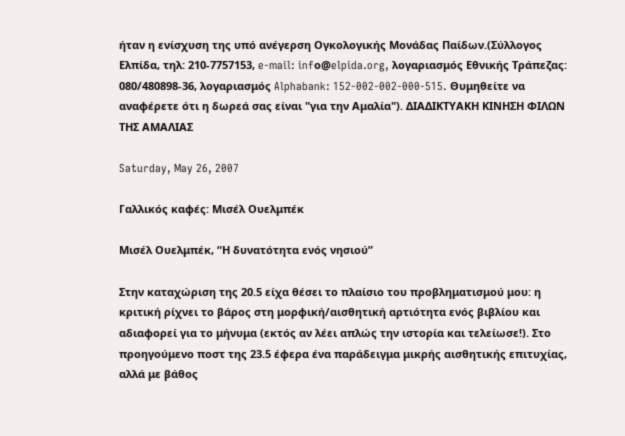ήταν η ενίσχυση της υπό ανέγερση Ογκολογικής Μονάδας Παίδων.(Σύλλογος Ελπίδα, τηλ: 210-7757153, e-mail: infο@elpida.org, λογαριασμός Εθνικής Τράπεζας: 080/480898-36, λογαριασμός Alphabank: 152-002-002-000-515. Θυμηθείτε να αναφέρετε ότι η δωρεά σας είναι "για την Αμαλία"). ΔΙΑΔΙΚΤΥΑΚΗ ΚΙΝΗΣΗ ΦΙΛΩΝ ΤΗΣ ΑΜΑΛΙΑΣ

Saturday, May 26, 2007

Γαλλικός καφές: Μισέλ Ουελμπέκ

Μισέλ Ουελμπέκ, “Η δυνατότητα ενός νησιού”

Στην καταχώριση της 20.5 είχα θέσει το πλαίσιο του προβληματισμού μου: η κριτική ρίχνει το βάρος στη μορφική/αισθητική αρτιότητα ενός βιβλίου και αδιαφορεί για το μήνυμα (εκτός αν λέει απλώς την ιστορία και τελείωσε!). Στο προηγούμενο ποστ της 23.5 έφερα ένα παράδειγμα μικρής αισθητικής επιτυχίας, αλλά με βάθος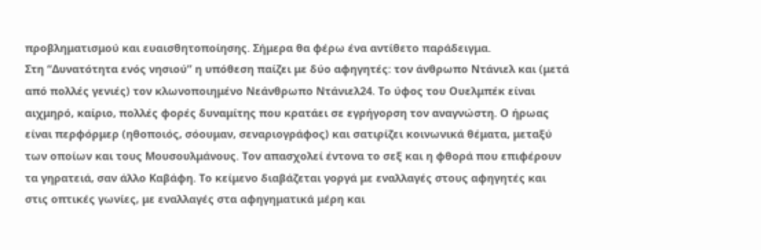προβληματισμού και ευαισθητοποίησης. Σήμερα θα φέρω ένα αντίθετο παράδειγμα.
Στη “Δυνατότητα ενός νησιού” η υπόθεση παίζει με δύο αφηγητές: τον άνθρωπο Ντάνιελ και (μετά από πολλές γενιές) τον κλωνοποιημένο Νεάνθρωπο Ντάνιελ24. Το ύφος του Ουελμπέκ είναι αιχμηρό, καίριο, πολλές φορές δυναμίτης που κρατάει σε εγρήγορση τον αναγνώστη. Ο ήρωας είναι περφόρμερ (ηθοποιός, σόουμαν, σεναριογράφος) και σατιρίζει κοινωνικά θέματα, μεταξύ των οποίων και τους Μουσουλμάνους. Τον απασχολεί έντονα το σεξ και η φθορά που επιφέρουν τα γηρατειά, σαν άλλο Καβάφη. Το κείμενο διαβάζεται γοργά με εναλλαγές στους αφηγητές και στις οπτικές γωνίες, με εναλλαγές στα αφηγηματικά μέρη και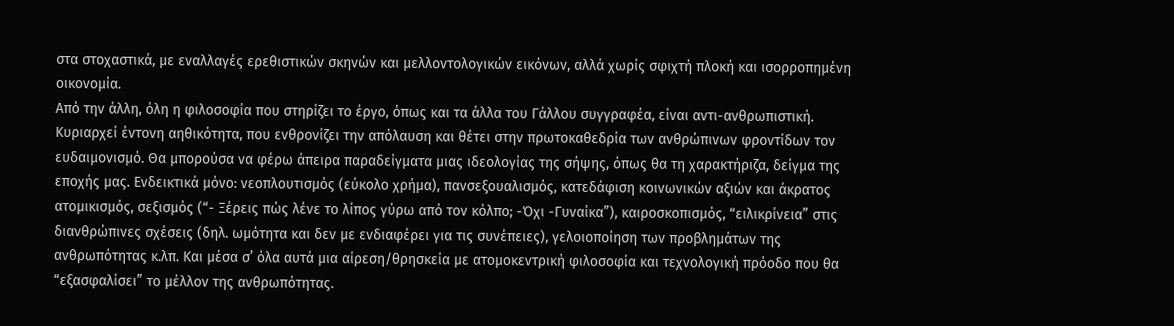στα στοχαστικά, με εναλλαγές ερεθιστικών σκηνών και μελλοντολογικών εικόνων, αλλά χωρίς σφιχτή πλοκή και ισορροπημένη οικονομία.
Από την άλλη, όλη η φιλοσοφία που στηρίζει το έργο, όπως και τα άλλα του Γάλλου συγγραφέα, είναι αντι-ανθρωπιστική. Κυριαρχεί έντονη αηθικότητα, που ενθρονίζει την απόλαυση και θέτει στην πρωτοκαθεδρία των ανθρώπινων φροντίδων τον ευδαιμονισμό. Θα μπορούσα να φέρω άπειρα παραδείγματα μιας ιδεολογίας της σήψης, όπως θα τη χαρακτήριζα, δείγμα της εποχής μας. Ενδεικτικά μόνο: νεοπλουτισμός (εύκολο χρήμα), πανσεξουαλισμός, κατεδάφιση κοινωνικών αξιών και άκρατος ατομικισμός, σεξισμός (“- Ξέρεις πώς λένε το λίπος γύρω από τον κόλπο; -Όχι -Γυναίκα”), καιροσκοπισμός, “ειλικρίνεια” στις διανθρώπινες σχέσεις (δηλ. ωμότητα και δεν με ενδιαφέρει για τις συνέπειες), γελοιοποίηση των προβλημάτων της ανθρωπότητας κ.λπ. Και μέσα σ’ όλα αυτά μια αίρεση/θρησκεία με ατομοκεντρική φιλοσοφία και τεχνολογική πρόοδο που θα “εξασφαλίσει” το μέλλον της ανθρωπότητας.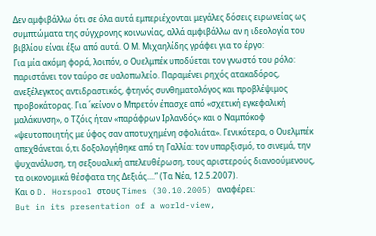Δεν αμφιβάλλω ότι σε όλα αυτά εμπεριέχονται μεγάλες δόσεις ειρωνείας ως συμπτώματα της σύγχρονης κοινωνίας, αλλά αμφιβάλλω αν η ιδεολογία του βιβλίου είναι έξω από αυτά. Ο Μ. Μιχαηλίδης γράφει για το έργο:
Για μία ακόμη φορά, λοιπόν, ο Ουελμπέκ υποδύεται τον γνωστό του ρόλο: παριστάνει τον ταύρο σε υαλοπωλείο. Παραμένει ρηχός ατακαδόρος, ανεξέλεγκτος αντιδραστικός, φτηνός συνθηματολόγος και προβλέψιμος προβοκάτορας. Για ΄κείνον ο Μπρετόν έπασχε από «σχετική εγκεφαλική μαλάκυνση», ο Τζόις ήταν «παράφρων Ιρλανδός» και ο Ναμπόκοφ «ψευτοποιητής με ύφος σαν αποτυχημένη σφολιάτα». Γενικότερα, ο Ουελμπέκ απεχθάνεται ό,τι δοξολογήθηκε από τη Γαλλία: τον υπαρξισμό, το σινεμά, την ψυχανάλυση, τη σεξουαλική απελευθέρωση, τους αριστερούς διανοούμενους, τα οικονομικά θέσφατα της Δεξιάς....” (Τα Νέα, 12.5.2007).
Και ο D. Horspool στους Times (30.10.2005) αναφέρει:
But in its presentation of a world-view,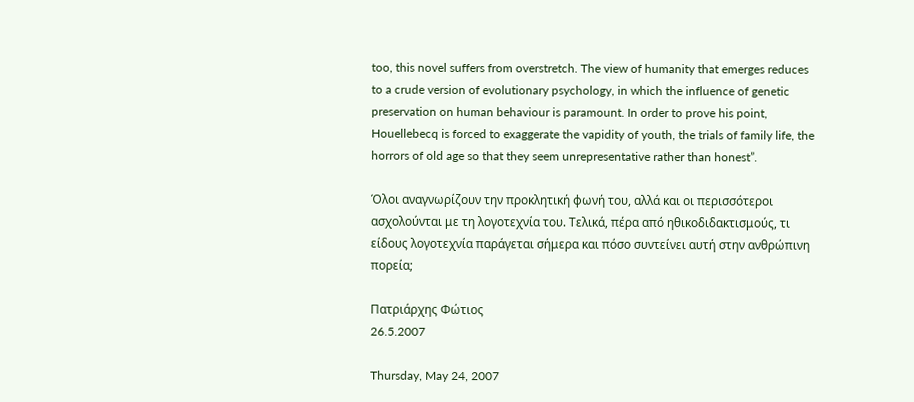too, this novel suffers from overstretch. The view of humanity that emerges reduces to a crude version of evolutionary psychology, in which the influence of genetic preservation on human behaviour is paramount. In order to prove his point, Houellebecq is forced to exaggerate the vapidity of youth, the trials of family life, the horrors of old age so that they seem unrepresentative rather than honest”.

Όλοι αναγνωρίζουν την προκλητική φωνή του, αλλά και οι περισσότεροι ασχολούνται με τη λογοτεχνία του. Τελικά, πέρα από ηθικοδιδακτισμούς, τι είδους λογοτεχνία παράγεται σήμερα και πόσο συντείνει αυτή στην ανθρώπινη πορεία;

Πατριάρχης Φώτιος
26.5.2007

Thursday, May 24, 2007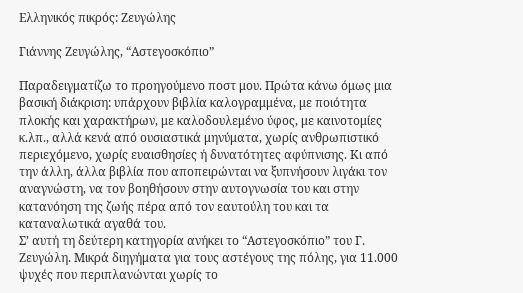Ελληνικός πικρός: Ζευγώλης

Γιάννης Ζευγώλης, “Αστεγοσκόπιο”

Παραδειγματίζω το προηγούμενο ποστ μου. Πρώτα κάνω όμως μια βασική διάκριση: υπάρχουν βιβλία καλογραμμένα, με ποιότητα πλοκής και χαρακτήρων, με καλοδουλεμένο ύφος, με καινοτομίες κ.λπ., αλλά κενά από ουσιαστικά μηνύματα, χωρίς ανθρωπιστικό περιεχόμενο, χωρίς ευαισθησίες ή δυνατότητες αφύπνισης. Κι από την άλλη, άλλα βιβλία που αποπειρώνται να ξυπνήσουν λιγάκι τον αναγνώστη, να τον βοηθήσουν στην αυτογνωσία του και στην κατανόηση της ζωής πέρα από τον εαυτούλη του και τα καταναλωτικά αγαθά του.
Σ’ αυτή τη δεύτερη κατηγορία ανήκει το “Αστεγοσκόπιο” του Γ. Ζευγώλη. Μικρά διηγήματα για τους αστέγους της πόλης, για 11.000 ψυχές που περιπλανώνται χωρίς το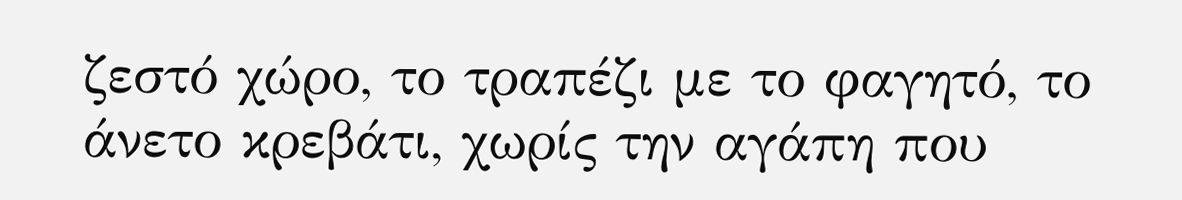ζεστό χώρο, το τραπέζι με το φαγητό, το άνετο κρεβάτι, χωρίς την αγάπη που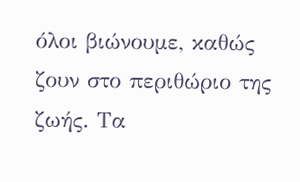όλοι βιώνουμε, καθώς ζουν στο περιθώριο της ζωής. Τα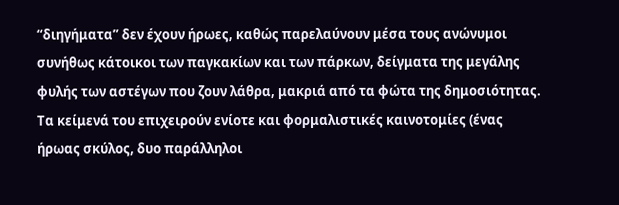“διηγήματα” δεν έχουν ήρωες, καθώς παρελαύνουν μέσα τους ανώνυμοι συνήθως κάτοικοι των παγκακίων και των πάρκων, δείγματα της μεγάλης φυλής των αστέγων που ζουν λάθρα, μακριά από τα φώτα της δημοσιότητας.
Τα κείμενά του επιχειρούν ενίοτε και φορμαλιστικές καινοτομίες (ένας ήρωας σκύλος, δυο παράλληλοι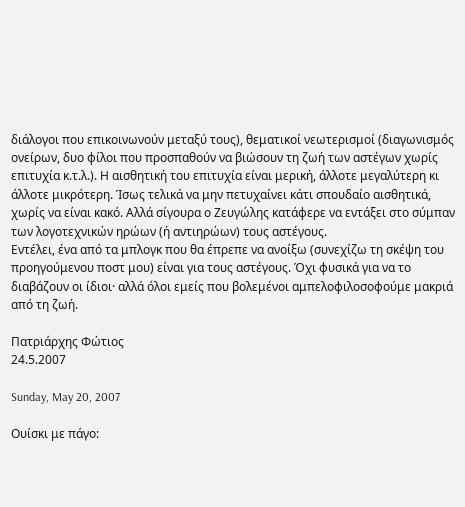διάλογοι που επικοινωνούν μεταξύ τους), θεματικοί νεωτερισμοί (διαγωνισμός ονείρων, δυο φίλοι που προσπαθούν να βιώσουν τη ζωή των αστέγων χωρίς επιτυχία κ.τ.λ.). Η αισθητική του επιτυχία είναι μερική, άλλοτε μεγαλύτερη κι άλλοτε μικρότερη. Ίσως τελικά να μην πετυχαίνει κάτι σπουδαίο αισθητικά, χωρίς να είναι κακό. Αλλά σίγουρα ο Ζευγώλης κατάφερε να εντάξει στο σύμπαν των λογοτεχνικών ηρώων (ή αντιηρώων) τους αστέγους.
Εντέλει, ένα από τα μπλογκ που θα έπρεπε να ανοίξω (συνεχίζω τη σκέψη του προηγούμενου ποστ μου) είναι για τους αστέγους. Όχι φυσικά για να το διαβάζουν οι ίδιοι· αλλά όλοι εμείς που βολεμένοι αμπελοφιλοσοφούμε μακριά από τη ζωή.

Πατριάρχης Φώτιος
24.5.2007

Sunday, May 20, 2007

Ουίσκι με πάγο: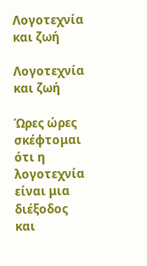Λογοτεχνία και ζωή

Λογοτεχνία και ζωή

Ώρες ώρες σκέφτομαι ότι η λογοτεχνία είναι μια διέξοδος και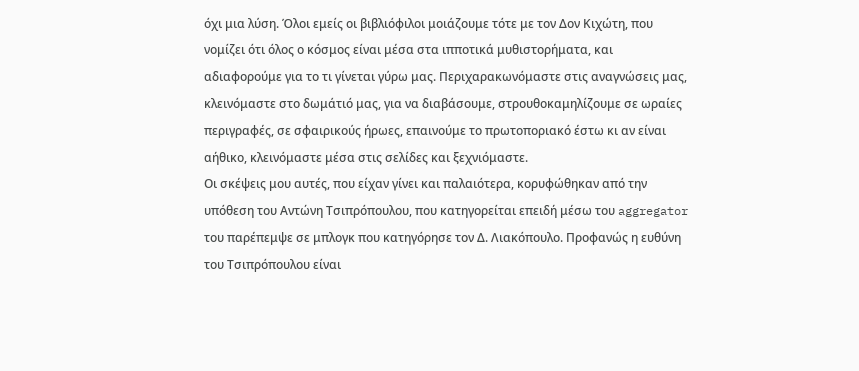όχι μια λύση. Όλοι εμείς οι βιβλιόφιλοι μοιάζουμε τότε με τον Δον Κιχώτη, που νομίζει ότι όλος ο κόσμος είναι μέσα στα ιπποτικά μυθιστορήματα, και αδιαφορούμε για το τι γίνεται γύρω μας. Περιχαρακωνόμαστε στις αναγνώσεις μας, κλεινόμαστε στο δωμάτιό μας, για να διαβάσουμε, στρουθοκαμηλίζουμε σε ωραίες περιγραφές, σε σφαιρικούς ήρωες, επαινούμε το πρωτοποριακό έστω κι αν είναι αήθικο, κλεινόμαστε μέσα στις σελίδες και ξεχνιόμαστε.
Οι σκέψεις μου αυτές, που είχαν γίνει και παλαιότερα, κορυφώθηκαν από την υπόθεση του Αντώνη Τσιπρόπουλου, που κατηγορείται επειδή μέσω του aggregator του παρέπεμψε σε μπλογκ που κατηγόρησε τον Δ. Λιακόπουλο. Προφανώς η ευθύνη του Τσιπρόπουλου είναι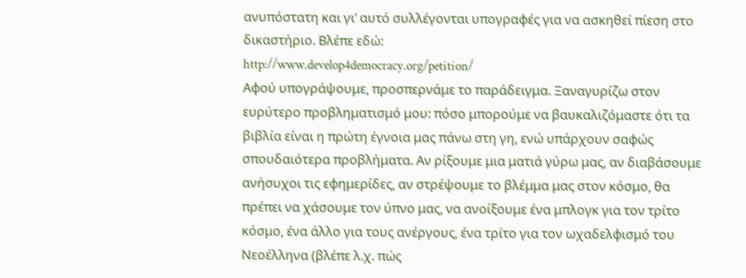ανυπόστατη και γι’ αυτό συλλέγονται υπογραφές για να ασκηθεί πίεση στο δικαστήριο. Βλέπε εδώ:
http://www.develop4democracy.org/petition/
Αφού υπογράψουμε, προσπερνάμε το παράδειγμα. Ξαναγυρίζω στον ευρύτερο προβληματισμό μου: πόσο μπορούμε να βαυκαλιζόμαστε ότι τα βιβλία είναι η πρώτη έγνοια μας πάνω στη γη, ενώ υπάρχουν σαφώς σπουδαιότερα προβλήματα. Αν ρίξουμε μια ματιά γύρω μας, αν διαβάσουμε ανήσυχοι τις εφημερίδες, αν στρέψουμε το βλέμμα μας στον κόσμο, θα πρέπει να χάσουμε τον ύπνο μας, να ανοίξουμε ένα μπλογκ για τον τρίτο κόσμο, ένα άλλο για τους ανέργους, ένα τρίτο για τον ωχαδελφισμό του Νεοέλληνα (βλέπε λ.χ. πώς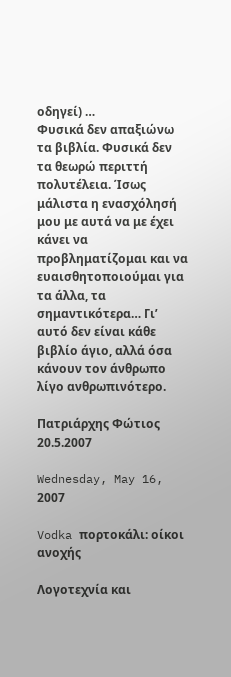οδηγεί) …
Φυσικά δεν απαξιώνω τα βιβλία. Φυσικά δεν τα θεωρώ περιττή πολυτέλεια. Ίσως μάλιστα η ενασχόλησή μου με αυτά να με έχει κάνει να προβληματίζομαι και να ευαισθητοποιούμαι για τα άλλα, τα σημαντικότερα… Γι’ αυτό δεν είναι κάθε βιβλίο άγιο, αλλά όσα κάνουν τον άνθρωπο λίγο ανθρωπινότερο.

Πατριάρχης Φώτιος
20.5.2007

Wednesday, May 16, 2007

Vodka πορτοκάλι: οίκοι ανοχής

Λογοτεχνία και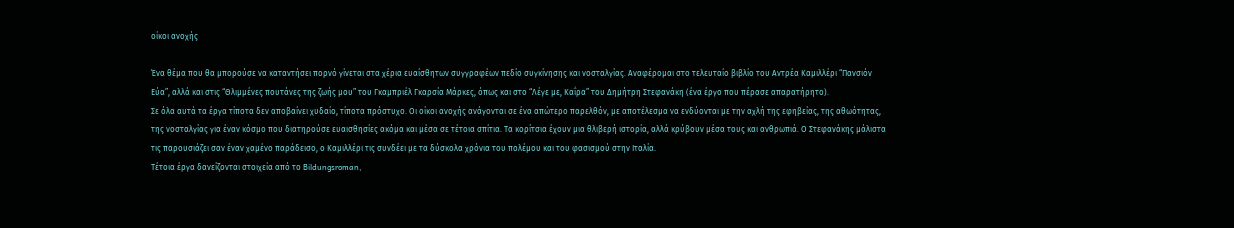οίκοι ανοχής

Ένα θέμα που θα μπορούσε να καταντήσει πορνό γίνεται στα χέρια ευαίσθητων συγγραφέων πεδίο συγκίνησης και νοσταλγίας. Αναφέρομαι στο τελευταίο βιβλίο του Αντρέα Καμιλλέρι “Πανσιόν Εύα”, αλλά και στις “Θλιμμένες πουτάνες της ζωής μου” του Γκαμπριέλ Γκαρσία Μάρκες, όπως και στο “Λέγε με, Καΐρα” του Δημήτρη Στεφανάκη (ένα έργο που πέρασε απαρατήρητο).
Σε όλα αυτά τα έργα τίποτα δεν αποβαίνει χυδαίο, τίποτα πρόστυχο. Οι οίκοι ανοχής ανάγονται σε ένα απώτερο παρελθόν, με αποτέλεσμα να ενδύονται με την αχλή της εφηβείας, της αθωότητας, της νοσταλγίας για έναν κόσμο που διατηρούσε ευαισθησίες ακόμα και μέσα σε τέτοια σπίτια. Τα κορίτσια έχουν μια θλιβερή ιστορία, αλλά κρύβουν μέσα τους και ανθρωπιά. Ο Στεφανάκης μάλιστα τις παρουσιάζει σαν έναν χαμένο παράδεισο, ο Καμιλλέρι τις συνδέει με τα δύσκολα χρόνια του πολέμου και του φασισμού στην Ιταλία.
Τέτοια έργα δανείζονται στοιχεία από το Bildungsroman,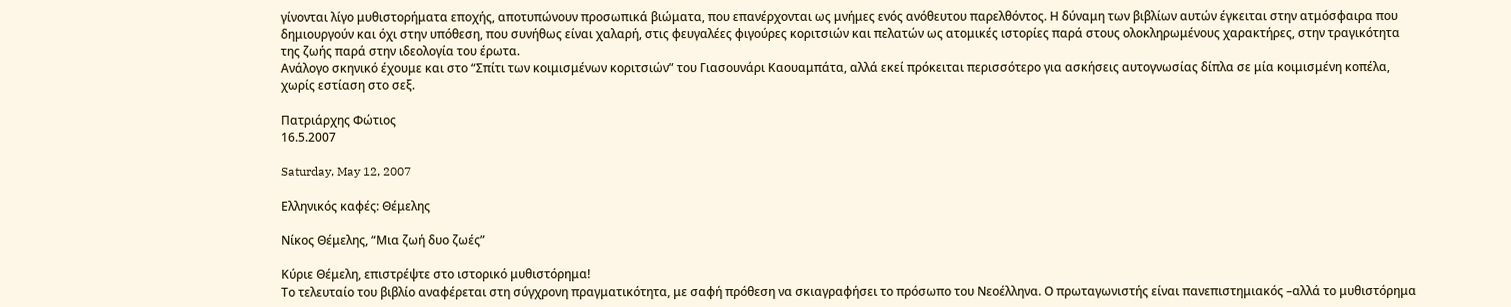γίνονται λίγο μυθιστορήματα εποχής, αποτυπώνουν προσωπικά βιώματα, που επανέρχονται ως μνήμες ενός ανόθευτου παρελθόντος. Η δύναμη των βιβλίων αυτών έγκειται στην ατμόσφαιρα που δημιουργούν και όχι στην υπόθεση, που συνήθως είναι χαλαρή, στις φευγαλέες φιγούρες κοριτσιών και πελατών ως ατομικές ιστορίες παρά στους ολοκληρωμένους χαρακτήρες, στην τραγικότητα της ζωής παρά στην ιδεολογία του έρωτα.
Ανάλογο σκηνικό έχουμε και στο “Σπίτι των κοιμισμένων κοριτσιών” του Γιασουνάρι Καουαμπάτα, αλλά εκεί πρόκειται περισσότερο για ασκήσεις αυτογνωσίας δίπλα σε μία κοιμισμένη κοπέλα, χωρίς εστίαση στο σεξ.

Πατριάρχης Φώτιος
16.5.2007

Saturday, May 12, 2007

Ελληνικός καφές: Θέμελης

Νίκος Θέμελης, “Μια ζωή δυο ζωές”

Κύριε Θέμελη, επιστρέψτε στο ιστορικό μυθιστόρημα!
Το τελευταίο του βιβλίο αναφέρεται στη σύγχρονη πραγματικότητα, με σαφή πρόθεση να σκιαγραφήσει το πρόσωπο του Νεοέλληνα. Ο πρωταγωνιστής είναι πανεπιστημιακός –αλλά το μυθιστόρημα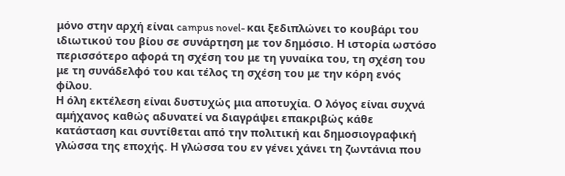μόνο στην αρχή είναι campus novel- και ξεδιπλώνει το κουβάρι του ιδιωτικού του βίου σε συνάρτηση με τον δημόσιο. Η ιστορία ωστόσο περισσότερο αφορά τη σχέση του με τη γυναίκα του, τη σχέση του με τη συνάδελφό του και τέλος τη σχέση του με την κόρη ενός φίλου.
Η όλη εκτέλεση είναι δυστυχώς μια αποτυχία. Ο λόγος είναι συχνά αμήχανος καθώς αδυνατεί να διαγράψει επακριβώς κάθε κατάσταση και συντίθεται από την πολιτική και δημοσιογραφική γλώσσα της εποχής. Η γλώσσα του εν γένει χάνει τη ζωντάνια που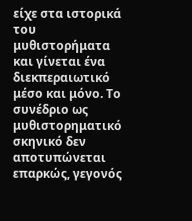είχε στα ιστορικά του μυθιστορήματα και γίνεται ένα διεκπεραιωτικό μέσο και μόνο. Το συνέδριο ως μυθιστορηματικό σκηνικό δεν αποτυπώνεται επαρκώς, γεγονός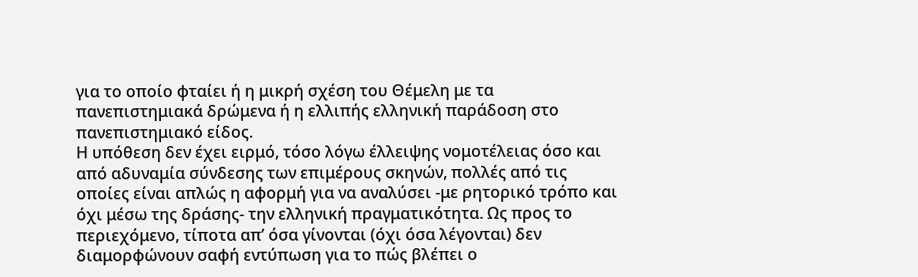για το οποίο φταίει ή η μικρή σχέση του Θέμελη με τα πανεπιστημιακά δρώμενα ή η ελλιπής ελληνική παράδοση στο πανεπιστημιακό είδος.
Η υπόθεση δεν έχει ειρμό, τόσο λόγω έλλειψης νομοτέλειας όσο και από αδυναμία σύνδεσης των επιμέρους σκηνών, πολλές από τις οποίες είναι απλώς η αφορμή για να αναλύσει -με ρητορικό τρόπο και όχι μέσω της δράσης- την ελληνική πραγματικότητα. Ως προς το περιεχόμενο, τίποτα απ’ όσα γίνονται (όχι όσα λέγονται) δεν διαμορφώνουν σαφή εντύπωση για το πώς βλέπει ο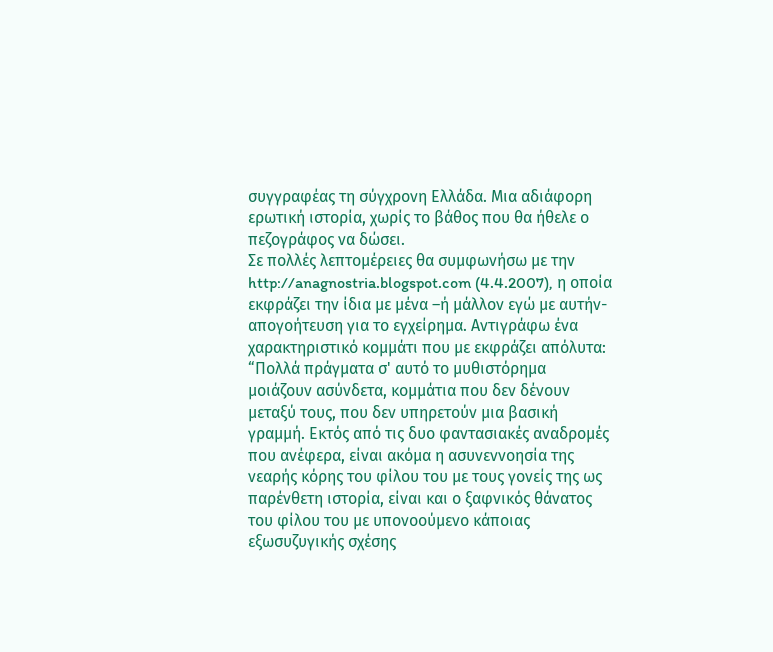συγγραφέας τη σύγχρονη Ελλάδα. Μια αδιάφορη ερωτική ιστορία, χωρίς το βάθος που θα ήθελε ο πεζογράφος να δώσει.
Σε πολλές λεπτομέρειες θα συμφωνήσω με την http://anagnostria.blogspot.com (4.4.2007), η οποία εκφράζει την ίδια με μένα –ή μάλλον εγώ με αυτήν- απογοήτευση για το εγχείρημα. Αντιγράφω ένα χαρακτηριστικό κομμάτι που με εκφράζει απόλυτα: “Πολλά πράγματα σ' αυτό το μυθιστόρημα μοιάζουν ασύνδετα, κομμάτια που δεν δένουν μεταξύ τους, που δεν υπηρετούν μια βασική γραμμή. Εκτός από τις δυο φαντασιακές αναδρομές που ανέφερα, είναι ακόμα η ασυνεννοησία της νεαρής κόρης του φίλου του με τους γονείς της ως παρένθετη ιστορία, είναι και ο ξαφνικός θάνατος του φίλου του με υπονοούμενο κάποιας εξωσυζυγικής σχέσης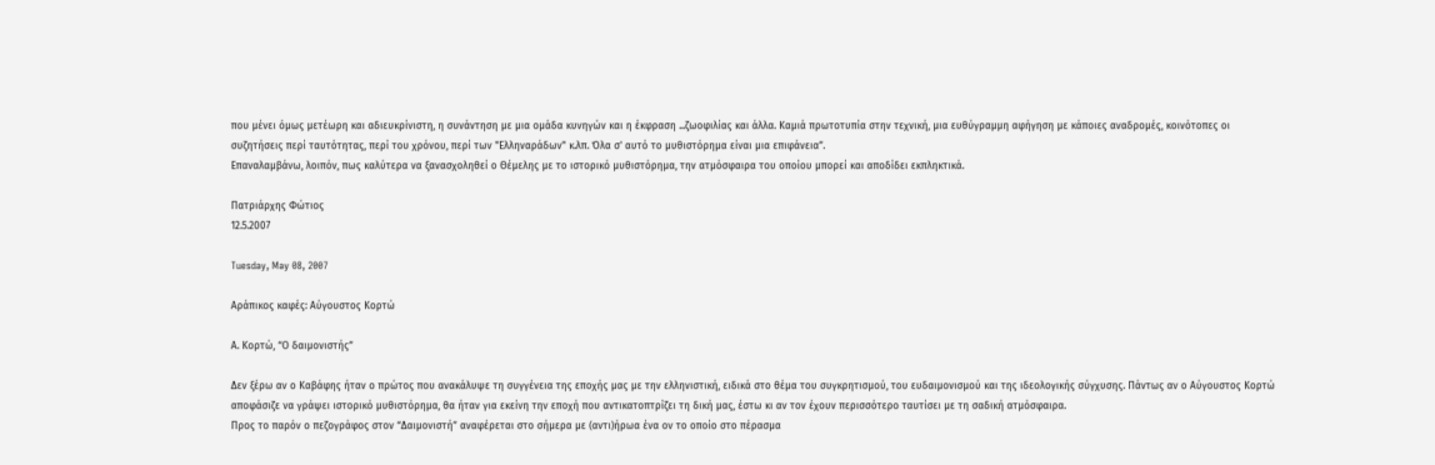που μένει όμως μετέωρη και αδιευκρίνιστη, η συνάντηση με μια ομάδα κυνηγών και η έκφραση ...ζωοφιλίας και άλλα. Καμιά πρωτοτυπία στην τεχνική, μια ευθύγραμμη αφήγηση με κάποιες αναδρομές, κοινότοπες οι συζητήσεις περί ταυτότητας, περί του χρόνου, περί των "Ελληναράδων" κ.λπ. Όλα σ' αυτό το μυθιστόρημα είναι μια επιφάνεια”.
Επαναλαμβάνω, λοιπόν, πως καλύτερα να ξανασχοληθεί ο Θέμελης με το ιστορικό μυθιστόρημα, την ατμόσφαιρα του οποίου μπορεί και αποδίδει εκπληκτικά.

Πατριάρχης Φώτιος
12.5.2007

Tuesday, May 08, 2007

Αράπικος καφές: Αύγουστος Κορτώ

Α. Κορτώ, “Ο δαιμονιστής”

Δεν ξέρω αν ο Καβάφης ήταν ο πρώτος που ανακάλυψε τη συγγένεια της εποχής μας με την ελληνιστική, ειδικά στο θέμα του συγκρητισμού, του ευδαιμονισμού και της ιδεολογικής σύγχυσης. Πάντως αν ο Αύγουστος Κορτώ αποφάσιζε να γράψει ιστορικό μυθιστόρημα, θα ήταν για εκείνη την εποχή που αντικατοπτρίζει τη δική μας, έστω κι αν τον έχουν περισσότερο ταυτίσει με τη σαδική ατμόσφαιρα.
Προς το παρόν ο πεζογράφος στον “Δαιμονιστή” αναφέρεται στο σήμερα με (αντι)ήρωα ένα ον το οποίο στο πέρασμα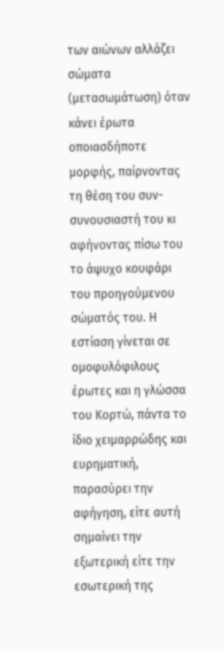των αιώνων αλλάζει σώματα (μετασωμάτωση) όταν κάνει έρωτα οποιασδήποτε μορφής, παίρνοντας τη θέση του συν-συνουσιαστή του κι αφήνοντας πίσω του το άψυχο κουφάρι του προηγούμενου σώματός του. Η εστίαση γίνεται σε ομοφυλόφιλους έρωτες και η γλώσσα του Κορτώ, πάντα το ίδιο χειμαρρώδης και ευρηματική, παρασύρει την αφήγηση, είτε αυτή σημαίνει την εξωτερική είτε την εσωτερική της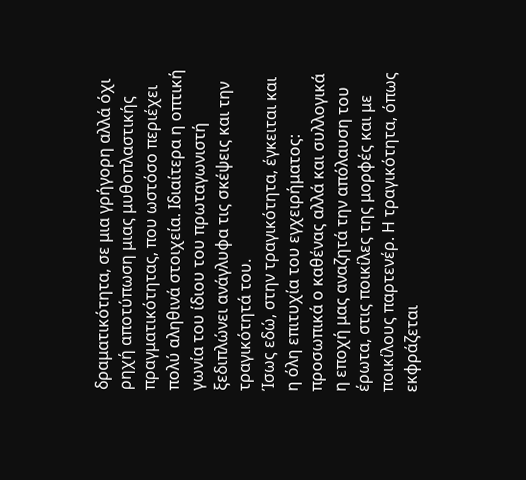δραματικότητα, σε μια γρήγορη αλλά όχι ρηχή αποτύπωση μιας μυθοπλαστικής πραγματικότητας, που ωστόσο περιέχει πολύ αληθινά στοιχεία. Ιδιαίτερα η οπτική γωνία του ίδιου του πρωταγωνιστή ξεδιπλώνει ανάγλυφα τις σκέψεις και την τραγικότητά του.
Ίσως εδώ, στην τραγικότητα, έγκειται και η όλη επιτυχία του εγχειρήματος: προσωπικά ο καθένας αλλά και συλλογικά η εποχή μας αναζητά την απόλαυση του έρωτα, στις ποικίλες της μορφές και με ποικίλους παρτενέρ. Η τραγικότητα, όπως εκφράζεται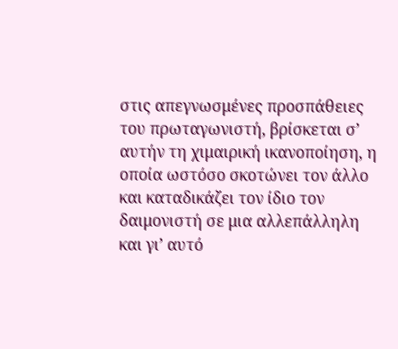στις απεγνωσμένες προσπάθειες του πρωταγωνιστή, βρίσκεται σ’ αυτήν τη χιμαιρική ικανοποίηση, η οποία ωστόσο σκοτώνει τον άλλο και καταδικάζει τον ίδιο τον δαιμονιστή σε μια αλλεπάλληλη και γι’ αυτό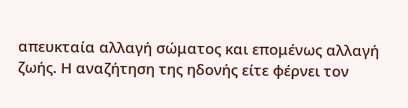απευκταία αλλαγή σώματος και επομένως αλλαγή ζωής. Η αναζήτηση της ηδονής είτε φέρνει τον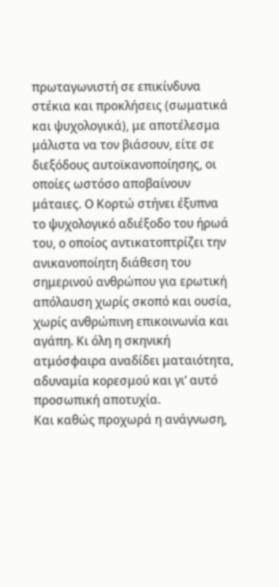πρωταγωνιστή σε επικίνδυνα στέκια και προκλήσεις (σωματικά και ψυχολογικά), με αποτέλεσμα μάλιστα να τον βιάσουν, είτε σε διεξόδους αυτοϊκανοποίησης, οι οποίες ωστόσο αποβαίνουν μάταιες. Ο Κορτώ στήνει έξυπνα το ψυχολογικό αδιέξοδο του ήρωά του, ο οποίος αντικατοπτρίζει την ανικανοποίητη διάθεση του σημερινού ανθρώπου για ερωτική απόλαυση χωρίς σκοπό και ουσία, χωρίς ανθρώπινη επικοινωνία και αγάπη. Κι όλη η σκηνική ατμόσφαιρα αναδίδει ματαιότητα, αδυναμία κορεσμού και γι’ αυτό προσωπική αποτυχία.
Και καθώς προχωρά η ανάγνωση,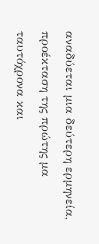αναδύεται μια δεύτερη ερμηνεία, προέκταση της πρώτης μα ταυτόχρονα και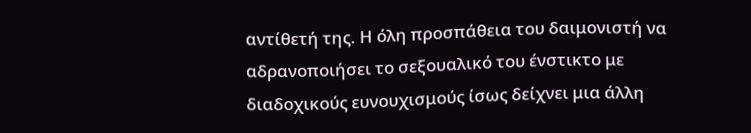αντίθετή της. Η όλη προσπάθεια του δαιμονιστή να αδρανοποιήσει το σεξουαλικό του ένστικτο με διαδοχικούς ευνουχισμούς ίσως δείχνει μια άλλη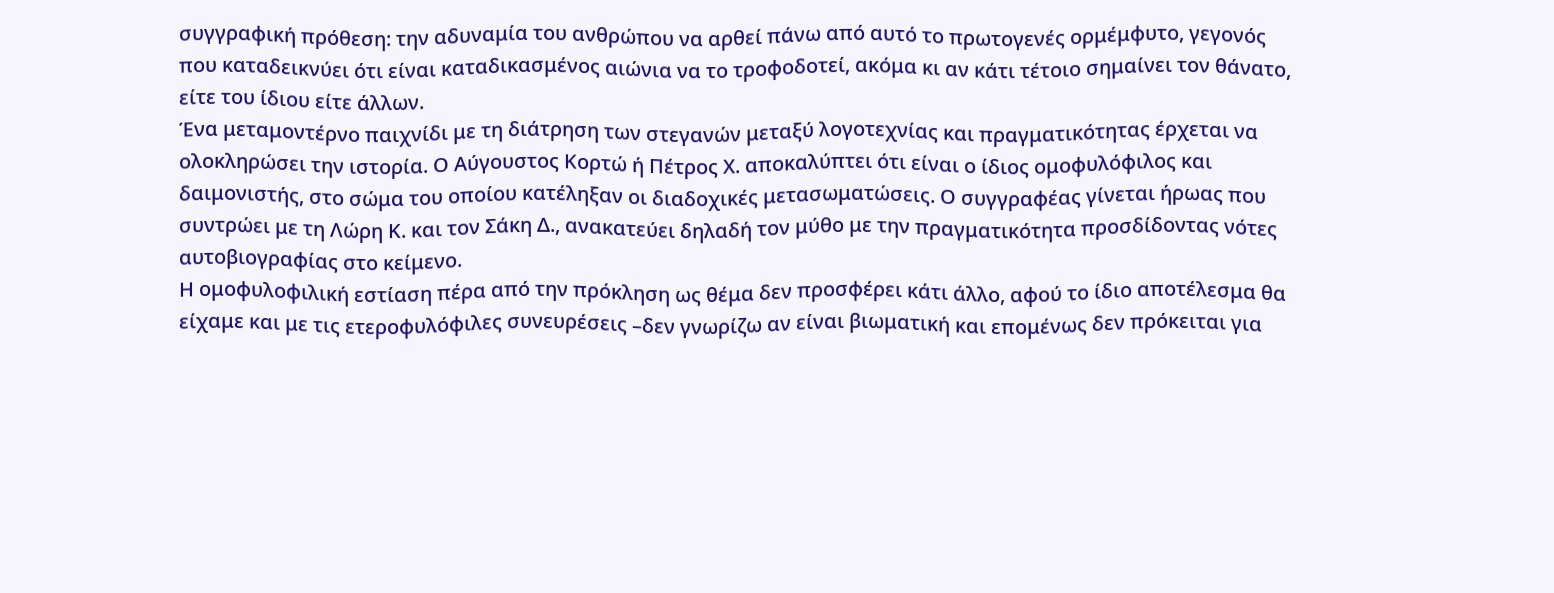συγγραφική πρόθεση: την αδυναμία του ανθρώπου να αρθεί πάνω από αυτό το πρωτογενές ορμέμφυτο, γεγονός που καταδεικνύει ότι είναι καταδικασμένος αιώνια να το τροφοδοτεί, ακόμα κι αν κάτι τέτοιο σημαίνει τον θάνατο, είτε του ίδιου είτε άλλων.
Ένα μεταμοντέρνο παιχνίδι με τη διάτρηση των στεγανών μεταξύ λογοτεχνίας και πραγματικότητας έρχεται να ολοκληρώσει την ιστορία. Ο Αύγουστος Κορτώ ή Πέτρος Χ. αποκαλύπτει ότι είναι ο ίδιος ομοφυλόφιλος και δαιμονιστής, στο σώμα του οποίου κατέληξαν οι διαδοχικές μετασωματώσεις. Ο συγγραφέας γίνεται ήρωας που συντρώει με τη Λώρη Κ. και τον Σάκη Δ., ανακατεύει δηλαδή τον μύθο με την πραγματικότητα προσδίδοντας νότες αυτοβιογραφίας στο κείμενο.
Η ομοφυλοφιλική εστίαση πέρα από την πρόκληση ως θέμα δεν προσφέρει κάτι άλλο, αφού το ίδιο αποτέλεσμα θα είχαμε και με τις ετεροφυλόφιλες συνευρέσεις –δεν γνωρίζω αν είναι βιωματική και επομένως δεν πρόκειται για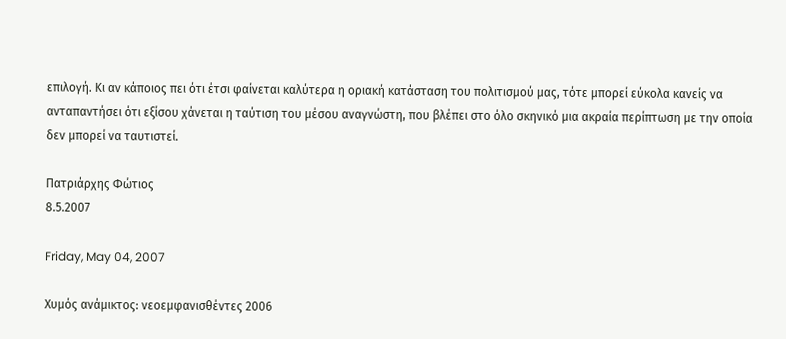επιλογή. Κι αν κάποιος πει ότι έτσι φαίνεται καλύτερα η οριακή κατάσταση του πολιτισμού μας, τότε μπορεί εύκολα κανείς να ανταπαντήσει ότι εξίσου χάνεται η ταύτιση του μέσου αναγνώστη, που βλέπει στο όλο σκηνικό μια ακραία περίπτωση με την οποία δεν μπορεί να ταυτιστεί.

Πατριάρχης Φώτιος
8.5.2007

Friday, May 04, 2007

Χυμός ανάμικτος: νεοεμφανισθέντες 2006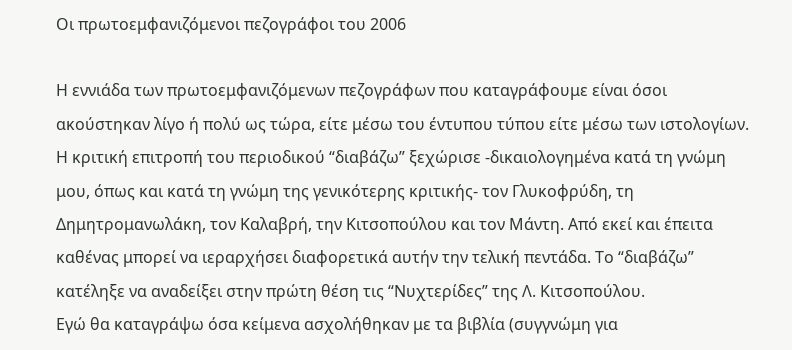Οι πρωτοεμφανιζόμενοι πεζογράφοι του 2006

Η εννιάδα των πρωτοεμφανιζόμενων πεζογράφων που καταγράφουμε είναι όσοι ακούστηκαν λίγο ή πολύ ως τώρα, είτε μέσω του έντυπου τύπου είτε μέσω των ιστολογίων. Η κριτική επιτροπή του περιοδικού “διαβάζω” ξεχώρισε -δικαιολογημένα κατά τη γνώμη μου, όπως και κατά τη γνώμη της γενικότερης κριτικής- τον Γλυκοφρύδη, τη Δημητρομανωλάκη, τον Καλαβρή, την Κιτσοπούλου και τον Μάντη. Από εκεί και έπειτα καθένας μπορεί να ιεραρχήσει διαφορετικά αυτήν την τελική πεντάδα. Το “διαβάζω” κατέληξε να αναδείξει στην πρώτη θέση τις “Νυχτερίδες” της Λ. Κιτσοπούλου.
Εγώ θα καταγράψω όσα κείμενα ασχολήθηκαν με τα βιβλία (συγγνώμη για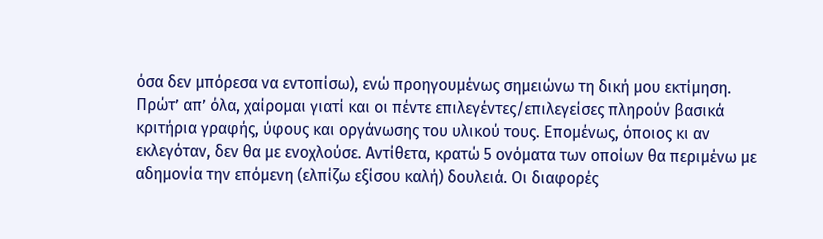όσα δεν μπόρεσα να εντοπίσω), ενώ προηγουμένως σημειώνω τη δική μου εκτίμηση.
Πρώτ’ απ’ όλα, χαίρομαι γιατί και οι πέντε επιλεγέντες/επιλεγείσες πληρούν βασικά κριτήρια γραφής, ύφους και οργάνωσης του υλικού τους. Επομένως, όποιος κι αν εκλεγόταν, δεν θα με ενοχλούσε. Αντίθετα, κρατώ 5 ονόματα των οποίων θα περιμένω με αδημονία την επόμενη (ελπίζω εξίσου καλή) δουλειά. Οι διαφορές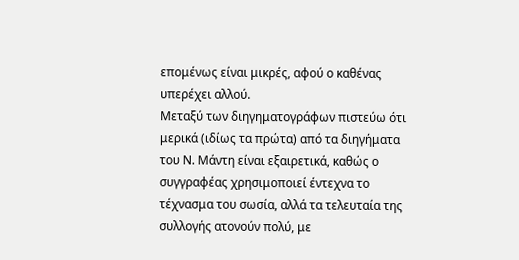επομένως είναι μικρές, αφού ο καθένας υπερέχει αλλού.
Μεταξύ των διηγηματογράφων πιστεύω ότι μερικά (ιδίως τα πρώτα) από τα διηγήματα του Ν. Μάντη είναι εξαιρετικά, καθώς ο συγγραφέας χρησιμοποιεί έντεχνα το τέχνασμα του σωσία, αλλά τα τελευταία της συλλογής ατονούν πολύ, με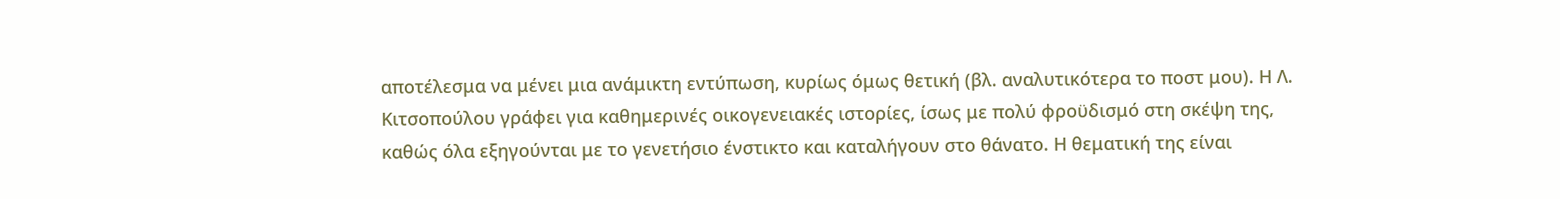αποτέλεσμα να μένει μια ανάμικτη εντύπωση, κυρίως όμως θετική (βλ. αναλυτικότερα το ποστ μου). Η Λ. Κιτσοπούλου γράφει για καθημερινές οικογενειακές ιστορίες, ίσως με πολύ φροϋδισμό στη σκέψη της, καθώς όλα εξηγούνται με το γενετήσιο ένστικτο και καταλήγουν στο θάνατο. Η θεματική της είναι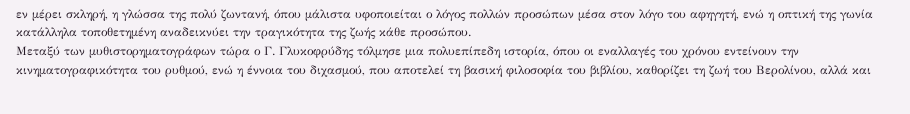εν μέρει σκληρή, η γλώσσα της πολύ ζωντανή, όπου μάλιστα υφοποιείται ο λόγος πολλών προσώπων μέσα στον λόγο του αφηγητή, ενώ η οπτική της γωνία κατάλληλα τοποθετημένη αναδεικνύει την τραγικότητα της ζωής κάθε προσώπου.
Μεταξύ των μυθιστορηματογράφων τώρα ο Γ. Γλυκοφρύδης τόλμησε μια πολυεπίπεδη ιστορία, όπου οι εναλλαγές του χρόνου εντείνουν την κινηματογραφικότητα του ρυθμού, ενώ η έννοια του διχασμού, που αποτελεί τη βασική φιλοσοφία του βιβλίου, καθορίζει τη ζωή του Βερολίνου, αλλά και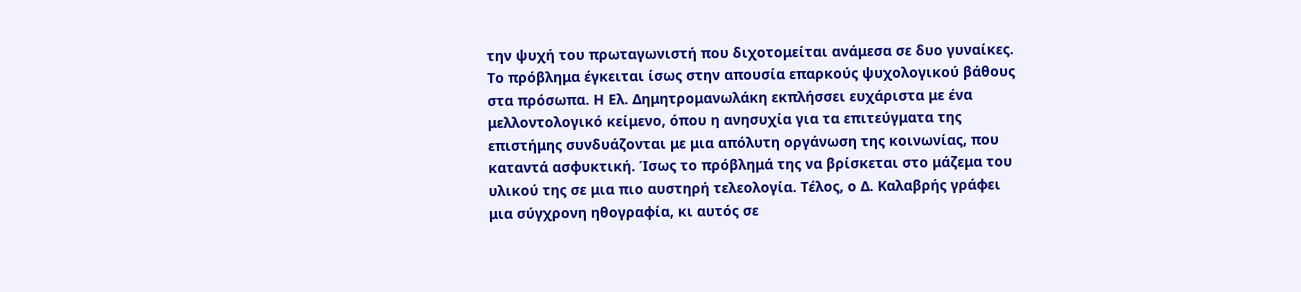την ψυχή του πρωταγωνιστή που διχοτομείται ανάμεσα σε δυο γυναίκες. Το πρόβλημα έγκειται ίσως στην απουσία επαρκούς ψυχολογικού βάθους στα πρόσωπα. Η Ελ. Δημητρομανωλάκη εκπλήσσει ευχάριστα με ένα μελλοντολογικό κείμενο, όπου η ανησυχία για τα επιτεύγματα της επιστήμης συνδυάζονται με μια απόλυτη οργάνωση της κοινωνίας, που καταντά ασφυκτική. Ίσως το πρόβλημά της να βρίσκεται στο μάζεμα του υλικού της σε μια πιο αυστηρή τελεολογία. Τέλος, ο Δ. Καλαβρής γράφει μια σύγχρονη ηθογραφία, κι αυτός σε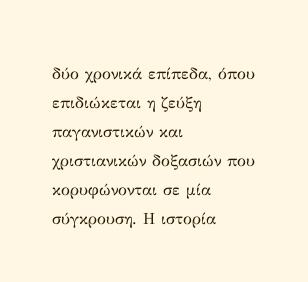δύο χρονικά επίπεδα, όπου επιδιώκεται η ζεύξη παγανιστικών και χριστιανικών δοξασιών που κορυφώνονται σε μία σύγκρουση. Η ιστορία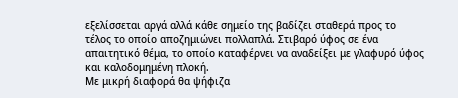εξελίσσεται αργά αλλά κάθε σημείο της βαδίζει σταθερά προς το τέλος το οποίο αποζημιώνει πολλαπλά. Στιβαρό ύφος σε ένα απαιτητικό θέμα, το οποίο καταφέρνει να αναδείξει με γλαφυρό ύφος και καλοδομημένη πλοκή.
Με μικρή διαφορά θα ψήφιζα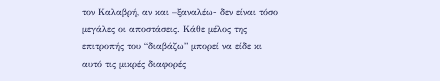τον Καλαβρή, αν και –ξαναλέω- δεν είναι τόσο μεγάλες οι αποστάσεις. Κάθε μέλος της επιτροπής του “διαβάζω” μπορεί να είδε κι αυτό τις μικρές διαφορές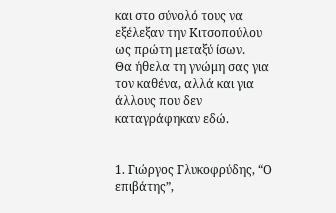και στο σύνολό τους να εξέλεξαν την Κιτσοπούλου ως πρώτη μεταξύ ίσων.
Θα ήθελα τη γνώμη σας για τον καθένα, αλλά και για άλλους που δεν καταγράφηκαν εδώ.


1. Γιώργος Γλυκοφρύδης, “Ο επιβάτης”,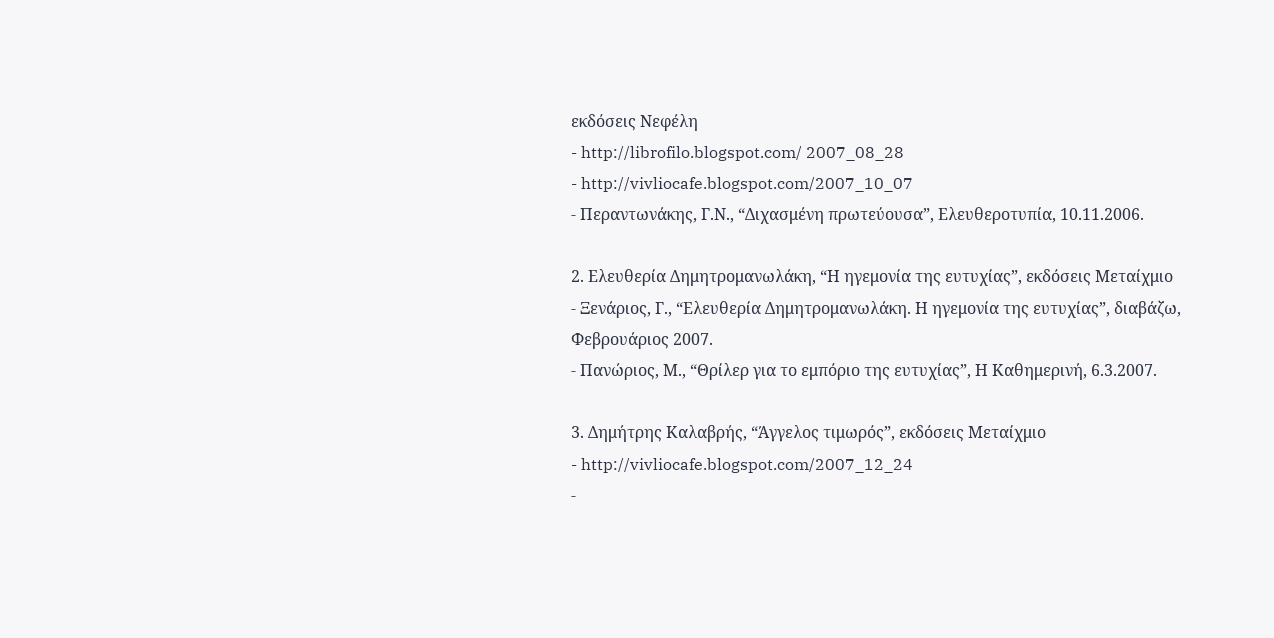εκδόσεις Νεφέλη
- http://librofilo.blogspot.com/ 2007_08_28
- http://vivliocafe.blogspot.com/2007_10_07
- Περαντωνάκης, Γ.Ν., “Διχασμένη πρωτεύουσα”, Ελευθεροτυπία, 10.11.2006.

2. Ελευθερία Δημητρομανωλάκη, “Η ηγεμονία της ευτυχίας”, εκδόσεις Μεταίχμιο
- Ξενάριος, Γ., “Ελευθερία Δημητρομανωλάκη. Η ηγεμονία της ευτυχίας”, διαβάζω, Φεβρουάριος 2007.
- Πανώριος, Μ., “Θρίλερ για το εμπόριο της ευτυχίας”, Η Καθημερινή, 6.3.2007.

3. Δημήτρης Καλαβρής, “Άγγελος τιμωρός”, εκδόσεις Μεταίχμιο
- http://vivliocafe.blogspot.com/2007_12_24
-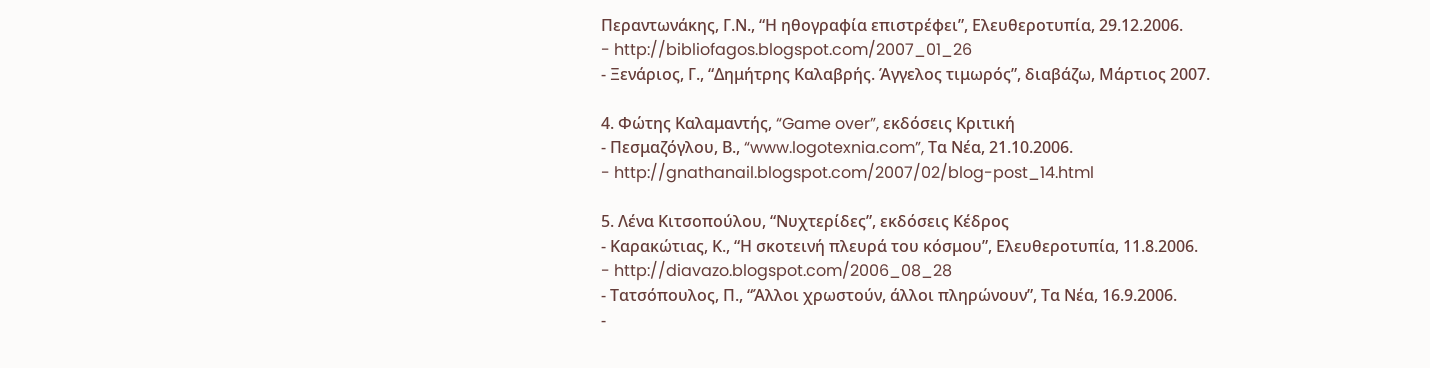Περαντωνάκης, Γ.Ν., “Η ηθογραφία επιστρέφει”, Ελευθεροτυπία, 29.12.2006.
- http://bibliofagos.blogspot.com/2007_01_26
- Ξενάριος, Γ., “Δημήτρης Καλαβρής. Άγγελος τιμωρός”, διαβάζω, Μάρτιος 2007.

4. Φώτης Καλαμαντής, “Game over”, εκδόσεις Κριτική
- Πεσμαζόγλου, Β., “www.logotexnia.com”, Τα Νέα, 21.10.2006.
- http://gnathanail.blogspot.com/2007/02/blog-post_14.html

5. Λένα Κιτσοπούλου, “Νυχτερίδες”, εκδόσεις Κέδρος
- Καρακώτιας, Κ., “Η σκοτεινή πλευρά του κόσμου”, Ελευθεροτυπία, 11.8.2006.
- http://diavazo.blogspot.com/2006_08_28
- Τατσόπουλος, Π., “Άλλοι χρωστούν, άλλοι πληρώνουν”, Τα Νέα, 16.9.2006.
-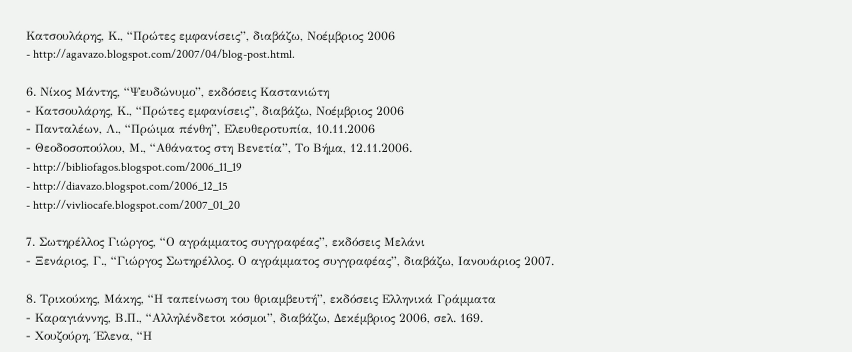Κατσουλάρης, Κ., “Πρώτες εμφανίσεις”, διαβάζω, Νοέμβριος 2006
- http://agavazo.blogspot.com/2007/04/blog-post.html.

6. Νίκος Μάντης, “Ψευδώνυμο”, εκδόσεις Καστανιώτη
- Κατσουλάρης, Κ., “Πρώτες εμφανίσεις”, διαβάζω, Νοέμβριος 2006
- Πανταλέων, Λ., “Πρώιμα πένθη”, Ελευθεροτυπία, 10.11.2006
- Θεοδοσοπούλου, Μ., “Αθάνατος στη Βενετία”, Το Βήμα, 12.11.2006.
- http://bibliofagos.blogspot.com/2006_11_19
- http://diavazo.blogspot.com/2006_12_15
- http://vivliocafe.blogspot.com/2007_01_20

7. Σωτηρέλλος Γιώργος, “Ο αγράμματος συγγραφέας”, εκδόσεις Μελάνι
- Ξενάριος, Γ., “Γιώργος Σωτηρέλλος. Ο αγράμματος συγγραφέας”, διαβάζω, Ιανουάριος 2007.

8. Τρικούκης, Μάκης, “Η ταπείνωση του θριαμβευτή”, εκδόσεις Ελληνικά Γράμματα
- Καραγιάννης, Β.Π., “Αλληλένδετοι κόσμοι”, διαβάζω, Δεκέμβριος 2006, σελ. 169.
- Χουζούρη, Έλενα, “Η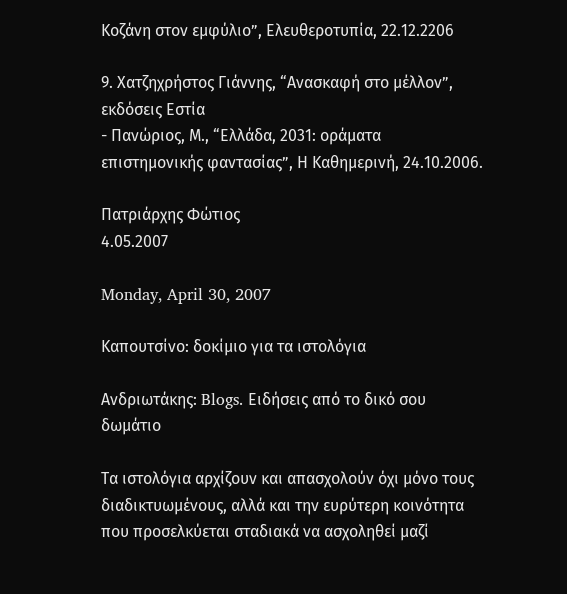Κοζάνη στον εμφύλιο”, Ελευθεροτυπία, 22.12.2206

9. Χατζηχρήστος Γιάννης, “Ανασκαφή στο μέλλον”, εκδόσεις Εστία
- Πανώριος, Μ., “Ελλάδα, 2031: οράματα επιστημονικής φαντασίας”, Η Καθημερινή, 24.10.2006.

Πατριάρχης Φώτιος
4.05.2007

Monday, April 30, 2007

Καπουτσίνο: δοκίμιο για τα ιστολόγια

Ανδριωτάκης: Blogs. Ειδήσεις από το δικό σου δωμάτιο

Τα ιστολόγια αρχίζουν και απασχολούν όχι μόνο τους διαδικτυωμένους, αλλά και την ευρύτερη κοινότητα που προσελκύεται σταδιακά να ασχοληθεί μαζί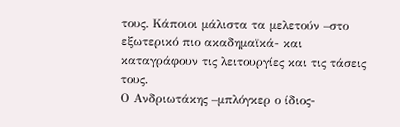τους. Κάποιοι μάλιστα τα μελετούν –στο εξωτερικό πιο ακαδημαϊκά- και καταγράφουν τις λειτουργίες και τις τάσεις τους.
Ο Ανδριωτάκης –μπλόγκερ ο ίδιος-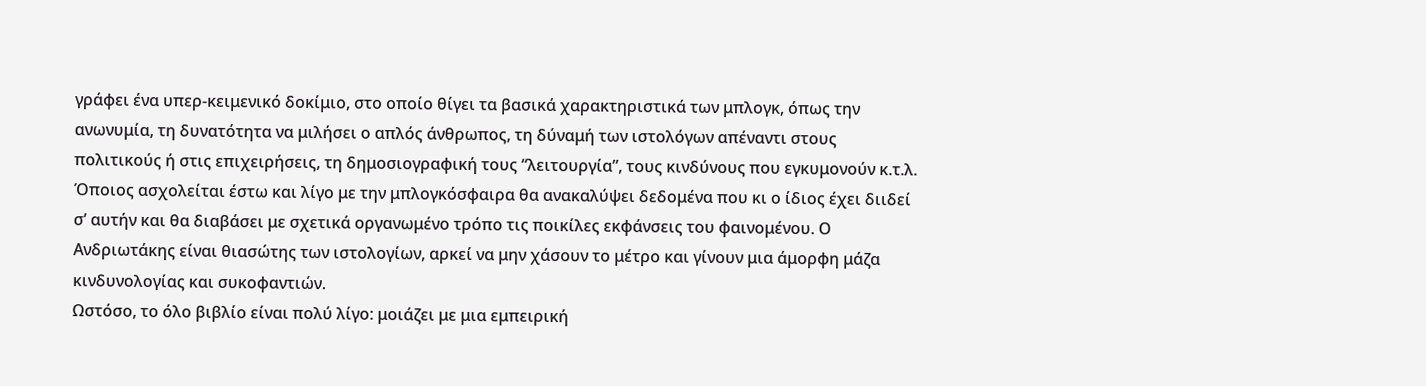γράφει ένα υπερ-κειμενικό δοκίμιο, στο οποίο θίγει τα βασικά χαρακτηριστικά των μπλογκ, όπως την ανωνυμία, τη δυνατότητα να μιλήσει ο απλός άνθρωπος, τη δύναμή των ιστολόγων απέναντι στους πολιτικούς ή στις επιχειρήσεις, τη δημοσιογραφική τους “λειτουργία”, τους κινδύνους που εγκυμονούν κ.τ.λ. Όποιος ασχολείται έστω και λίγο με την μπλογκόσφαιρα θα ανακαλύψει δεδομένα που κι ο ίδιος έχει διιδεί σ’ αυτήν και θα διαβάσει με σχετικά οργανωμένο τρόπο τις ποικίλες εκφάνσεις του φαινομένου. Ο Ανδριωτάκης είναι θιασώτης των ιστολογίων, αρκεί να μην χάσουν το μέτρο και γίνουν μια άμορφη μάζα κινδυνολογίας και συκοφαντιών.
Ωστόσο, το όλο βιβλίο είναι πολύ λίγο: μοιάζει με μια εμπειρική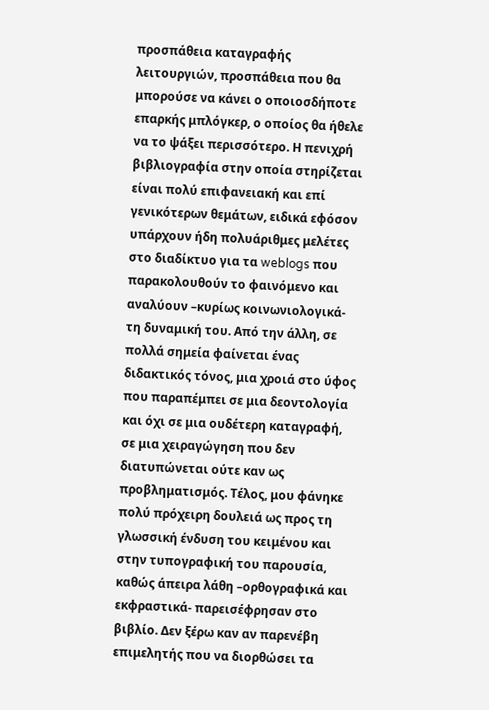προσπάθεια καταγραφής λειτουργιών, προσπάθεια που θα μπορούσε να κάνει ο οποιοσδήποτε επαρκής μπλόγκερ, ο οποίος θα ήθελε να το ψάξει περισσότερο. Η πενιχρή βιβλιογραφία στην οποία στηρίζεται είναι πολύ επιφανειακή και επί γενικότερων θεμάτων, ειδικά εφόσον υπάρχουν ήδη πολυάριθμες μελέτες στο διαδίκτυο για τα weblogs που παρακολουθούν το φαινόμενο και αναλύουν –κυρίως κοινωνιολογικά- τη δυναμική του. Από την άλλη, σε πολλά σημεία φαίνεται ένας διδακτικός τόνος, μια χροιά στο ύφος που παραπέμπει σε μια δεοντολογία και όχι σε μια ουδέτερη καταγραφή, σε μια χειραγώγηση που δεν διατυπώνεται ούτε καν ως προβληματισμός. Τέλος, μου φάνηκε πολύ πρόχειρη δουλειά ως προς τη γλωσσική ένδυση του κειμένου και στην τυπογραφική του παρουσία, καθώς άπειρα λάθη –ορθογραφικά και εκφραστικά- παρεισέφρησαν στο βιβλίο. Δεν ξέρω καν αν παρενέβη επιμελητής που να διορθώσει τα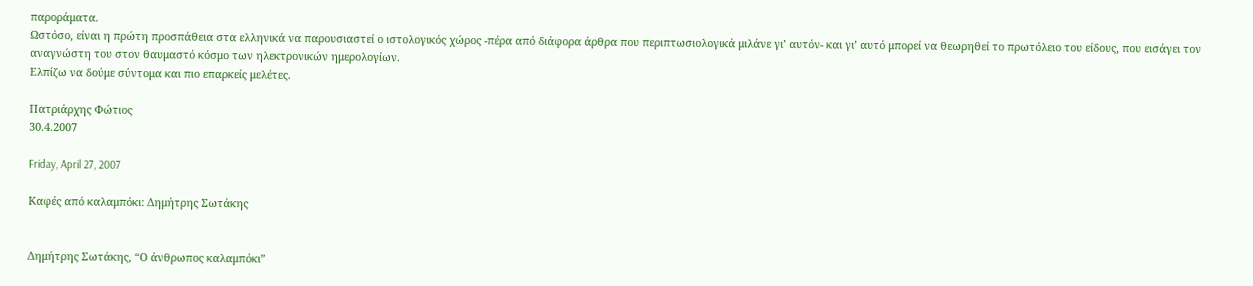παροράματα.
Ωστόσο, είναι η πρώτη προσπάθεια στα ελληνικά να παρουσιαστεί ο ιστολογικός χώρος -πέρα από διάφορα άρθρα που περιπτωσιολογικά μιλάνε γι’ αυτόν- και γι’ αυτό μπορεί να θεωρηθεί το πρωτόλειο του είδους, που εισάγει τον αναγνώστη του στον θαυμαστό κόσμο των ηλεκτρονικών ημερολογίων.
Ελπίζω να δούμε σύντομα και πιο επαρκείς μελέτες.

Πατριάρχης Φώτιος
30.4.2007

Friday, April 27, 2007

Καφές από καλαμπόκι: Δημήτρης Σωτάκης


Δημήτρης Σωτάκης, “Ο άνθρωπος καλαμπόκι”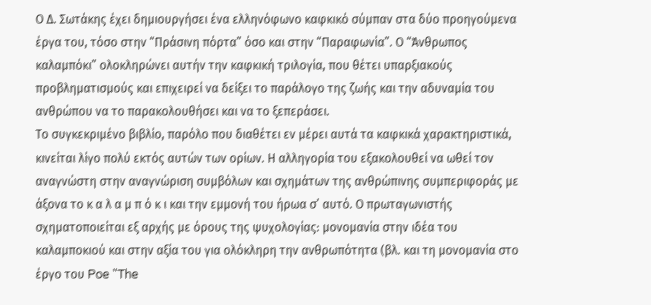Ο Δ. Σωτάκης έχει δημιουργήσει ένα ελληνόφωνο καφκικό σύμπαν στα δύο προηγούμενα έργα του, τόσο στην “Πράσινη πόρτα” όσο και στην “Παραφωνία”. Ο “Άνθρωπος καλαμπόκι” ολοκληρώνει αυτήν την καφκική τριλογία, που θέτει υπαρξιακούς προβληματισμούς και επιχειρεί να δείξει το παράλογο της ζωής και την αδυναμία του ανθρώπου να το παρακολουθήσει και να το ξεπεράσει.
Το συγκεκριμένο βιβλίο, παρόλο που διαθέτει εν μέρει αυτά τα καφκικά χαρακτηριστικά, κινείται λίγο πολύ εκτός αυτών των ορίων. Η αλληγορία του εξακολουθεί να ωθεί τον αναγνώστη στην αναγνώριση συμβόλων και σχημάτων της ανθρώπινης συμπεριφοράς με άξονα το κ α λ α μ π ό κ ι και την εμμονή του ήρωα σ’ αυτό. Ο πρωταγωνιστής σχηματοποιείται εξ αρχής με όρους της ψυχολογίας: μονομανία στην ιδέα του καλαμποκιού και στην αξία του για ολόκληρη την ανθρωπότητα (βλ. και τη μονομανία στο έργο του Poe "The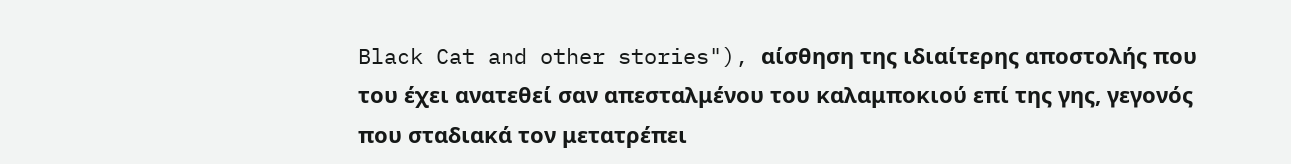Black Cat and other stories"), αίσθηση της ιδιαίτερης αποστολής που του έχει ανατεθεί σαν απεσταλμένου του καλαμποκιού επί της γης, γεγονός που σταδιακά τον μετατρέπει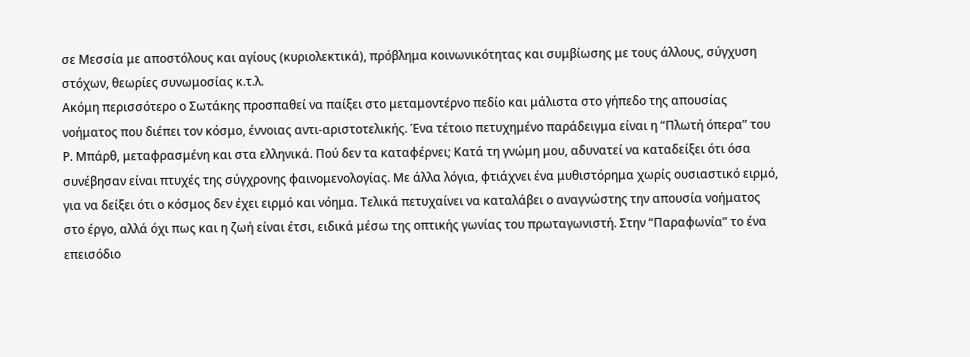σε Μεσσία με αποστόλους και αγίους (κυριολεκτικά), πρόβλημα κοινωνικότητας και συμβίωσης με τους άλλους, σύγχυση στόχων, θεωρίες συνωμοσίας κ.τ.λ.
Ακόμη περισσότερο ο Σωτάκης προσπαθεί να παίξει στο μεταμοντέρνο πεδίο και μάλιστα στο γήπεδο της απουσίας νοήματος που διέπει τον κόσμο, έννοιας αντι-αριστοτελικής. Ένα τέτοιο πετυχημένο παράδειγμα είναι η “Πλωτή όπερα” του Ρ. Μπάρθ, μεταφρασμένη και στα ελληνικά. Πού δεν τα καταφέρνει; Κατά τη γνώμη μου, αδυνατεί να καταδείξει ότι όσα συνέβησαν είναι πτυχές της σύγχρονης φαινομενολογίας. Με άλλα λόγια, φτιάχνει ένα μυθιστόρημα χωρίς ουσιαστικό ειρμό, για να δείξει ότι ο κόσμος δεν έχει ειρμό και νόημα. Τελικά πετυχαίνει να καταλάβει ο αναγνώστης την απουσία νοήματος στο έργο, αλλά όχι πως και η ζωή είναι έτσι, ειδικά μέσω της οπτικής γωνίας του πρωταγωνιστή. Στην “Παραφωνία” το ένα επεισόδιο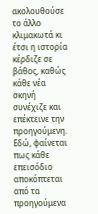ακολουθούσε το άλλο κλιμακωτά κι έτσι η ιστορία κέρδιζε σε βάθος, καθώς κάθε νέα σκηνή συνέχιζε και επέκτεινε την προηγούμενη. Εδώ, φαίνεται πως κάθε επεισόδιο αποκόπτεται από τα προηγούμενα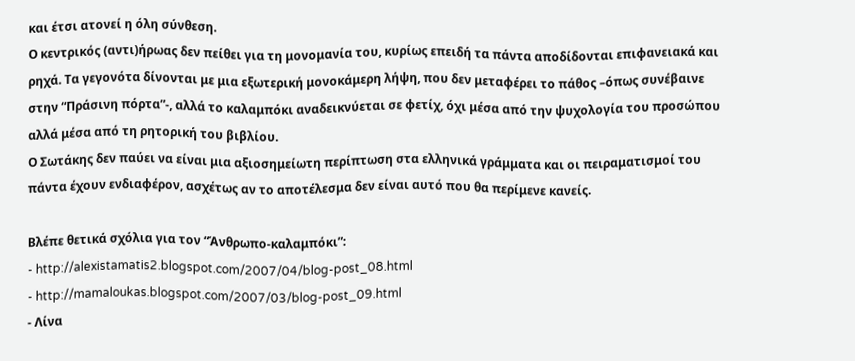και έτσι ατονεί η όλη σύνθεση.
Ο κεντρικός (αντι)ήρωας δεν πείθει για τη μονομανία του, κυρίως επειδή τα πάντα αποδίδονται επιφανειακά και ρηχά. Τα γεγονότα δίνονται με μια εξωτερική μονοκάμερη λήψη, που δεν μεταφέρει το πάθος –όπως συνέβαινε στην “Πράσινη πόρτα”-, αλλά το καλαμπόκι αναδεικνύεται σε φετίχ, όχι μέσα από την ψυχολογία του προσώπου αλλά μέσα από τη ρητορική του βιβλίου.
Ο Σωτάκης δεν παύει να είναι μια αξιοσημείωτη περίπτωση στα ελληνικά γράμματα και οι πειραματισμοί του πάντα έχουν ενδιαφέρον, ασχέτως αν το αποτέλεσμα δεν είναι αυτό που θα περίμενε κανείς.

Βλέπε θετικά σχόλια για τον “Άνθρωπο-καλαμπόκι”:
- http://alexistamatis2.blogspot.com/2007/04/blog-post_08.html
- http://mamaloukas.blogspot.com/2007/03/blog-post_09.html
- Λίνα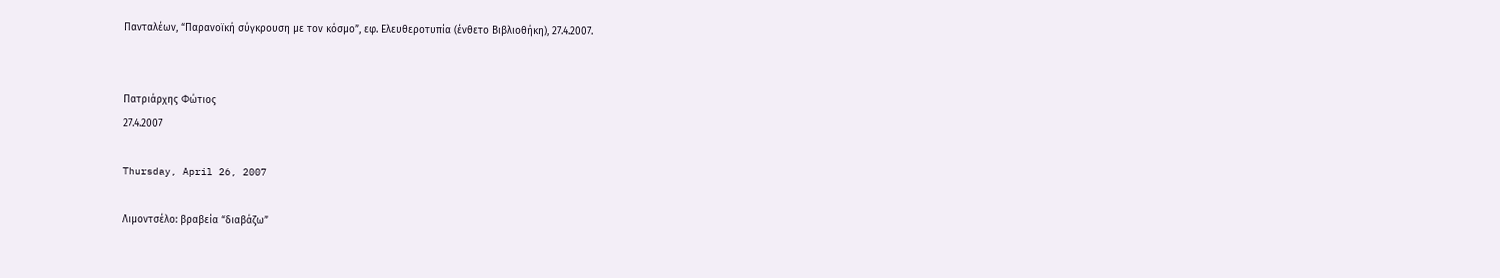Πανταλέων, “Παρανοϊκή σύγκρουση με τον κόσμο”, εφ. Ελευθεροτυπία (ένθετο Βιβλιοθήκη), 27.4.2007.


Πατριάρχης Φώτιος
27.4.2007

Thursday, April 26, 2007

Λιμοντσέλο: βραβεία “διαβάζω”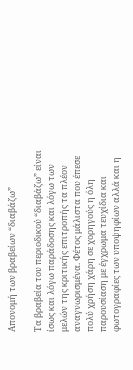Απονομή των βραβείων “διαβάζω”

Τα βραβεία του περιοδικού “διαβάζω” είναι ίσως και λόγω παράδοσης και λόγω των μελών της κριτικής επιτροπής τα πλέον αναγνωρισμένα. Φέτος μάλιστα που έπεσε πολύ χρήση χάρη σε χορηγούς η όλη παρουσίαση με έγχρωμα τευχίδια και φωτογραφίες των υποψηφίων αλλά και η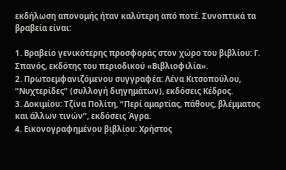εκδήλωση απονομής ήταν καλύτερη από ποτέ. Συνοπτικά τα βραβεία είναι:

1. Βραβείο γενικότερης προσφοράς στον χώρο του βιβλίου: Γ. Σπανός, εκδότης του περιοδικού «Βιβλιοφιλία».
2. Πρωτοεμφανιζόμενου συγγραφέα: Λένα Κιτσοπούλου, “Νυχτερίδες” (συλλογή διηγημάτων), εκδόσεις Κέδρος.
3. Δοκιμίου: Τζίνα Πολίτη, “Περί αμαρτίας, πάθους, βλέμματος και άλλων τινών”, εκδόσεις Άγρα.
4. Εικονογραφημένου βιβλίου: Χρήστος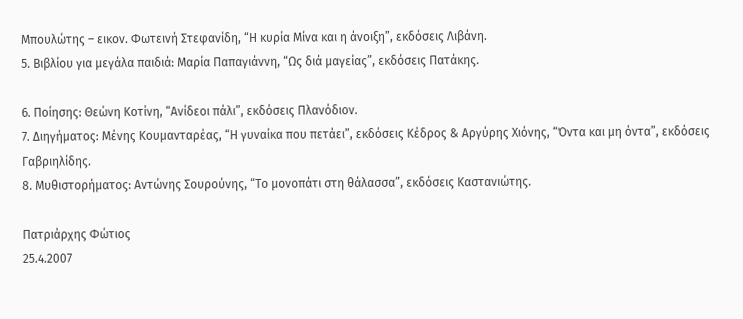Μπουλώτης – εικον. Φωτεινή Στεφανίδη, “Η κυρία Μίνα και η άνοιξη”, εκδόσεις Λιβάνη.
5. Βιβλίου για μεγάλα παιδιά: Μαρία Παπαγιάννη, “Ως διά μαγείας”, εκδόσεις Πατάκης.

6. Ποίησης: Θεώνη Κοτίνη, “Ανίδεοι πάλι”, εκδόσεις Πλανόδιον.
7. Διηγήματος: Μένης Κουμανταρέας, “Η γυναίκα που πετάει”, εκδόσεις Κέδρος & Αργύρης Χιόνης, “Όντα και μη όντα”, εκδόσεις Γαβριηλίδης.
8. Μυθιστορήματος: Αντώνης Σουρούνης, “Το μονοπάτι στη θάλασσα”, εκδόσεις Καστανιώτης.

Πατριάρχης Φώτιος
25.4.2007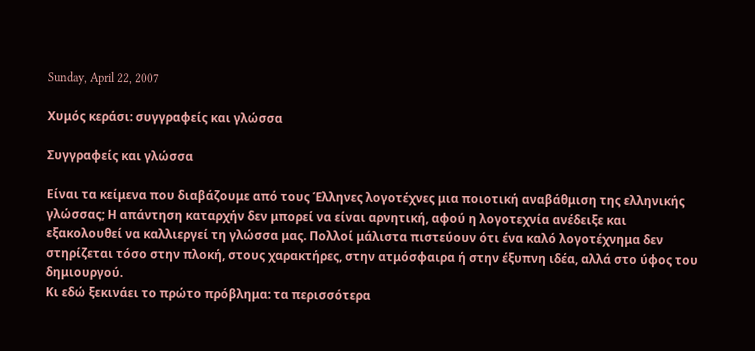Sunday, April 22, 2007

Χυμός κεράσι: συγγραφείς και γλώσσα

Συγγραφείς και γλώσσα

Είναι τα κείμενα που διαβάζουμε από τους Έλληνες λογοτέχνες μια ποιοτική αναβάθμιση της ελληνικής γλώσσας; Η απάντηση καταρχήν δεν μπορεί να είναι αρνητική, αφού η λογοτεχνία ανέδειξε και εξακολουθεί να καλλιεργεί τη γλώσσα μας. Πολλοί μάλιστα πιστεύουν ότι ένα καλό λογοτέχνημα δεν στηρίζεται τόσο στην πλοκή, στους χαρακτήρες, στην ατμόσφαιρα ή στην έξυπνη ιδέα, αλλά στο ύφος του δημιουργού.
Κι εδώ ξεκινάει το πρώτο πρόβλημα: τα περισσότερα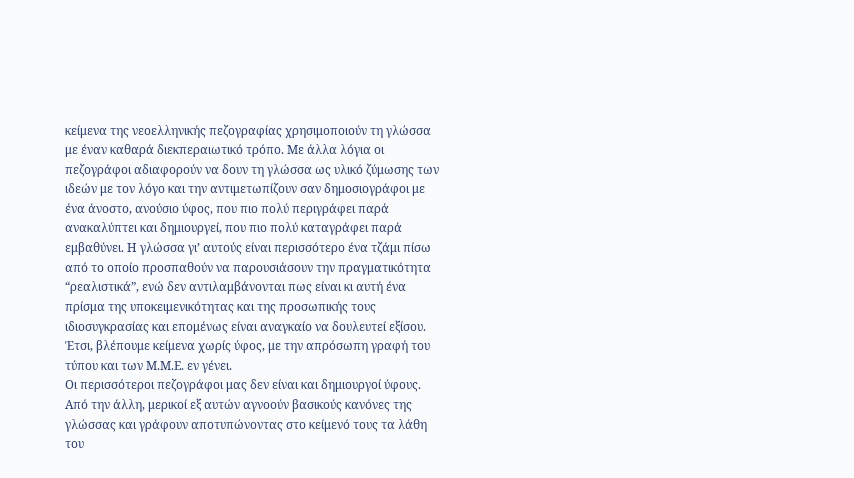κείμενα της νεοελληνικής πεζογραφίας χρησιμοποιούν τη γλώσσα με έναν καθαρά διεκπεραιωτικό τρόπο. Με άλλα λόγια οι πεζογράφοι αδιαφορούν να δουν τη γλώσσα ως υλικό ζύμωσης των ιδεών με τον λόγο και την αντιμετωπίζουν σαν δημοσιογράφοι με ένα άνοστο, ανούσιο ύφος, που πιο πολύ περιγράφει παρά ανακαλύπτει και δημιουργεί, που πιο πολύ καταγράφει παρά εμβαθύνει. Η γλώσσα γι’ αυτούς είναι περισσότερο ένα τζάμι πίσω από το οποίο προσπαθούν να παρουσιάσουν την πραγματικότητα “ρεαλιστικά”, ενώ δεν αντιλαμβάνονται πως είναι κι αυτή ένα πρίσμα της υποκειμενικότητας και της προσωπικής τους ιδιοσυγκρασίας και επομένως είναι αναγκαίο να δουλευτεί εξίσου. Έτσι, βλέπουμε κείμενα χωρίς ύφος, με την απρόσωπη γραφή του τύπου και των Μ.Μ.Ε. εν γένει.
Οι περισσότεροι πεζογράφοι μας δεν είναι και δημιουργοί ύφους.
Από την άλλη, μερικοί εξ αυτών αγνοούν βασικούς κανόνες της γλώσσας και γράφουν αποτυπώνοντας στο κείμενό τους τα λάθη του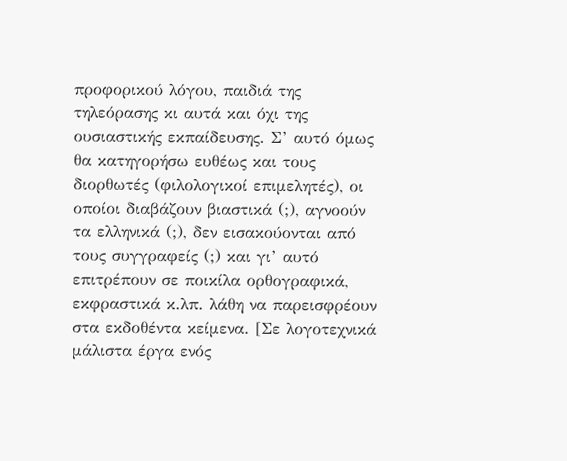προφορικού λόγου, παιδιά της τηλεόρασης κι αυτά και όχι της ουσιαστικής εκπαίδευσης. Σ’ αυτό όμως θα κατηγορήσω ευθέως και τους διορθωτές (φιλολογικοί επιμελητές), οι οποίοι διαβάζουν βιαστικά (;), αγνοούν τα ελληνικά (;), δεν εισακούονται από τους συγγραφείς (;) και γι’ αυτό επιτρέπουν σε ποικίλα ορθογραφικά, εκφραστικά κ.λπ. λάθη να παρεισφρέουν στα εκδοθέντα κείμενα. [Σε λογοτεχνικά μάλιστα έργα ενός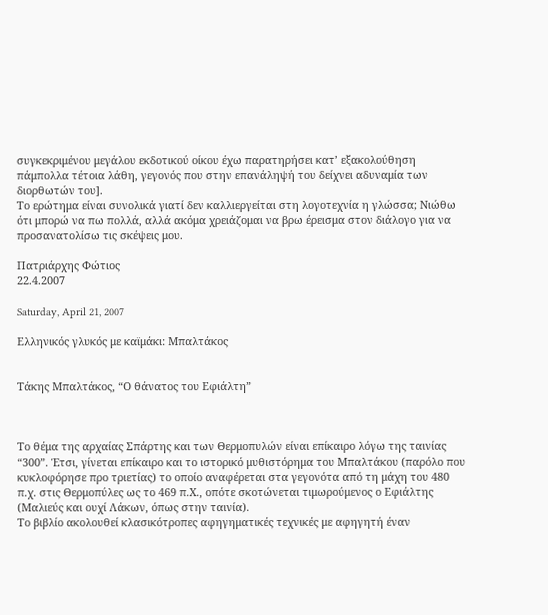συγκεκριμένου μεγάλου εκδοτικού οίκου έχω παρατηρήσει κατ’ εξακολούθηση πάμπολλα τέτοια λάθη, γεγονός που στην επανάληψή του δείχνει αδυναμία των διορθωτών του].
Το ερώτημα είναι συνολικά γιατί δεν καλλιεργείται στη λογοτεχνία η γλώσσα; Νιώθω ότι μπορώ να πω πολλά, αλλά ακόμα χρειάζομαι να βρω έρεισμα στον διάλογο για να προσανατολίσω τις σκέψεις μου.

Πατριάρχης Φώτιος
22.4.2007

Saturday, April 21, 2007

Ελληνικός γλυκός με καϊμάκι: Μπαλτάκος


Τάκης Μπαλτάκος, “Ο θάνατος του Εφιάλτη”



Το θέμα της αρχαίας Σπάρτης και των Θερμοπυλών είναι επίκαιρο λόγω της ταινίας “300”. Έτσι, γίνεται επίκαιρο και το ιστορικό μυθιστόρημα του Μπαλτάκου (παρόλο που κυκλοφόρησε προ τριετίας) το οποίο αναφέρεται στα γεγονότα από τη μάχη του 480 π.χ. στις Θερμοπύλες ως το 469 π.Χ., οπότε σκοτώνεται τιμωρούμενος ο Εφιάλτης (Μαλιεύς και ουχί Λάκων, όπως στην ταινία).
Το βιβλίο ακολουθεί κλασικότροπες αφηγηματικές τεχνικές με αφηγητή έναν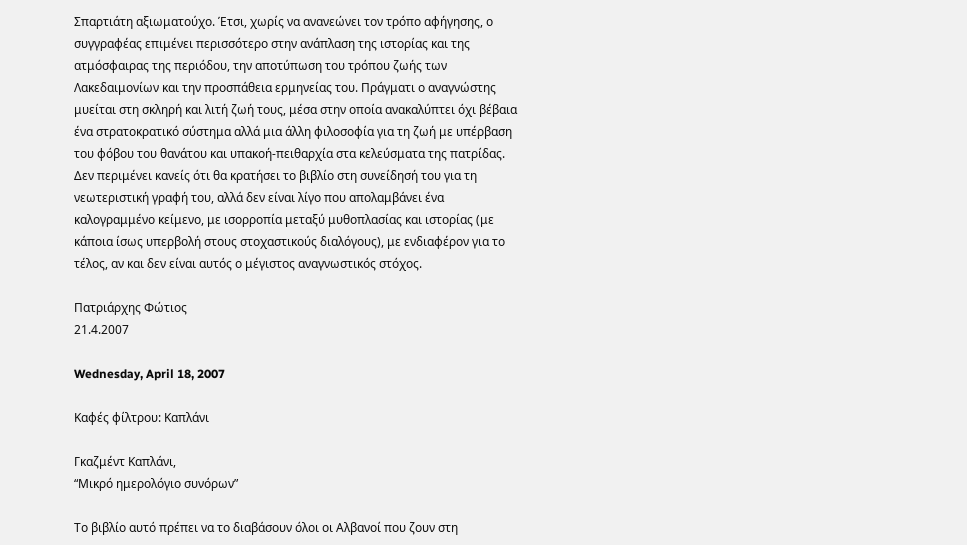Σπαρτιάτη αξιωματούχο. Έτσι, χωρίς να ανανεώνει τον τρόπο αφήγησης, ο συγγραφέας επιμένει περισσότερο στην ανάπλαση της ιστορίας και της ατμόσφαιρας της περιόδου, την αποτύπωση του τρόπου ζωής των Λακεδαιμονίων και την προσπάθεια ερμηνείας του. Πράγματι ο αναγνώστης μυείται στη σκληρή και λιτή ζωή τους, μέσα στην οποία ανακαλύπτει όχι βέβαια ένα στρατοκρατικό σύστημα αλλά μια άλλη φιλοσοφία για τη ζωή με υπέρβαση του φόβου του θανάτου και υπακοή-πειθαρχία στα κελεύσματα της πατρίδας.
Δεν περιμένει κανείς ότι θα κρατήσει το βιβλίο στη συνείδησή του για τη νεωτεριστική γραφή του, αλλά δεν είναι λίγο που απολαμβάνει ένα καλογραμμένο κείμενο, με ισορροπία μεταξύ μυθοπλασίας και ιστορίας (με κάποια ίσως υπερβολή στους στοχαστικούς διαλόγους), με ενδιαφέρον για το τέλος, αν και δεν είναι αυτός ο μέγιστος αναγνωστικός στόχος.

Πατριάρχης Φώτιος
21.4.2007

Wednesday, April 18, 2007

Καφές φίλτρου: Καπλάνι

Γκαζμέντ Καπλάνι,
“Μικρό ημερολόγιο συνόρων”

Το βιβλίο αυτό πρέπει να το διαβάσουν όλοι οι Αλβανοί που ζουν στη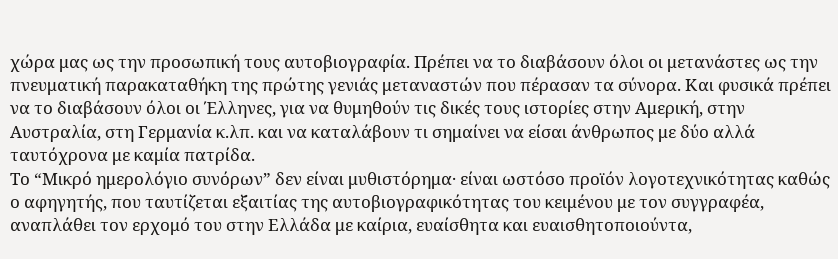χώρα μας ως την προσωπική τους αυτοβιογραφία. Πρέπει να το διαβάσουν όλοι οι μετανάστες ως την πνευματική παρακαταθήκη της πρώτης γενιάς μεταναστών που πέρασαν τα σύνορα. Και φυσικά πρέπει να το διαβάσουν όλοι οι Έλληνες, για να θυμηθούν τις δικές τους ιστορίες στην Αμερική, στην Αυστραλία, στη Γερμανία κ.λπ. και να καταλάβουν τι σημαίνει να είσαι άνθρωπος με δύο αλλά ταυτόχρονα με καμία πατρίδα.
Το “Μικρό ημερολόγιο συνόρων” δεν είναι μυθιστόρημα· είναι ωστόσο προϊόν λογοτεχνικότητας καθώς ο αφηγητής, που ταυτίζεται εξαιτίας της αυτοβιογραφικότητας του κειμένου με τον συγγραφέα, αναπλάθει τον ερχομό του στην Ελλάδα με καίρια, ευαίσθητα και ευαισθητοποιούντα,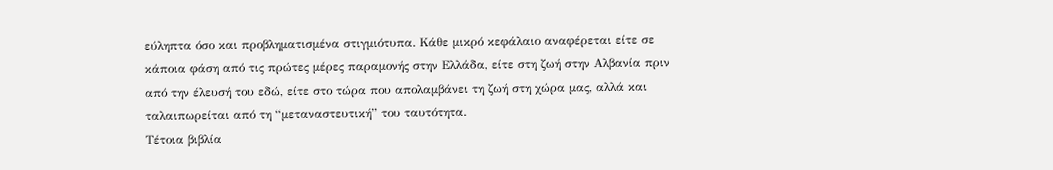εύληπτα όσο και προβληματισμένα στιγμιότυπα. Κάθε μικρό κεφάλαιο αναφέρεται είτε σε κάποια φάση από τις πρώτες μέρες παραμονής στην Ελλάδα, είτε στη ζωή στην Αλβανία πριν από την έλευσή του εδώ, είτε στο τώρα που απολαμβάνει τη ζωή στη χώρα μας, αλλά και ταλαιπωρείται από τη “μεταναστευτική” του ταυτότητα.
Τέτοια βιβλία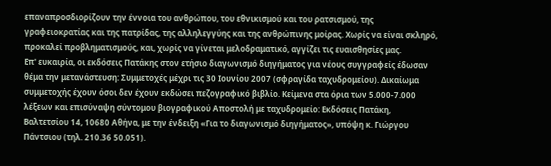επαναπροσδιορίζουν την έννοια του ανθρώπου, του εθνικισμού και του ρατσισμού, της γραφειοκρατίας και της πατρίδας, της αλληλεγγύης και της ανθρώπινης μοίρας. Χωρίς να είναι σκληρό, προκαλεί προβληματισμούς, και, χωρίς να γίνεται μελοδραματικό, αγγίζει τις ευαισθησίες μας.
Επ' ευκαιρία, οι εκδόσεις Πατάκης στον ετήσιο διαγωνισμό διηγήματος για νέους συγγραφείς έδωσαν θέμα την μετανάστευση: Συμμετοχές μέχρι τις 30 Ιουνίου 2007 (σφραγίδα ταχυδρομείου). Δικαίωμα συμμετοχής έχουν όσοι δεν έχουν εκδώσει πεζογραφικό βιβλίο. Κείμενα στα όρια των 5.000-7.000 λέξεων και επισύναψη σύντομου βιογραφικού Αποστολή με ταχυδρομείο: Εκδόσεις Πατάκη, Βαλτετσίου 14, 10680 Αθήνα, με την ένδειξη «Για το διαγωνισμό διηγήματος», υπόψη κ. Γιώργου Πάντσιου (τηλ. 210.36 50.051).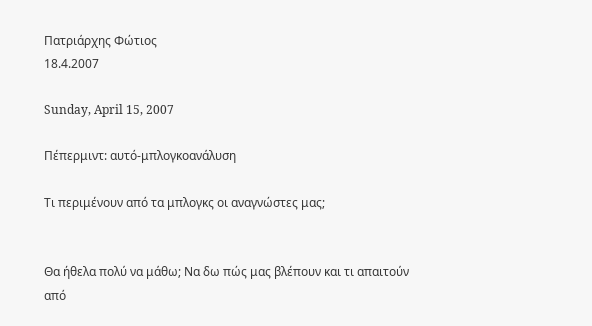Πατριάρχης Φώτιος
18.4.2007

Sunday, April 15, 2007

Πέπερμιντ: αυτό-μπλογκοανάλυση

Τι περιμένουν από τα μπλογκς οι αναγνώστες μας;


Θα ήθελα πολύ να μάθω; Να δω πώς μας βλέπουν και τι απαιτούν από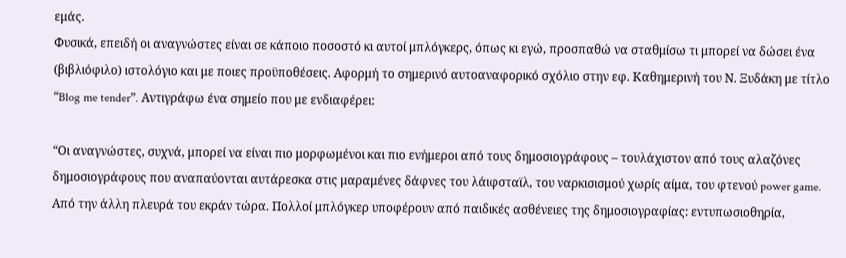εμάς.
Φυσικά, επειδή οι αναγνώστες είναι σε κάποιο ποσοστό κι αυτοί μπλόγκερς, όπως κι εγώ, προσπαθώ να σταθμίσω τι μπορεί να δώσει ένα (βιβλιόφιλο) ιστολόγιο και με ποιες προϋποθέσεις. Αφορμή το σημερινό αυτοαναφορικό σχόλιο στην εφ. Καθημερινή του Ν. Ξυδάκη με τίτλο “Blog me tender”. Αντιγράφω ένα σημείο που με ενδιαφέρει:

“Οι αναγνώστες, συχνά, μπορεί να είναι πιο μορφωμένοι και πιο ενήμεροι από τους δημοσιογράφους – τουλάχιστον από τους αλαζόνες δημοσιογράφους που αναπαύονται αυτάρεσκα στις μαραμένες δάφνες του λάιφσταϊλ, του ναρκισισμού χωρίς αίμα, του φτενού power game. Από την άλλη πλευρά του εκράν τώρα. Πολλοί μπλόγκερ υποφέρουν από παιδικές ασθένειες της δημοσιογραφίας: εντυπωσιοθηρία,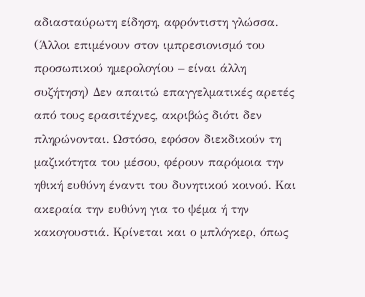αδιασταύρωτη είδηση, αφρόντιστη γλώσσα. (Άλλοι επιμένουν στον ιμπρεσιονισμό του προσωπικού ημερολογίου – είναι άλλη συζήτηση) Δεν απαιτώ επαγγελματικές αρετές από τους ερασιτέχνες, ακριβώς διότι δεν πληρώνονται. Ωστόσο, εφόσον διεκδικούν τη μαζικότητα του μέσου, φέρουν παρόμοια την ηθική ευθύνη έναντι του δυνητικού κοινού. Και ακεραία την ευθύνη για το ψέμα ή την κακογουστιά. Κρίνεται και ο μπλόγκερ, όπως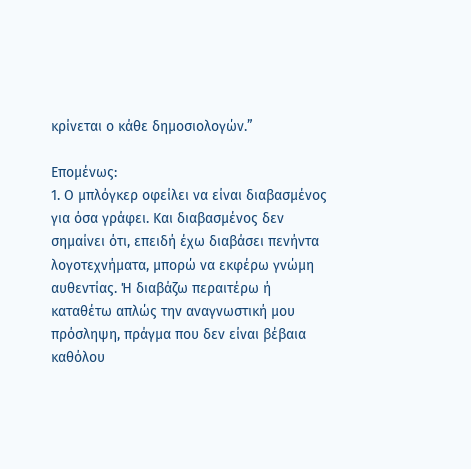κρίνεται ο κάθε δημοσιολογών.”

Επομένως:
1. Ο μπλόγκερ οφείλει να είναι διαβασμένος για όσα γράφει. Και διαβασμένος δεν σημαίνει ότι, επειδή έχω διαβάσει πενήντα λογοτεχνήματα, μπορώ να εκφέρω γνώμη αυθεντίας. Ή διαβάζω περαιτέρω ή καταθέτω απλώς την αναγνωστική μου πρόσληψη, πράγμα που δεν είναι βέβαια καθόλου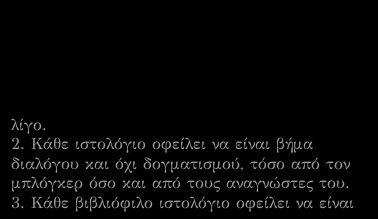λίγο.
2. Κάθε ιστολόγιο οφείλει να είναι βήμα διαλόγου και όχι δογματισμού, τόσο από τον μπλόγκερ όσο και από τους αναγνώστες του.
3. Κάθε βιβλιόφιλο ιστολόγιο οφείλει να είναι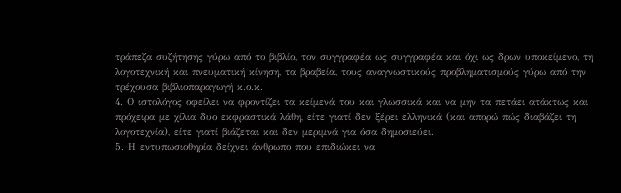τράπεζα συζήτησης γύρω από το βιβλίο, τον συγγραφέα ως συγγραφέα και όχι ως δρων υποκείμενο, τη λογοτεχνική και πνευματική κίνηση, τα βραβεία, τους αναγνωστικούς προβληματισμούς γύρω από την τρέχουσα βιβλιοπαραγωγή κ.ο.κ.
4. Ο ιστολόγος οφείλει να φροντίζει τα κείμενά του και γλωσσικά και να μην τα πετάει ατάκτως και πρόχειρα με χίλια δυο εκφραστικά λάθη, είτε γιατί δεν ξέρει ελληνικά (και απορώ πώς διαβάζει τη λογοτεχνία), είτε γιατί βιάζεται και δεν μεριμνά για όσα δημοσιεύει.
5. Η εντυπωσιοθηρία δείχνει άνθρωπο που επιδιώκει να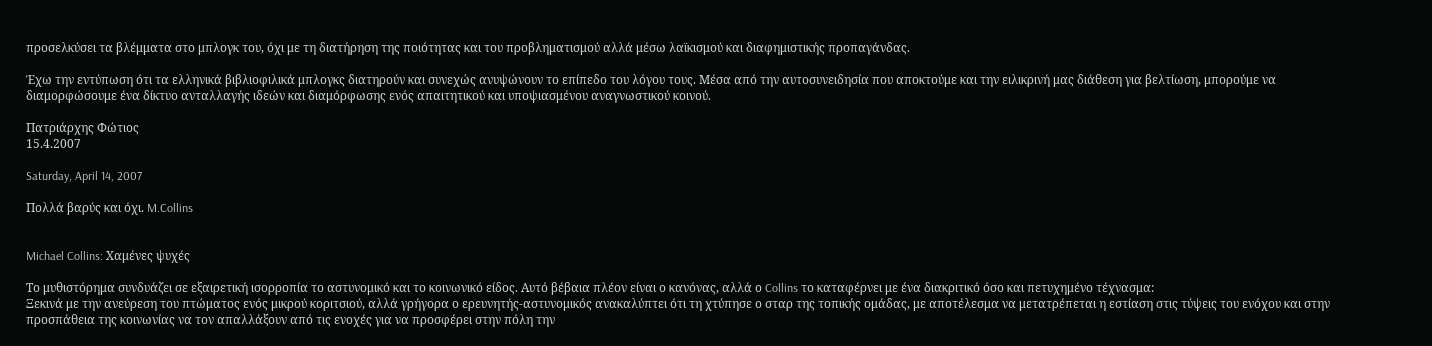προσελκύσει τα βλέμματα στο μπλογκ του, όχι με τη διατήρηση της ποιότητας και του προβληματισμού αλλά μέσω λαϊκισμού και διαφημιστικής προπαγάνδας.

Έχω την εντύπωση ότι τα ελληνικά βιβλιοφιλικά μπλογκς διατηρούν και συνεχώς ανυψώνουν το επίπεδο του λόγου τους. Μέσα από την αυτοσυνειδησία που αποκτούμε και την ειλικρινή μας διάθεση για βελτίωση, μπορούμε να διαμορφώσουμε ένα δίκτυο ανταλλαγής ιδεών και διαμόρφωσης ενός απαιτητικού και υποψιασμένου αναγνωστικού κοινού.

Πατριάρχης Φώτιος
15.4.2007

Saturday, April 14, 2007

Πολλά βαρύς και όχι. M.Collins


Michael Collins: Χαμένες ψυχές

Το μυθιστόρημα συνδυάζει σε εξαιρετική ισορροπία το αστυνομικό και το κοινωνικό είδος. Αυτό βέβαια πλέον είναι ο κανόνας, αλλά ο Collins το καταφέρνει με ένα διακριτικό όσο και πετυχημένο τέχνασμα:
Ξεκινά με την ανεύρεση του πτώματος ενός μικρού κοριτσιού, αλλά γρήγορα ο ερευνητής-αστυνομικός ανακαλύπτει ότι τη χτύπησε ο σταρ της τοπικής ομάδας, με αποτέλεσμα να μετατρέπεται η εστίαση στις τύψεις του ενόχου και στην προσπάθεια της κοινωνίας να τον απαλλάξουν από τις ενοχές για να προσφέρει στην πόλη την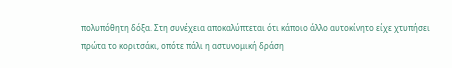πολυπόθητη δόξα. Στη συνέχεια αποκαλύπτεται ότι κάποιο άλλο αυτοκίνητο είχε χτυπήσει πρώτα το κοριτσάκι, οπότε πάλι η αστυνομική δράση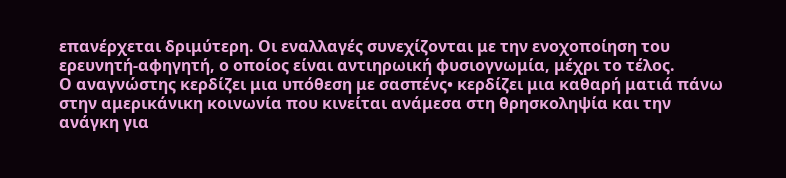επανέρχεται δριμύτερη. Οι εναλλαγές συνεχίζονται με την ενοχοποίηση του ερευνητή-αφηγητή, ο οποίος είναι αντιηρωική φυσιογνωμία, μέχρι το τέλος.
Ο αναγνώστης κερδίζει μια υπόθεση με σασπένς• κερδίζει μια καθαρή ματιά πάνω στην αμερικάνικη κοινωνία που κινείται ανάμεσα στη θρησκοληψία και την ανάγκη για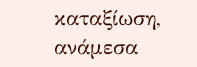καταξίωση, ανάμεσα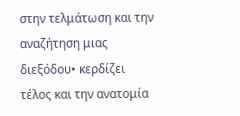στην τελμάτωση και την αναζήτηση μιας διεξόδου• κερδίζει τέλος και την ανατομία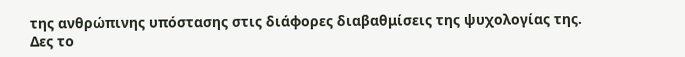της ανθρώπινης υπόστασης στις διάφορες διαβαθμίσεις της ψυχολογίας της.
Δες το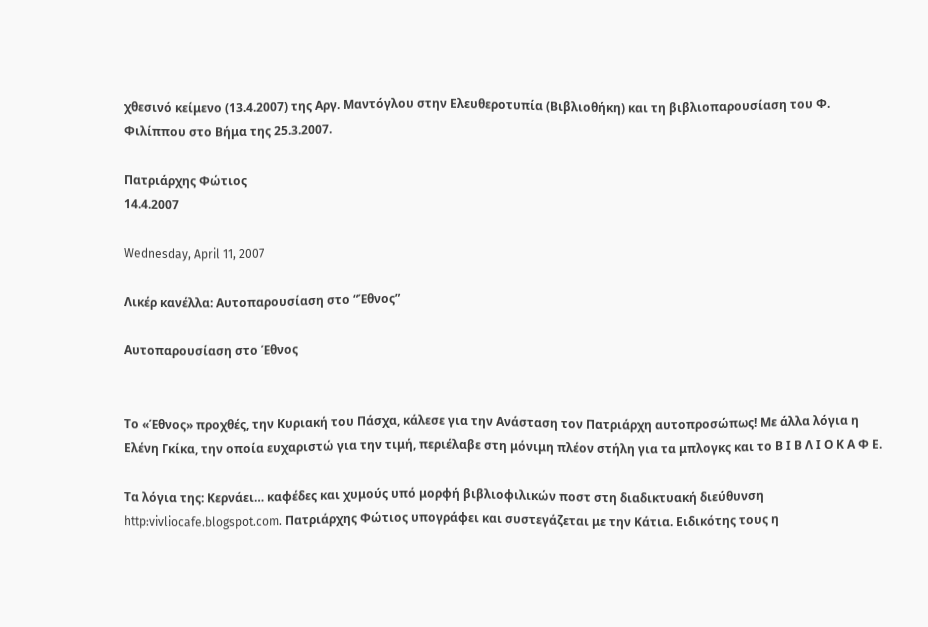χθεσινό κείμενο (13.4.2007) της Αργ. Μαντόγλου στην Ελευθεροτυπία (Βιβλιοθήκη) και τη βιβλιοπαρουσίαση του Φ. Φιλίππου στο Βήμα της 25.3.2007.

Πατριάρχης Φώτιος
14.4.2007

Wednesday, April 11, 2007

Λικέρ κανέλλα: Αυτοπαρουσίαση στο “Έθνος”

Αυτοπαρουσίαση στο Έθνος


Το «Έθνος» προχθές, την Κυριακή του Πάσχα, κάλεσε για την Ανάσταση τον Πατριάρχη αυτοπροσώπως! Με άλλα λόγια η Ελένη Γκίκα, την οποία ευχαριστώ για την τιμή, περιέλαβε στη μόνιμη πλέον στήλη για τα μπλογκς και το Β Ι Β Λ Ι Ο Κ Α Φ Ε.

Τα λόγια της: Κερνάει… καφέδες και χυμούς υπό μορφή βιβλιοφιλικών ποστ στη διαδικτυακή διεύθυνση http:vivliocafe.blogspot.com. Πατριάρχης Φώτιος υπογράφει και συστεγάζεται με την Κάτια. Ειδικότης τους η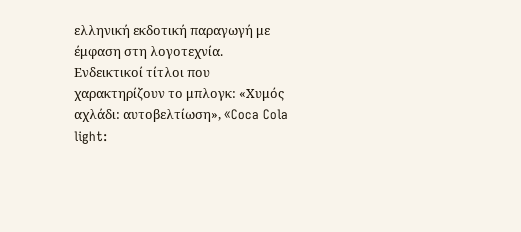ελληνική εκδοτική παραγωγή με έμφαση στη λογοτεχνία. Ενδεικτικοί τίτλοι που χαρακτηρίζουν το μπλογκ: «Χυμός αχλάδι: αυτοβελτίωση», «Coca Cola light: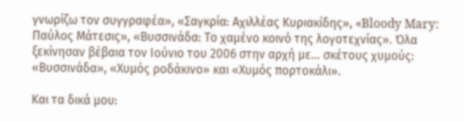γνωρίζω τον συγγραφέα», «Σαγκρία: Αχιλλέας Κυριακίδης», «Bloody Mary: Παύλος Μάτεσις», «Βυσσινάδα: Το χαμένο κοινό της λογοτεχνίας». Όλα ξεκίνησαν βέβαια τον Ιούνιο του 2006 στην αρχή με… σκέτους χυμούς: «Βυσσινάδα», «Χυμός ροδάκινο» και «Χυμός πορτοκάλι».

Και τα δικά μου: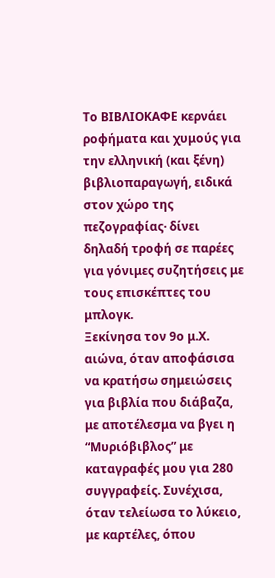Το ΒΙΒΛΙΟΚΑΦΕ κερνάει ροφήματα και χυμούς για την ελληνική (και ξένη) βιβλιοπαραγωγή, ειδικά στον χώρο της πεζογραφίας· δίνει δηλαδή τροφή σε παρέες για γόνιμες συζητήσεις με τους επισκέπτες του μπλογκ.
Ξεκίνησα τον 9ο μ.Χ. αιώνα, όταν αποφάσισα να κρατήσω σημειώσεις για βιβλία που διάβαζα, με αποτέλεσμα να βγει η “Μυριόβιβλος” με καταγραφές μου για 280 συγγραφείς. Συνέχισα, όταν τελείωσα το λύκειο, με καρτέλες, όπου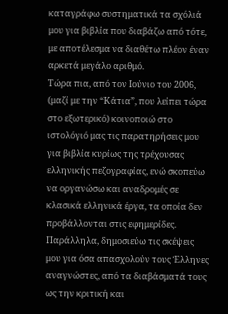καταγράφω συστηματικά τα σχόλιά μου για βιβλία που διαβάζω από τότε, με αποτέλεσμα να διαθέτω πλέον έναν αρκετά μεγάλο αριθμό.
Τώρα πια, από τον Ιούνιο του 2006, (μαζί με την “Κάτια”, που λείπει τώρα στο εξωτερικό) κοινοποιώ στο ιστολόγιό μας τις παρατηρήσεις μου για βιβλία κυρίως της τρέχουσας ελληνικής πεζογραφίας, ενώ σκοπεύω να οργανώσω και αναδρομές σε κλασικά ελληνικά έργα, τα οποία δεν προβάλλονται στις εφημερίδες. Παράλληλα, δημοσιεύω τις σκέψεις μου για όσα απασχολούν τους Έλληνες αναγνώστες, από τα διαβάσματά τους ως την κριτική και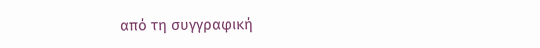από τη συγγραφική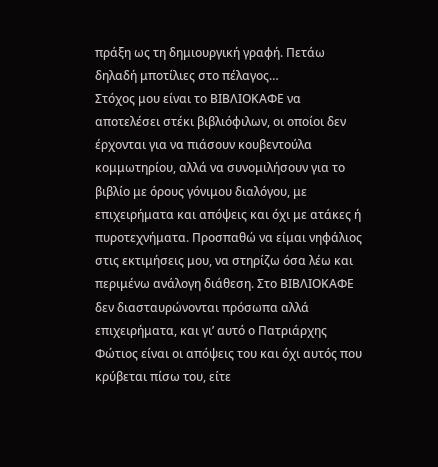πράξη ως τη δημιουργική γραφή. Πετάω δηλαδή μποτίλιες στο πέλαγος…
Στόχος μου είναι το ΒΙΒΛΙΟΚΑΦΕ να αποτελέσει στέκι βιβλιόφιλων, οι οποίοι δεν έρχονται για να πιάσουν κουβεντούλα κομμωτηρίου, αλλά να συνομιλήσουν για το βιβλίο με όρους γόνιμου διαλόγου, με επιχειρήματα και απόψεις και όχι με ατάκες ή πυροτεχνήματα. Προσπαθώ να είμαι νηφάλιος στις εκτιμήσεις μου, να στηρίζω όσα λέω και περιμένω ανάλογη διάθεση. Στο ΒΙΒΛΙΟΚΑΦΕ δεν διασταυρώνονται πρόσωπα αλλά επιχειρήματα, και γι’ αυτό ο Πατριάρχης Φώτιος είναι οι απόψεις του και όχι αυτός που κρύβεται πίσω του, είτε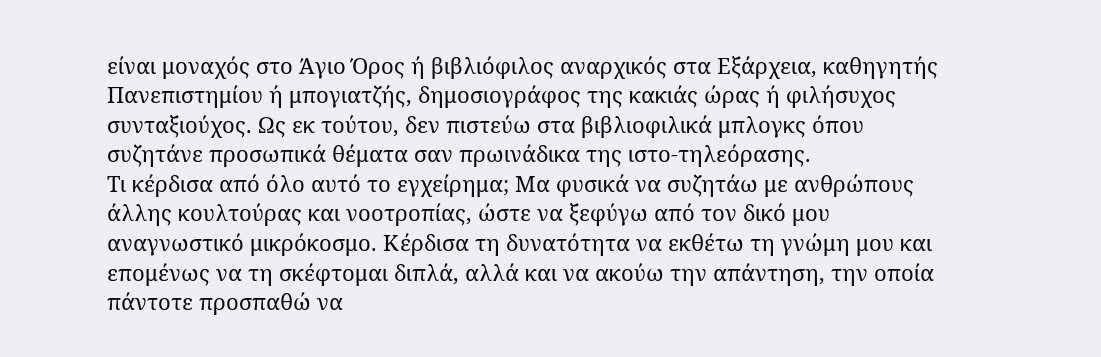είναι μοναχός στο Άγιο Όρος ή βιβλιόφιλος αναρχικός στα Εξάρχεια, καθηγητής Πανεπιστημίου ή μπογιατζής, δημοσιογράφος της κακιάς ώρας ή φιλήσυχος συνταξιούχος. Ως εκ τούτου, δεν πιστεύω στα βιβλιοφιλικά μπλογκς όπου συζητάνε προσωπικά θέματα σαν πρωινάδικα της ιστο-τηλεόρασης.
Τι κέρδισα από όλο αυτό το εγχείρημα; Μα φυσικά να συζητάω με ανθρώπους άλλης κουλτούρας και νοοτροπίας, ώστε να ξεφύγω από τον δικό μου αναγνωστικό μικρόκοσμο. Κέρδισα τη δυνατότητα να εκθέτω τη γνώμη μου και επομένως να τη σκέφτομαι διπλά, αλλά και να ακούω την απάντηση, την οποία πάντοτε προσπαθώ να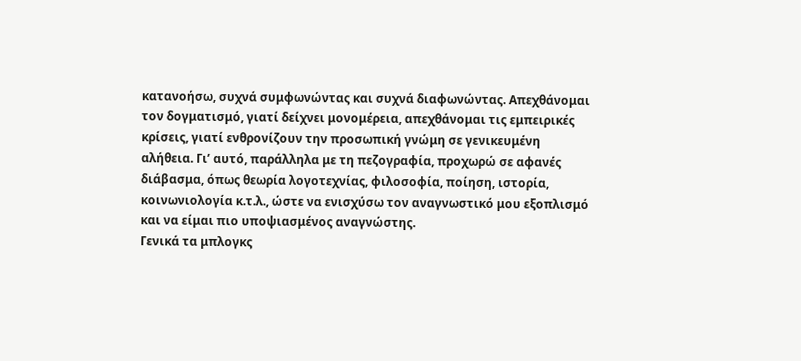κατανοήσω, συχνά συμφωνώντας και συχνά διαφωνώντας. Απεχθάνομαι τον δογματισμό, γιατί δείχνει μονομέρεια, απεχθάνομαι τις εμπειρικές κρίσεις, γιατί ενθρονίζουν την προσωπική γνώμη σε γενικευμένη αλήθεια. Γι’ αυτό, παράλληλα με τη πεζογραφία, προχωρώ σε αφανές διάβασμα, όπως θεωρία λογοτεχνίας, φιλοσοφία, ποίηση, ιστορία, κοινωνιολογία κ.τ.λ., ώστε να ενισχύσω τον αναγνωστικό μου εξοπλισμό και να είμαι πιο υποψιασμένος αναγνώστης.
Γενικά τα μπλογκς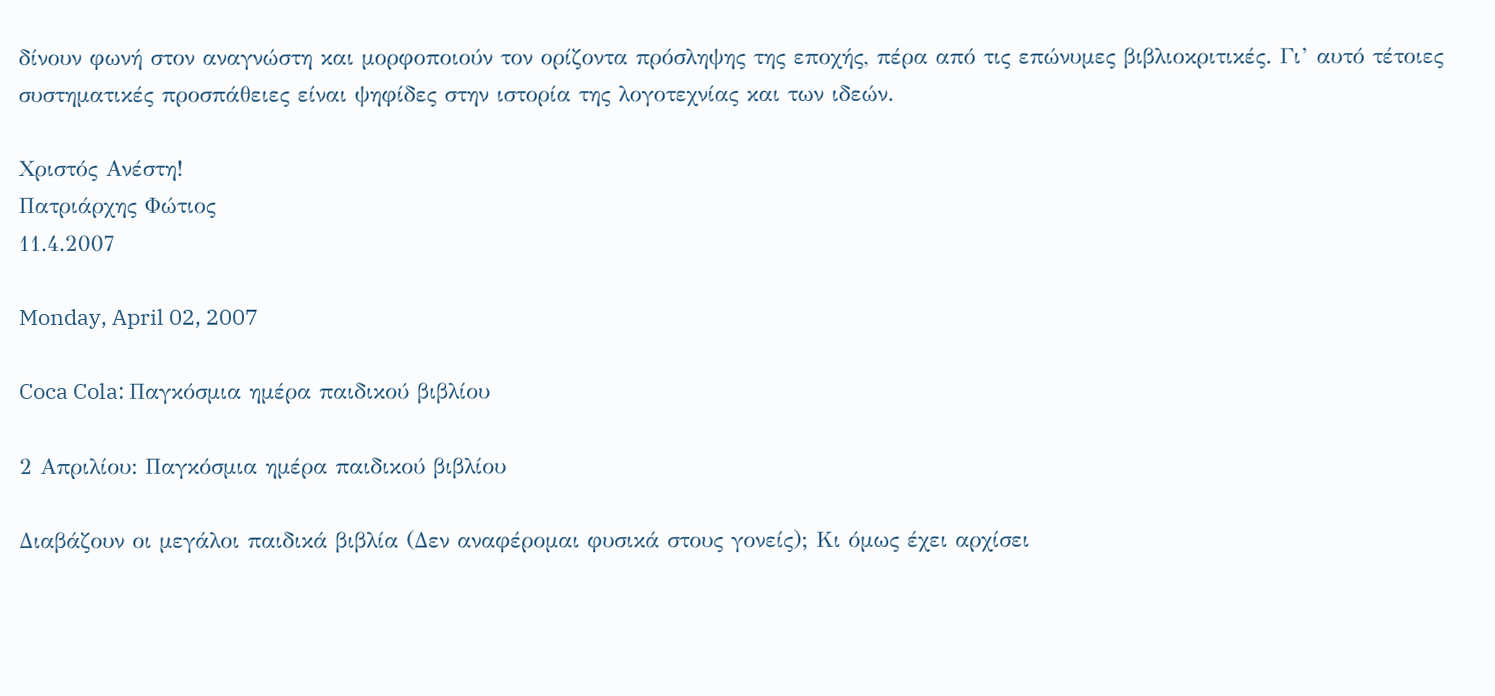δίνουν φωνή στον αναγνώστη και μορφοποιούν τον ορίζοντα πρόσληψης της εποχής, πέρα από τις επώνυμες βιβλιοκριτικές. Γι’ αυτό τέτοιες συστηματικές προσπάθειες είναι ψηφίδες στην ιστορία της λογοτεχνίας και των ιδεών.

Χριστός Ανέστη!
Πατριάρχης Φώτιος
11.4.2007

Monday, April 02, 2007

Coca Cola: Παγκόσμια ημέρα παιδικού βιβλίου

2 Απριλίου: Παγκόσμια ημέρα παιδικού βιβλίου

Διαβάζουν οι μεγάλοι παιδικά βιβλία (Δεν αναφέρομαι φυσικά στους γονείς); Κι όμως έχει αρχίσει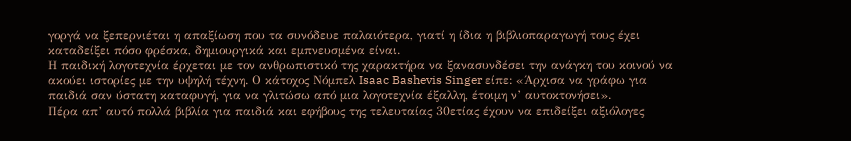γοργά να ξεπερνιέται η απαξίωση που τα συνόδευε παλαιότερα, γιατί η ίδια η βιβλιοπαραγωγή τους έχει καταδείξει πόσο φρέσκα, δημιουργικά και εμπνευσμένα είναι.
Η παιδική λογοτεχνία έρχεται με τον ανθρωπιστικό της χαρακτήρα να ξανασυνδέσει την ανάγκη του κοινού να ακούει ιστορίες με την υψηλή τέχνη. Ο κάτοχος Νόμπελ Isaac Bashevis Singer είπε: «Άρχισα να γράφω για παιδιά σαν ύστατη καταφυγή, για να γλιτώσω από μια λογοτεχνία έξαλλη, έτοιμη ν’ αυτοκτονήσει».
Πέρα απ’ αυτό πολλά βιβλία για παιδιά και εφήβους της τελευταίας 30ετίας έχουν να επιδείξει αξιόλογες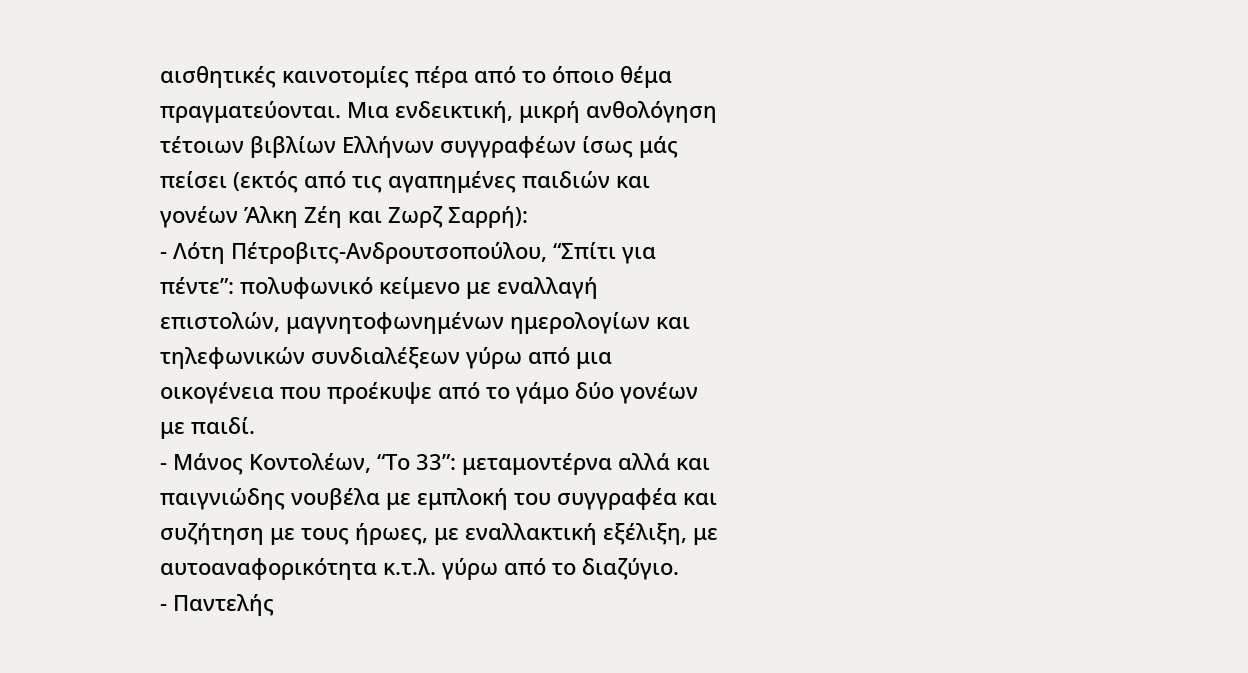αισθητικές καινοτομίες πέρα από το όποιο θέμα πραγματεύονται. Μια ενδεικτική, μικρή ανθολόγηση τέτοιων βιβλίων Ελλήνων συγγραφέων ίσως μάς πείσει (εκτός από τις αγαπημένες παιδιών και γονέων Άλκη Ζέη και Ζωρζ Σαρρή):
- Λότη Πέτροβιτς-Ανδρουτσοπούλου, “Σπίτι για πέντε”: πολυφωνικό κείμενο με εναλλαγή επιστολών, μαγνητοφωνημένων ημερολογίων και τηλεφωνικών συνδιαλέξεων γύρω από μια οικογένεια που προέκυψε από το γάμο δύο γονέων με παιδί.
- Μάνος Κοντολέων, “Το 33”: μεταμοντέρνα αλλά και παιγνιώδης νουβέλα με εμπλοκή του συγγραφέα και συζήτηση με τους ήρωες, με εναλλακτική εξέλιξη, με αυτοαναφορικότητα κ.τ.λ. γύρω από το διαζύγιο.
- Παντελής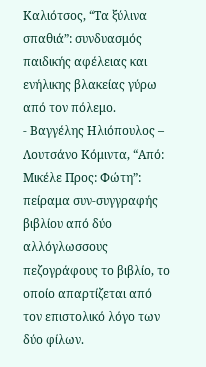Καλιότσος, “Τα ξύλινα σπαθιά”: συνδυασμός παιδικής αφέλειας και ενήλικης βλακείας γύρω από τον πόλεμο.
- Βαγγέλης Ηλιόπουλος – Λουτσάνο Κόμιντα, “Από: Μικέλε Προς: Φώτη”: πείραμα συν-συγγραφής βιβλίου από δύο αλλόγλωσσους πεζογράφους το βιβλίο, το οποίο απαρτίζεται από τον επιστολικό λόγο των δύο φίλων.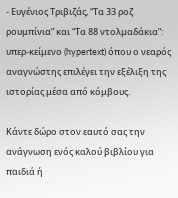- Ευγένιος Τριβιζάς, “Τα 33 ροζ ρουμπίνια” και “Τα 88 ντολμαδάκια”: υπερ-κείμενο (hypertext) όπου ο νεαρός αναγνώστης επιλέγει την εξέλιξη της ιστορίας μέσα από κόμβους.

Κάντε δώρο στον εαυτό σας την ανάγνωση ενός καλού βιβλίου για παιδιά ή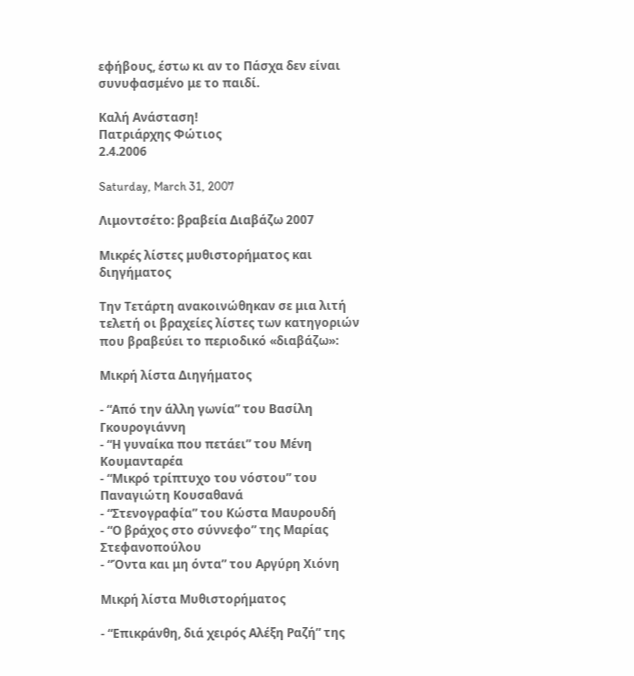εφήβους, έστω κι αν το Πάσχα δεν είναι συνυφασμένο με το παιδί.

Καλή Ανάσταση!
Πατριάρχης Φώτιος
2.4.2006

Saturday, March 31, 2007

Λιμοντσέτο: βραβεία Διαβάζω 2007

Μικρές λίστες μυθιστορήματος και διηγήματος

Την Τετάρτη ανακοινώθηκαν σε μια λιτή τελετή οι βραχείες λίστες των κατηγοριών που βραβεύει το περιοδικό «διαβάζω»:

Μικρή λίστα Διηγήματος

- “Από την άλλη γωνία” του Βασίλη Γκουρογιάννη
- “Η γυναίκα που πετάει” του Μένη Κουμανταρέα
- “Μικρό τρίπτυχο του νόστου” του Παναγιώτη Κουσαθανά
- “Στενογραφία” του Κώστα Μαυρουδή
- “Ο βράχος στο σύννεφο” της Μαρίας Στεφανοπούλου
- “Όντα και μη όντα” του Αργύρη Χιόνη

Μικρή λίστα Μυθιστορήματος

- “Επικράνθη, διά χειρός Αλέξη Ραζή” της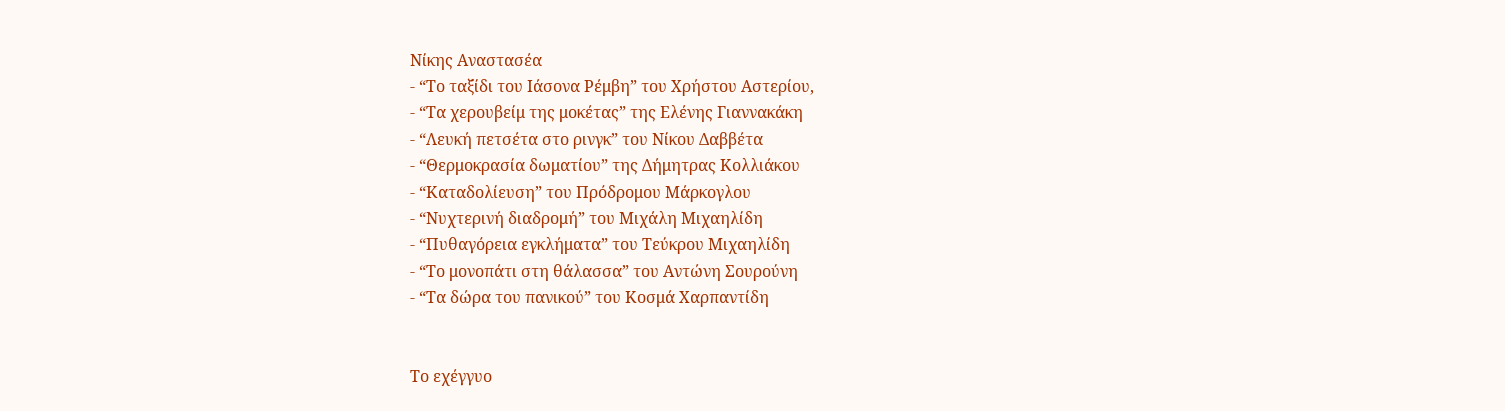Νίκης Αναστασέα
- “Το ταξίδι του Ιάσονα Ρέμβη” του Χρήστου Αστερίου,
- “Τα χερουβείμ της μοκέτας” της Ελένης Γιαννακάκη
- “Λευκή πετσέτα στο ρινγκ” του Νίκου Δαββέτα
- “Θερμοκρασία δωματίου” της Δήμητρας Κολλιάκου
- “Καταδολίευση” του Πρόδρομου Μάρκογλου
- “Νυχτερινή διαδρομή” του Μιχάλη Μιχαηλίδη
- “Πυθαγόρεια εγκλήματα” του Τεύκρου Μιχαηλίδη
- “Το μονοπάτι στη θάλασσα” του Αντώνη Σουρούνη
- “Τα δώρα του πανικού” του Κοσμά Χαρπαντίδη


Το εχέγγυο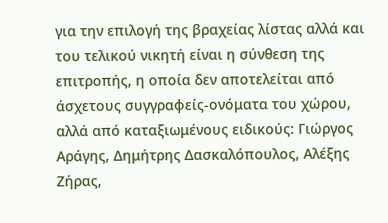για την επιλογή της βραχείας λίστας αλλά και του τελικού νικητή είναι η σύνθεση της επιτροπής, η οποία δεν αποτελείται από άσχετους συγγραφείς-ονόματα του χώρου, αλλά από καταξιωμένους ειδικούς: Γιώργος Αράγης, Δημήτρης Δασκαλόπουλος, Αλέξης Ζήρας,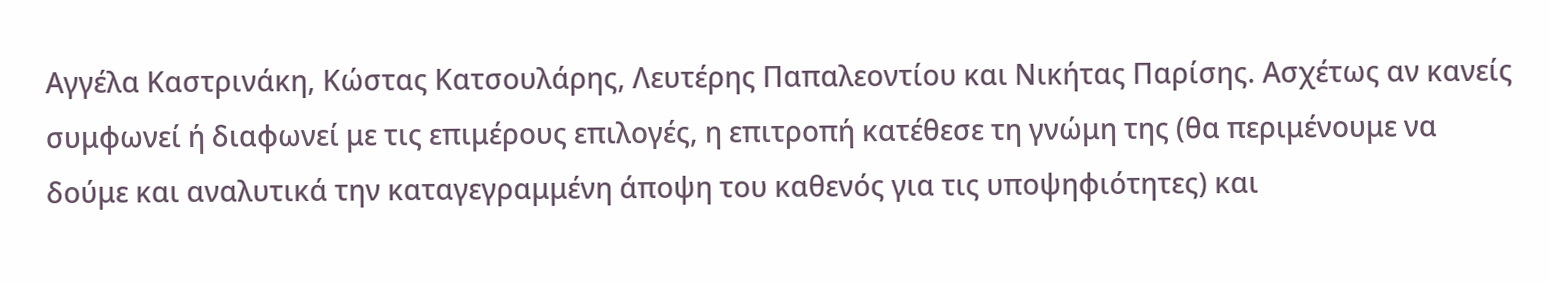Αγγέλα Καστρινάκη, Κώστας Κατσουλάρης, Λευτέρης Παπαλεοντίου και Νικήτας Παρίσης. Ασχέτως αν κανείς συμφωνεί ή διαφωνεί με τις επιμέρους επιλογές, η επιτροπή κατέθεσε τη γνώμη της (θα περιμένουμε να δούμε και αναλυτικά την καταγεγραμμένη άποψη του καθενός για τις υποψηφιότητες) και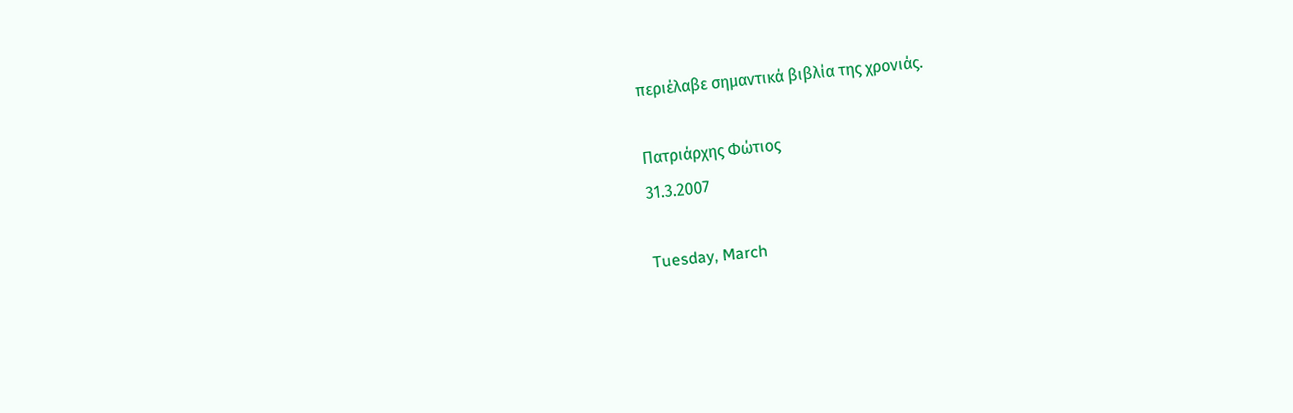περιέλαβε σημαντικά βιβλία της χρονιάς.

Πατριάρχης Φώτιος
31.3.2007

Tuesday, March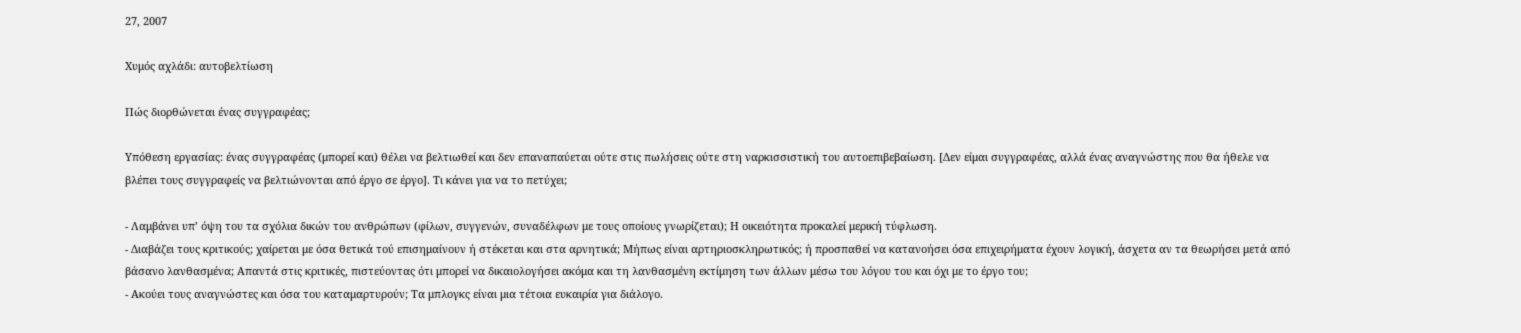27, 2007

Χυμός αχλάδι: αυτοβελτίωση

Πώς διορθώνεται ένας συγγραφέας;

Υπόθεση εργασίας: ένας συγγραφέας (μπορεί και) θέλει να βελτιωθεί και δεν επαναπαύεται ούτε στις πωλήσεις ούτε στη ναρκισσιστική του αυτοεπιβεβαίωση. [Δεν είμαι συγγραφέας, αλλά ένας αναγνώστης που θα ήθελε να βλέπει τους συγγραφείς να βελτιώνονται από έργο σε έργο]. Τι κάνει για να το πετύχει;

- Λαμβάνει υπ’ όψη του τα σχόλια δικών του ανθρώπων (φίλων, συγγενών, συναδέλφων με τους οποίους γνωρίζεται); Η οικειότητα προκαλεί μερική τύφλωση.
- Διαβάζει τους κριτικούς; χαίρεται με όσα θετικά τού επισημαίνουν ή στέκεται και στα αρνητικά; Μήπως είναι αρτηριοσκληρωτικός; ή προσπαθεί να κατανοήσει όσα επιχειρήματα έχουν λογική, άσχετα αν τα θεωρήσει μετά από βάσανο λανθασμένα; Απαντά στις κριτικές, πιστεύοντας ότι μπορεί να δικαιολογήσει ακόμα και τη λανθασμένη εκτίμηση των άλλων μέσω του λόγου του και όχι με το έργο του;
- Ακούει τους αναγνώστες και όσα του καταμαρτυρούν; Τα μπλογκς είναι μια τέτοια ευκαιρία για διάλογο.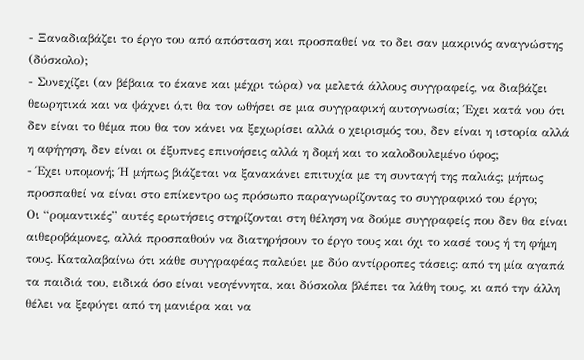- Ξαναδιαβάζει το έργο του από απόσταση και προσπαθεί να το δει σαν μακρινός αναγνώστης (δύσκολο);
- Συνεχίζει (αν βέβαια το έκανε και μέχρι τώρα) να μελετά άλλους συγγραφείς, να διαβάζει θεωρητικά και να ψάχνει ό,τι θα τον ωθήσει σε μια συγγραφική αυτογνωσία; Έχει κατά νου ότι δεν είναι το θέμα που θα τον κάνει να ξεχωρίσει αλλά ο χειρισμός του, δεν είναι η ιστορία αλλά η αφήγηση, δεν είναι οι έξυπνες επινοήσεις αλλά η δομή και το καλοδουλεμένο ύφος;
- Έχει υπομονή; Ή μήπως βιάζεται να ξανακάνει επιτυχία με τη συνταγή της παλιάς; μήπως προσπαθεί να είναι στο επίκεντρο ως πρόσωπο παραγνωρίζοντας το συγγραφικό του έργο;
Οι “ρομαντικές” αυτές ερωτήσεις στηρίζονται στη θέληση να δούμε συγγραφείς που δεν θα είναι αιθεροβάμονες, αλλά προσπαθούν να διατηρήσουν το έργο τους και όχι το κασέ τους ή τη φήμη τους. Καταλαβαίνω ότι κάθε συγγραφέας παλεύει με δύο αντίρροπες τάσεις: από τη μία αγαπά τα παιδιά του, ειδικά όσο είναι νεογέννητα, και δύσκολα βλέπει τα λάθη τους, κι από την άλλη θέλει να ξεφύγει από τη μανιέρα και να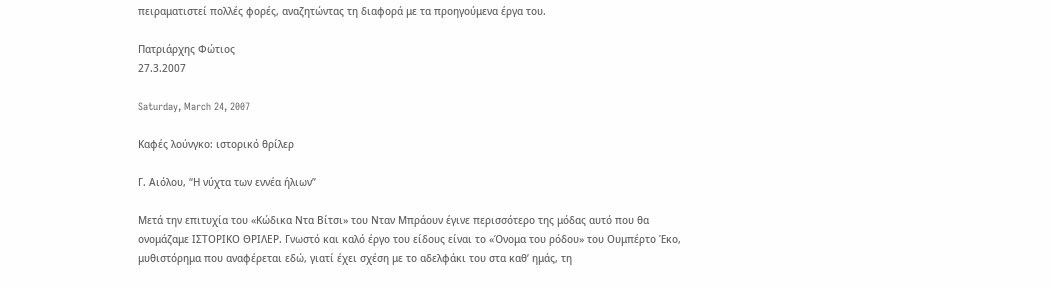πειραματιστεί πολλές φορές, αναζητώντας τη διαφορά με τα προηγούμενα έργα του.

Πατριάρχης Φώτιος
27.3.2007

Saturday, March 24, 2007

Καφές λούνγκο: ιστορικό θρίλερ

Γ. Αιόλου, “Η νύχτα των εννέα ήλιων”

Μετά την επιτυχία του «Κώδικα Ντα Βίτσι» του Νταν Μπράουν έγινε περισσότερο της μόδας αυτό που θα ονομάζαμε ΙΣΤΟΡΙΚΟ ΘΡΙΛΕΡ. Γνωστό και καλό έργο του είδους είναι το «Όνομα του ρόδου» του Ουμπέρτο Έκο, μυθιστόρημα που αναφέρεται εδώ, γιατί έχει σχέση με το αδελφάκι του στα καθ’ ημάς, τη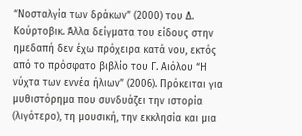“Νοσταλγία των δράκων” (2000) του Δ. Κούρτοβικ. Άλλα δείγματα του είδους στην ημεδαπή δεν έχω πρόχειρα κατά νου, εκτός από το πρόσφατο βιβλίο του Γ. Αιόλου “Η νύχτα των εννέα ήλιων” (2006). Πρόκειται για μυθιστόρημα που συνδυάζει την ιστορία (λιγότερο), τη μουσική, την εκκλησία και μια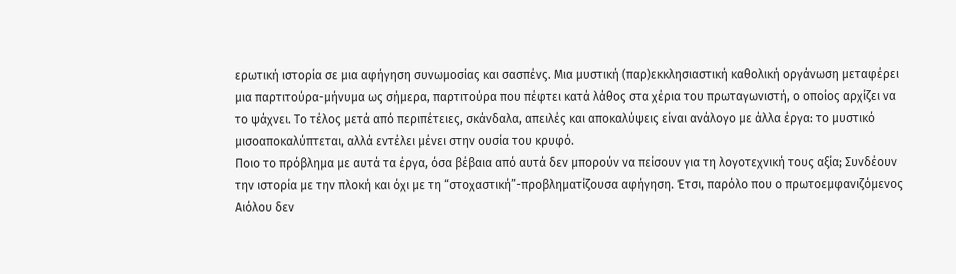ερωτική ιστορία σε μια αφήγηση συνωμοσίας και σασπένς. Μια μυστική (παρ)εκκλησιαστική καθολική οργάνωση μεταφέρει μια παρτιτούρα-μήνυμα ως σήμερα, παρτιτούρα που πέφτει κατά λάθος στα χέρια του πρωταγωνιστή, ο οποίος αρχίζει να το ψάχνει. Το τέλος μετά από περιπέτειες, σκάνδαλα, απειλές και αποκαλύψεις είναι ανάλογο με άλλα έργα: το μυστικό μισοαποκαλύπτεται, αλλά εντέλει μένει στην ουσία του κρυφό.
Ποιο το πρόβλημα με αυτά τα έργα, όσα βέβαια από αυτά δεν μπορούν να πείσουν για τη λογοτεχνική τους αξία; Συνδέουν την ιστορία με την πλοκή και όχι με τη “στοχαστική”-προβληματίζουσα αφήγηση. Έτσι, παρόλο που ο πρωτοεμφανιζόμενος Αιόλου δεν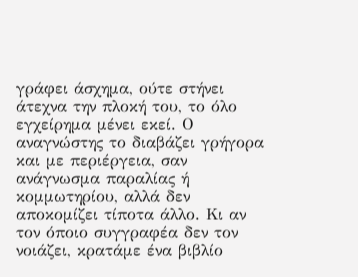γράφει άσχημα, ούτε στήνει άτεχνα την πλοκή του, το όλο εγχείρημα μένει εκεί. Ο αναγνώστης το διαβάζει γρήγορα και με περιέργεια, σαν ανάγνωσμα παραλίας ή κομμωτηρίου, αλλά δεν αποκομίζει τίποτα άλλο. Κι αν τον όποιο συγγραφέα δεν τον νοιάζει, κρατάμε ένα βιβλίο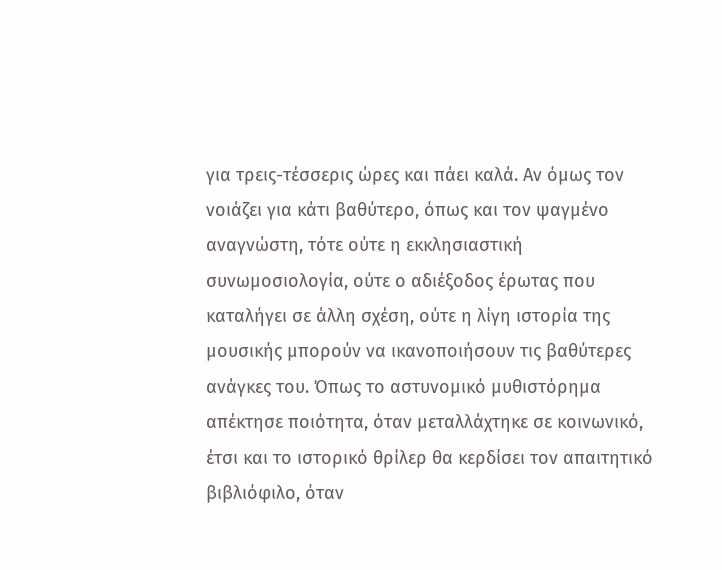για τρεις-τέσσερις ώρες και πάει καλά. Αν όμως τον νοιάζει για κάτι βαθύτερο, όπως και τον ψαγμένο αναγνώστη, τότε ούτε η εκκλησιαστική συνωμοσιολογία, ούτε ο αδιέξοδος έρωτας που καταλήγει σε άλλη σχέση, ούτε η λίγη ιστορία της μουσικής μπορούν να ικανοποιήσουν τις βαθύτερες ανάγκες του. Όπως το αστυνομικό μυθιστόρημα απέκτησε ποιότητα, όταν μεταλλάχτηκε σε κοινωνικό, έτσι και το ιστορικό θρίλερ θα κερδίσει τον απαιτητικό βιβλιόφιλο, όταν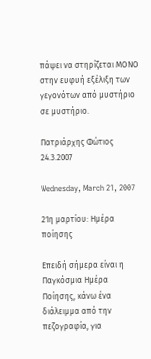πάψει να στηρίζεται ΜΟΝΟ στην ευφυή εξέλιξη των γεγονότων από μυστήριο σε μυστήριο.

Πατριάρχης Φώτιος
24.3.2007

Wednesday, March 21, 2007

21η μαρτίου: Ημέρα ποίησης

Επειδή σήμερα είναι η Παγκόσμια Ημέρα Ποίησης, κάνω ένα διάλειμμα από την πεζογραφία, για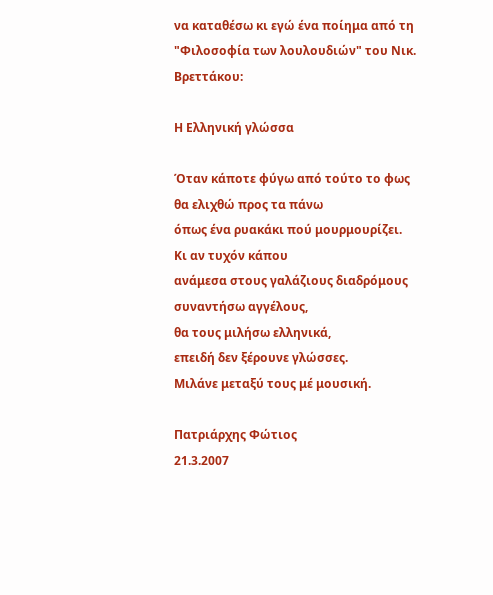να καταθέσω κι εγώ ένα ποίημα από τη "Φιλοσοφία των λουλουδιών" του Νικ. Βρεττάκου:

Η Ελληνική γλώσσα

Όταν κάποτε φύγω από τούτο το φως
θα ελιχθώ προς τα πάνω
όπως ένα ρυακάκι πού μουρμουρίζει.
Κι αν τυχόν κάπου
ανάμεσα στους γαλάζιους διαδρόμους
συναντήσω αγγέλους,
θα τους μιλήσω ελληνικά,
επειδή δεν ξέρουνε γλώσσες.
Μιλάνε μεταξύ τους μέ μουσική.

Πατριάρχης Φώτιος
21.3.2007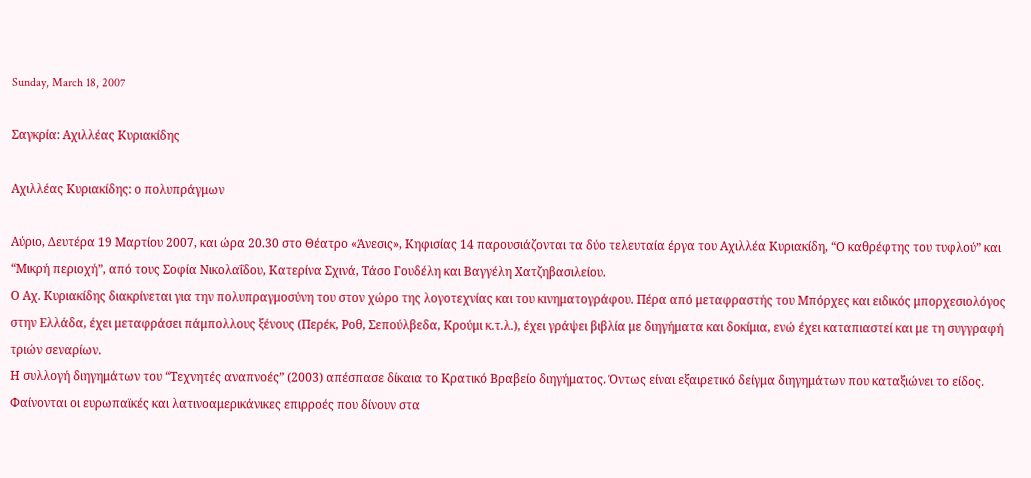Sunday, March 18, 2007

Σαγκρία: Αχιλλέας Κυριακίδης

Αχιλλέας Κυριακίδης: ο πολυπράγμων

Αύριο, Δευτέρα 19 Μαρτίου 2007, και ώρα 20.30 στο Θέατρο «Άνεσις», Κηφισίας 14 παρουσιάζονται τα δύο τελευταία έργα του Αχιλλέα Κυριακίδη, “Ο καθρέφτης του τυφλού” και “Μικρή περιοχή”, από τους Σοφία Νικολαΐδου, Κατερίνα Σχινά, Τάσο Γουδέλη και Βαγγέλη Χατζηβασιλείου.
Ο Αχ. Κυριακίδης διακρίνεται για την πολυπραγμοσύνη του στον χώρο της λογοτεχνίας και του κινηματογράφου. Πέρα από μεταφραστής του Μπόρχες και ειδικός μπορχεσιολόγος στην Ελλάδα, έχει μεταφράσει πάμπολλους ξένους (Περέκ, Ροθ, Σεπούλβεδα, Κρούμι κ.τ.λ.), έχει γράψει βιβλία με διηγήματα και δοκίμια, ενώ έχει καταπιαστεί και με τη συγγραφή τριών σεναρίων.
Η συλλογή διηγημάτων του “Τεχνητές αναπνοές” (2003) απέσπασε δίκαια το Κρατικό Βραβείο διηγήματος. Όντως είναι εξαιρετικό δείγμα διηγημάτων που καταξιώνει το είδος. Φαίνονται οι ευρωπαϊκές και λατινοαμερικάνικες επιρροές που δίνουν στα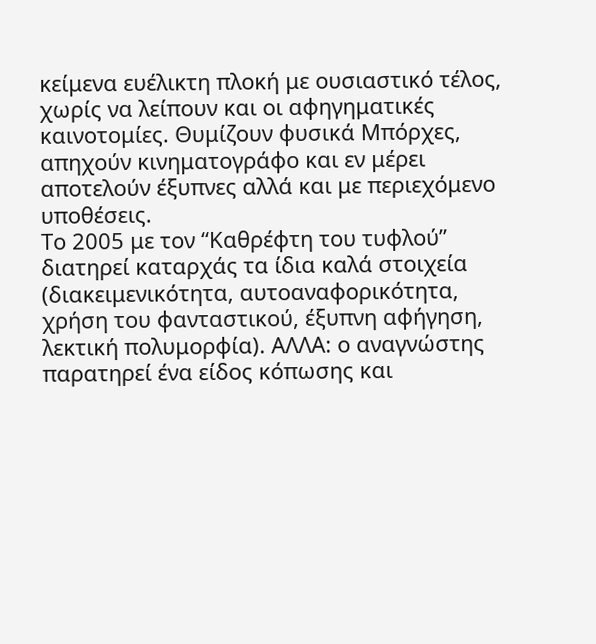κείμενα ευέλικτη πλοκή με ουσιαστικό τέλος, χωρίς να λείπουν και οι αφηγηματικές καινοτομίες. Θυμίζουν φυσικά Μπόρχες, απηχούν κινηματογράφο και εν μέρει αποτελούν έξυπνες αλλά και με περιεχόμενο υποθέσεις.
Το 2005 με τον “Καθρέφτη του τυφλού” διατηρεί καταρχάς τα ίδια καλά στοιχεία (διακειμενικότητα, αυτοαναφορικότητα, χρήση του φανταστικού, έξυπνη αφήγηση, λεκτική πολυμορφία). ΑΛΛΑ: ο αναγνώστης παρατηρεί ένα είδος κόπωσης και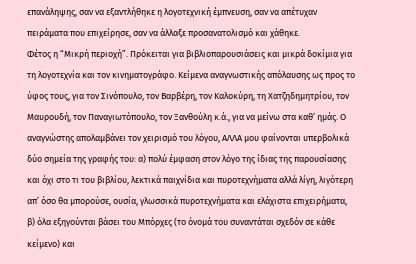επανάληψης, σαν να εξαντλήθηκε η λογοτεχνική έμπνευση, σαν να απέτυχαν πειράματα που επιχείρησε, σαν να άλλαξε προσανατολισμό και χάθηκε.
Φέτος η “Μικρή περιοχή”. Πρόκειται για βιβλιοπαρουσιάσεις και μικρά δοκίμια για τη λογοτεχνία και τον κινηματογράφο. Κείμενα αναγνωστικής απόλαυσης ως προς το ύφος τους, για τον Σινόπουλο, τον Βαρβέρη, τον Καλοκύρη, τη Χατζηδημητρίου, τον Μαυρουδή, τον Παναγιωτόπουλο, τον Ξανθούλη κ.ά., για να μείνω στα καθ’ ημάς. Ο αναγνώστης απολαμβάνει τον χειρισμό του λόγου, ΑΛΛΑ μου φαίνονται υπερβολικά δύο σημεία της γραφής του: α) πολύ έμφαση στον λόγο της ίδιας της παρουσίασης και όχι στο τι του βιβλίου, λεκτικά παιχνίδια και πυροτεχνήματα αλλά λίγη, λιγότερη απ’ όσο θα μπορούσε, ουσία, γλωσσικά πυροτεχνήματα και ελάχιστα επιχειρήματα, β) όλα εξηγούνται βάσει του Μπόρχες (το όνομά του συναντάται σχεδόν σε κάθε κείμενο) και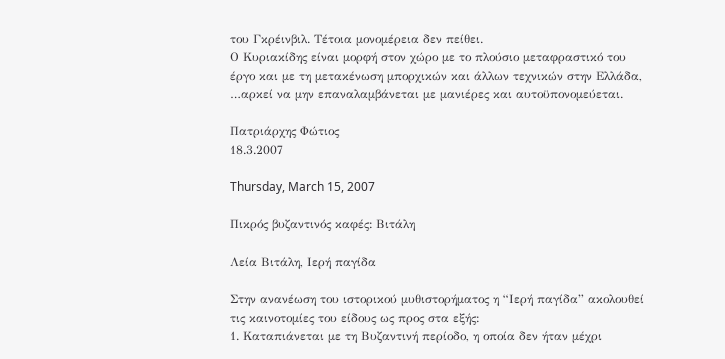του Γκρέινβιλ. Τέτοια μονομέρεια δεν πείθει.
Ο Κυριακίδης είναι μορφή στον χώρο με το πλούσιο μεταφραστικό του έργο και με τη μετακένωση μπορχικών και άλλων τεχνικών στην Ελλάδα, …αρκεί να μην επαναλαμβάνεται με μανιέρες και αυτοϋπονομεύεται.

Πατριάρχης Φώτιος
18.3.2007

Thursday, March 15, 2007

Πικρός βυζαντινός καφές: Βιτάλη

Λεία Βιτάλη, Ιερή παγίδα

Στην ανανέωση του ιστορικού μυθιστορήματος η “Ιερή παγίδα” ακολουθεί τις καινοτομίες του είδους ως προς στα εξής:
1. Καταπιάνεται με τη Βυζαντινή περίοδο, η οποία δεν ήταν μέχρι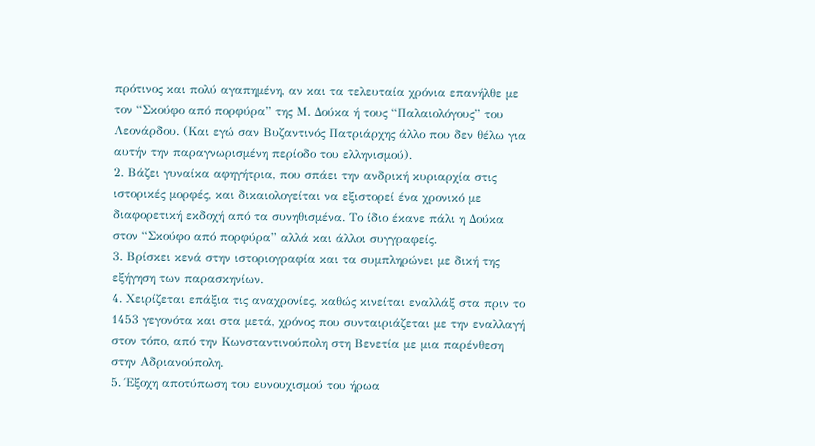πρότινος και πολύ αγαπημένη, αν και τα τελευταία χρόνια επανήλθε με τον “Σκούφο από πορφύρα” της Μ. Δούκα ή τους “Παλαιολόγους” του Λεονάρδου. (Και εγώ σαν Βυζαντινός Πατριάρχης άλλο που δεν θέλω για αυτήν την παραγνωρισμένη περίοδο του ελληνισμού).
2. Βάζει γυναίκα αφηγήτρια, που σπάει την ανδρική κυριαρχία στις ιστορικές μορφές, και δικαιολογείται να εξιστορεί ένα χρονικό με διαφορετική εκδοχή από τα συνηθισμένα. Το ίδιο έκανε πάλι η Δούκα στον “Σκούφο από πορφύρα” αλλά και άλλοι συγγραφείς.
3. Βρίσκει κενά στην ιστοριογραφία και τα συμπληρώνει με δική της εξήγηση των παρασκηνίων.
4. Χειρίζεται επάξια τις αναχρονίες, καθώς κινείται εναλλάξ στα πριν το 1453 γεγονότα και στα μετά, χρόνος που συνταιριάζεται με την εναλλαγή στον τόπο, από την Κωνσταντινούπολη στη Βενετία με μια παρένθεση στην Αδριανούπολη.
5. Έξοχη αποτύπωση του ευνουχισμού του ήρωα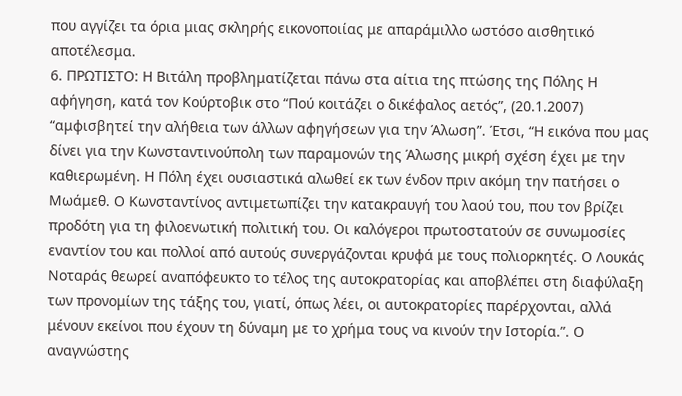που αγγίζει τα όρια μιας σκληρής εικονοποιίας με απαράμιλλο ωστόσο αισθητικό αποτέλεσμα.
6. ΠΡΩΤΙΣΤΟ: Η Βιτάλη προβληματίζεται πάνω στα αίτια της πτώσης της Πόλης Η αφήγηση, κατά τον Κούρτοβικ στο “Πού κοιτάζει ο δικέφαλος αετός”, (20.1.2007) “αμφισβητεί την αλήθεια των άλλων αφηγήσεων για την Άλωση”. Έτσι, “Η εικόνα που μας δίνει για την Κωνσταντινούπολη των παραμονών της Άλωσης μικρή σχέση έχει με την καθιερωμένη. Η Πόλη έχει ουσιαστικά αλωθεί εκ των ένδον πριν ακόμη την πατήσει ο Μωάμεθ. Ο Κωνσταντίνος αντιμετωπίζει την κατακραυγή του λαού του, που τον βρίζει προδότη για τη φιλοενωτική πολιτική του. Οι καλόγεροι πρωτοστατούν σε συνωμοσίες εναντίον του και πολλοί από αυτούς συνεργάζονται κρυφά με τους πολιορκητές. Ο Λουκάς Νοταράς θεωρεί αναπόφευκτο το τέλος της αυτοκρατορίας και αποβλέπει στη διαφύλαξη των προνομίων της τάξης του, γιατί, όπως λέει, οι αυτοκρατορίες παρέρχονται, αλλά μένουν εκείνοι που έχουν τη δύναμη με το χρήμα τους να κινούν την Ιστορία.”. Ο αναγνώστης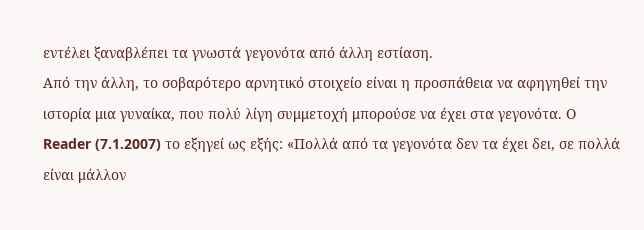εντέλει ξαναβλέπει τα γνωστά γεγονότα από άλλη εστίαση.
Από την άλλη, το σοβαρότερο αρνητικό στοιχείο είναι η προσπάθεια να αφηγηθεί την ιστορία μια γυναίκα, που πολύ λίγη συμμετοχή μπορούσε να έχει στα γεγονότα. Ο Reader (7.1.2007) το εξηγεί ως εξής: «Πολλά από τα γεγονότα δεν τα έχει δει, σε πολλά είναι μάλλον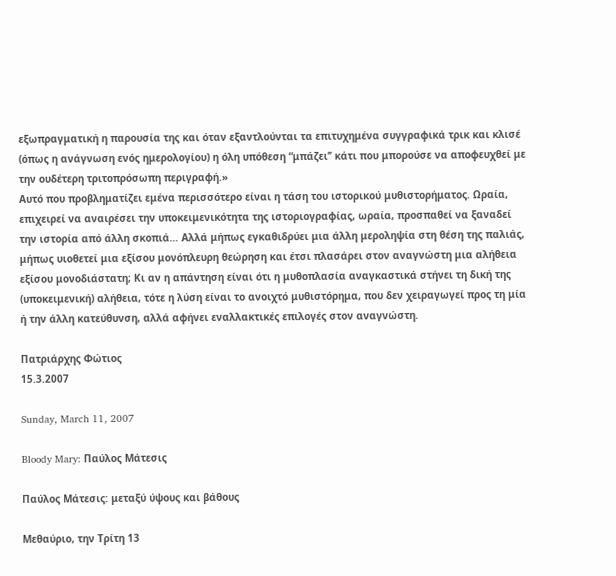εξωπραγματική η παρουσία της και όταν εξαντλούνται τα επιτυχημένα συγγραφικά τρικ και κλισέ (όπως η ανάγνωση ενός ημερολογίου) η όλη υπόθεση “μπάζει’’ κάτι που μπορούσε να αποφευχθεί με την ουδέτερη τριτοπρόσωπη περιγραφή.»
Αυτό που προβληματίζει εμένα περισσότερο είναι η τάση του ιστορικού μυθιστορήματος. Ωραία, επιχειρεί να αναιρέσει την υποκειμενικότητα της ιστοριογραφίας, ωραία, προσπαθεί να ξαναδεί την ιστορία από άλλη σκοπιά… Αλλά μήπως εγκαθιδρύει μια άλλη μεροληψία στη θέση της παλιάς, μήπως υιοθετεί μια εξίσου μονόπλευρη θεώρηση και έτσι πλασάρει στον αναγνώστη μια αλήθεια εξίσου μονοδιάστατη; Κι αν η απάντηση είναι ότι η μυθοπλασία αναγκαστικά στήνει τη δική της (υποκειμενική) αλήθεια, τότε η λύση είναι το ανοιχτό μυθιστόρημα, που δεν χειραγωγεί προς τη μία ή την άλλη κατεύθυνση, αλλά αφήνει εναλλακτικές επιλογές στον αναγνώστη.

Πατριάρχης Φώτιος
15.3.2007

Sunday, March 11, 2007

Bloody Mary: Παύλος Μάτεσις

Παύλος Μάτεσις: μεταξύ ύψους και βάθους

Μεθαύριο, την Τρίτη 13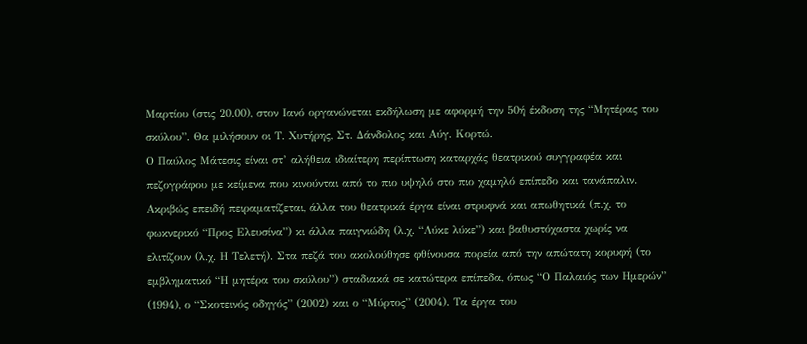Μαρτίου (στις 20.00), στον Ιανό οργανώνεται εκδήλωση με αφορμή την 50ή έκδοση της “Μητέρας του σκύλου”. Θα μιλήσουν οι Τ. Χυτήρης, Στ. Δάνδολος και Αύγ. Κορτώ.
Ο Παύλος Μάτεσις είναι στ’ αλήθεια ιδιαίτερη περίπτωση καταρχάς θεατρικού συγγραφέα και πεζογράφου με κείμενα που κινούνται από το πιο υψηλό στο πιο χαμηλό επίπεδο και τανάπαλιν. Ακριβώς επειδή πειραματίζεται, άλλα του θεατρικά έργα είναι στρυφνά και απωθητικά (π.χ. το φωκνερικό “Προς Ελευσίνα”) κι άλλα παιγνιώδη (λ.χ. “Λύκε λύκε”) και βαθυστόχαστα χωρίς να ελιτίζουν (λ.χ. Η Τελετή). Στα πεζά του ακολούθησε φθίνουσα πορεία από την απώτατη κορυφή (το εμβληματικό “Η μητέρα του σκύλου”) σταδιακά σε κατώτερα επίπεδα, όπως “Ο Παλαιός των Ημερών” (1994), ο “Σκοτεινός οδηγός” (2002) και ο “Μύρτος” (2004). Τα έργα του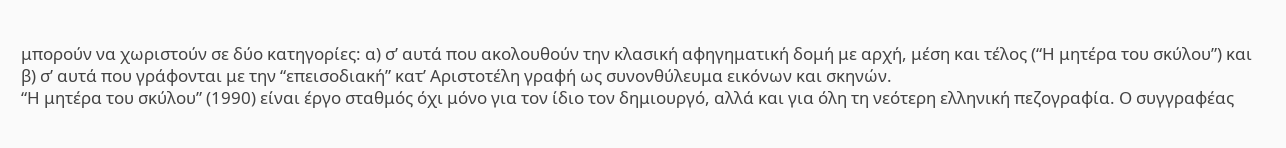μπορούν να χωριστούν σε δύο κατηγορίες: α) σ’ αυτά που ακολουθούν την κλασική αφηγηματική δομή με αρχή, μέση και τέλος (“Η μητέρα του σκύλου”) και β) σ’ αυτά που γράφονται με την “επεισοδιακή” κατ’ Αριστοτέλη γραφή ως συνονθύλευμα εικόνων και σκηνών.
“Η μητέρα του σκύλου” (1990) είναι έργο σταθμός όχι μόνο για τον ίδιο τον δημιουργό, αλλά και για όλη τη νεότερη ελληνική πεζογραφία. Ο συγγραφέας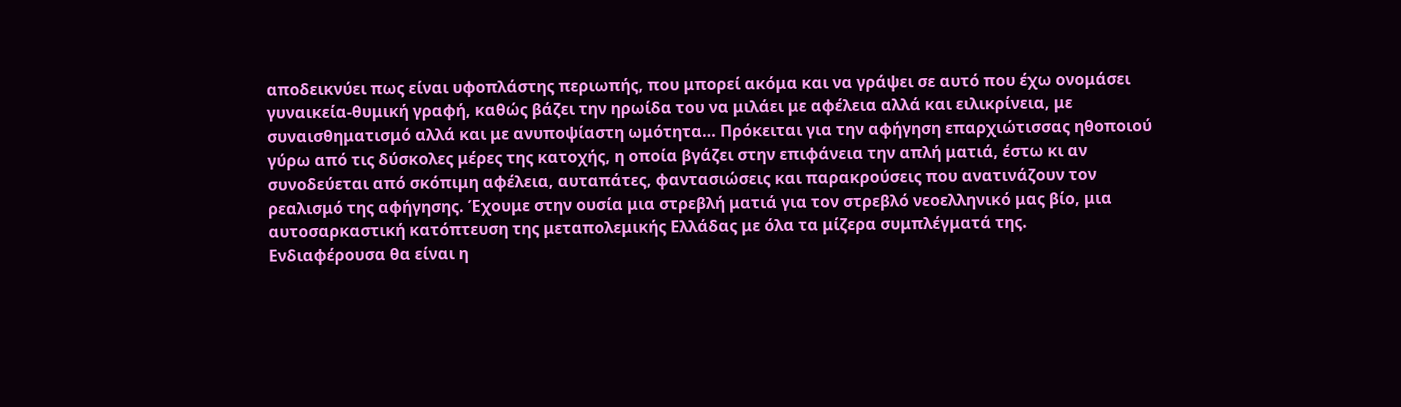αποδεικνύει πως είναι υφοπλάστης περιωπής, που μπορεί ακόμα και να γράψει σε αυτό που έχω ονομάσει γυναικεία-θυμική γραφή, καθώς βάζει την ηρωίδα του να μιλάει με αφέλεια αλλά και ειλικρίνεια, με συναισθηματισμό αλλά και με ανυποψίαστη ωμότητα… Πρόκειται για την αφήγηση επαρχιώτισσας ηθοποιού γύρω από τις δύσκολες μέρες της κατοχής, η οποία βγάζει στην επιφάνεια την απλή ματιά, έστω κι αν συνοδεύεται από σκόπιμη αφέλεια, αυταπάτες, φαντασιώσεις και παρακρούσεις που ανατινάζουν τον ρεαλισμό της αφήγησης. Έχουμε στην ουσία μια στρεβλή ματιά για τον στρεβλό νεοελληνικό μας βίο, μια αυτοσαρκαστική κατόπτευση της μεταπολεμικής Ελλάδας με όλα τα μίζερα συμπλέγματά της.
Ενδιαφέρουσα θα είναι η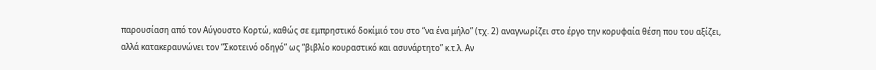παρουσίαση από τον Αύγουστο Κορτώ, καθώς σε εμπρηστικό δοκίμιό του στο “να ένα μήλο” (τχ. 2) αναγνωρίζει στο έργο την κορυφαία θέση που του αξίζει, αλλά κατακεραυνώνει τον “Σκοτεινό οδηγό” ως “βιβλίο κουραστικό και ασυνάρτητο” κ.τ.λ. Αν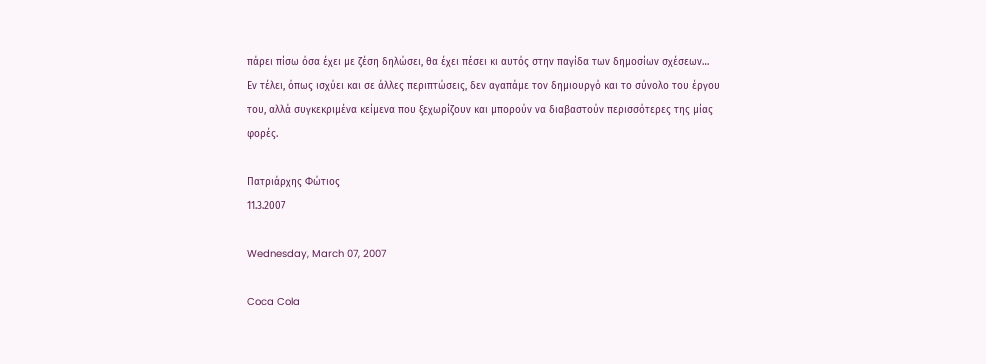πάρει πίσω όσα έχει με ζέση δηλώσει, θα έχει πέσει κι αυτός στην παγίδα των δημοσίων σχέσεων…
Εν τέλει, όπως ισχύει και σε άλλες περιπτώσεις, δεν αγαπάμε τον δημιουργό και το σύνολο του έργου του, αλλά συγκεκριμένα κείμενα που ξεχωρίζουν και μπορούν να διαβαστούν περισσότερες της μίας φορές.

Πατριάρχης Φώτιος
11.3.2007

Wednesday, March 07, 2007

Coca Cola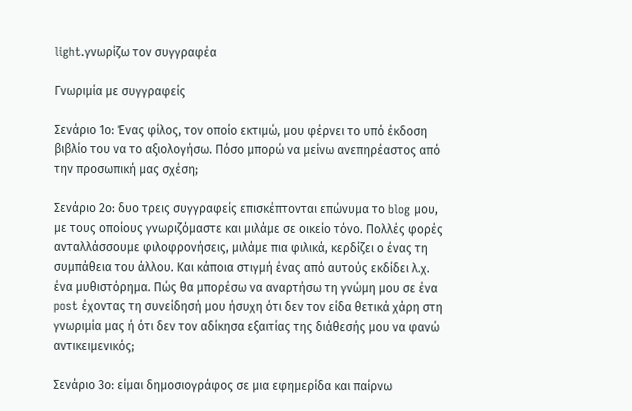light.γνωρίζω τον συγγραφέα

Γνωριμία με συγγραφείς

Σενάριο 1ο: Ένας φίλος, τον οποίο εκτιμώ, μου φέρνει το υπό έκδοση βιβλίο του να το αξιολογήσω. Πόσο μπορώ να μείνω ανεπηρέαστος από την προσωπική μας σχέση;

Σενάριο 2ο: δυο τρεις συγγραφείς επισκέπτονται επώνυμα το blog μου, με τους οποίους γνωριζόμαστε και μιλάμε σε οικείο τόνο. Πολλές φορές ανταλλάσσουμε φιλοφρονήσεις, μιλάμε πια φιλικά, κερδίζει ο ένας τη συμπάθεια του άλλου. Και κάποια στιγμή ένας από αυτούς εκδίδει λ.χ. ένα μυθιστόρημα. Πώς θα μπορέσω να αναρτήσω τη γνώμη μου σε ένα post έχοντας τη συνείδησή μου ήσυχη ότι δεν τον είδα θετικά χάρη στη γνωριμία μας ή ότι δεν τον αδίκησα εξαιτίας της διάθεσής μου να φανώ αντικειμενικός;

Σενάριο 3ο: είμαι δημοσιογράφος σε μια εφημερίδα και παίρνω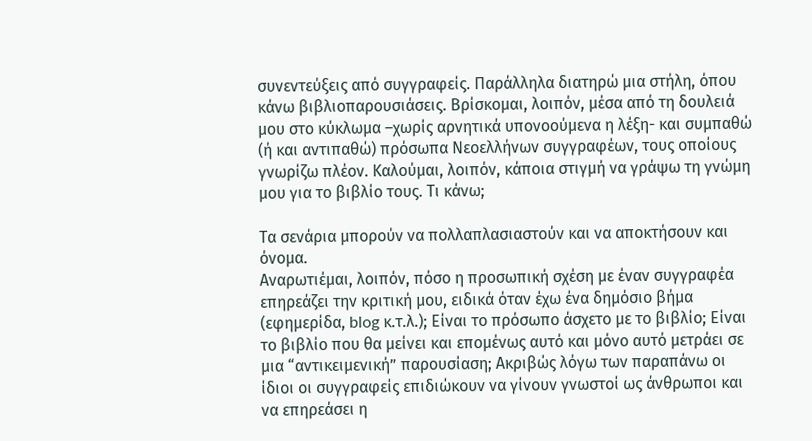συνεντεύξεις από συγγραφείς. Παράλληλα διατηρώ μια στήλη, όπου κάνω βιβλιοπαρουσιάσεις. Βρίσκομαι, λοιπόν, μέσα από τη δουλειά μου στο κύκλωμα –χωρίς αρνητικά υπονοούμενα η λέξη- και συμπαθώ (ή και αντιπαθώ) πρόσωπα Νεοελλήνων συγγραφέων, τους οποίους γνωρίζω πλέον. Καλούμαι, λοιπόν, κάποια στιγμή να γράψω τη γνώμη μου για το βιβλίο τους. Τι κάνω;

Τα σενάρια μπορούν να πολλαπλασιαστούν και να αποκτήσουν και όνομα.
Αναρωτιέμαι, λοιπόν, πόσο η προσωπική σχέση με έναν συγγραφέα επηρεάζει την κριτική μου, ειδικά όταν έχω ένα δημόσιο βήμα (εφημερίδα, blog κ.τ.λ.); Είναι το πρόσωπο άσχετο με το βιβλίο; Είναι το βιβλίο που θα μείνει και επομένως αυτό και μόνο αυτό μετράει σε μια “αντικειμενική” παρουσίαση; Ακριβώς λόγω των παραπάνω οι ίδιοι οι συγγραφείς επιδιώκουν να γίνουν γνωστοί ως άνθρωποι και να επηρεάσει η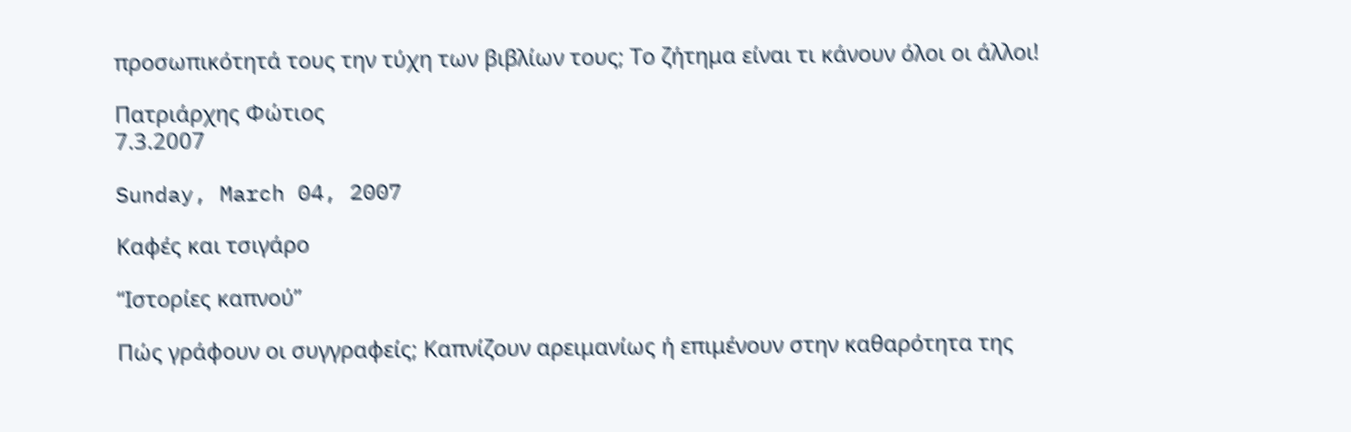προσωπικότητά τους την τύχη των βιβλίων τους; Το ζήτημα είναι τι κάνουν όλοι οι άλλοι!

Πατριάρχης Φώτιος
7.3.2007

Sunday, March 04, 2007

Καφές και τσιγάρο

“Ιστορίες καπνού”

Πώς γράφουν οι συγγραφείς; Καπνίζουν αρειμανίως ή επιμένουν στην καθαρότητα της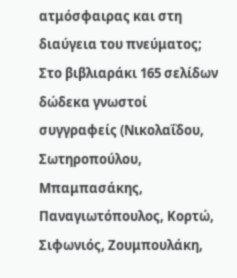ατμόσφαιρας και στη διαύγεια του πνεύματος;
Στο βιβλιαράκι 165 σελίδων δώδεκα γνωστοί συγγραφείς (Νικολαΐδου, Σωτηροπούλου, Μπαμπασάκης, Παναγιωτόπουλος, Κορτώ, Σιφωνιός, Ζουμπουλάκη,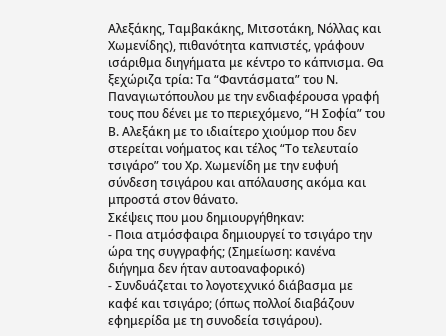Αλεξάκης, Ταμβακάκης, Μιτσοτάκη, Νόλλας και Χωμενίδης), πιθανότητα καπνιστές, γράφουν ισάριθμα διηγήματα με κέντρο το κάπνισμα. Θα ξεχώριζα τρία: Τα “Φαντάσματα” του Ν. Παναγιωτόπουλου με την ενδιαφέρουσα γραφή τους που δένει με το περιεχόμενο, “Η Σοφία” του Β. Αλεξάκη με το ιδιαίτερο χιούμορ που δεν στερείται νοήματος και τέλος “Το τελευταίο τσιγάρο” του Χρ. Χωμενίδη με την ευφυή σύνδεση τσιγάρου και απόλαυσης ακόμα και μπροστά στον θάνατο.
Σκέψεις που μου δημιουργήθηκαν:
- Ποια ατμόσφαιρα δημιουργεί το τσιγάρο την ώρα της συγγραφής; (Σημείωση: κανένα διήγημα δεν ήταν αυτοαναφορικό)
- Συνδυάζεται το λογοτεχνικό διάβασμα με καφέ και τσιγάρο; (όπως πολλοί διαβάζουν εφημερίδα με τη συνοδεία τσιγάρου).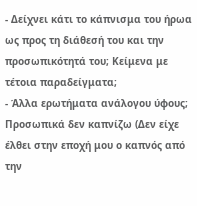- Δείχνει κάτι το κάπνισμα του ήρωα ως προς τη διάθεσή του και την προσωπικότητά του; Κείμενα με τέτοια παραδείγματα;
- Άλλα ερωτήματα ανάλογου ύφους;
Προσωπικά δεν καπνίζω (Δεν είχε έλθει στην εποχή μου ο καπνός από την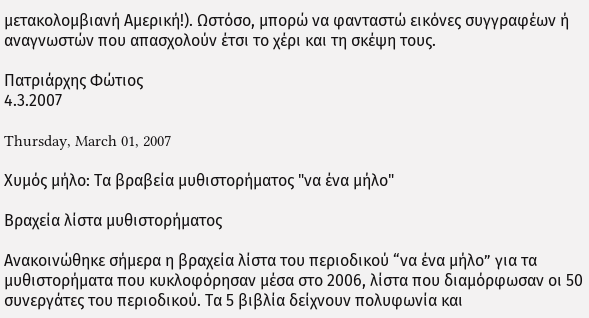μετακολομβιανή Αμερική!). Ωστόσο, μπορώ να φανταστώ εικόνες συγγραφέων ή αναγνωστών που απασχολούν έτσι το χέρι και τη σκέψη τους.

Πατριάρχης Φώτιος
4.3.2007

Thursday, March 01, 2007

Χυμός μήλο: Τα βραβεία μυθιστορήματος "να ένα μήλο"

Βραχεία λίστα μυθιστορήματος

Ανακοινώθηκε σήμερα η βραχεία λίστα του περιοδικού “να ένα μήλο” για τα μυθιστορήματα που κυκλοφόρησαν μέσα στο 2006, λίστα που διαμόρφωσαν οι 50 συνεργάτες του περιοδικού. Τα 5 βιβλία δείχνουν πολυφωνία και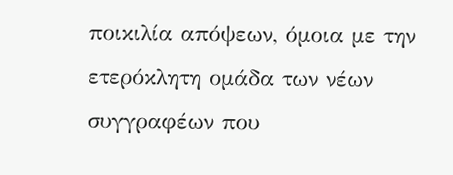ποικιλία απόψεων, όμοια με την ετερόκλητη ομάδα των νέων συγγραφέων που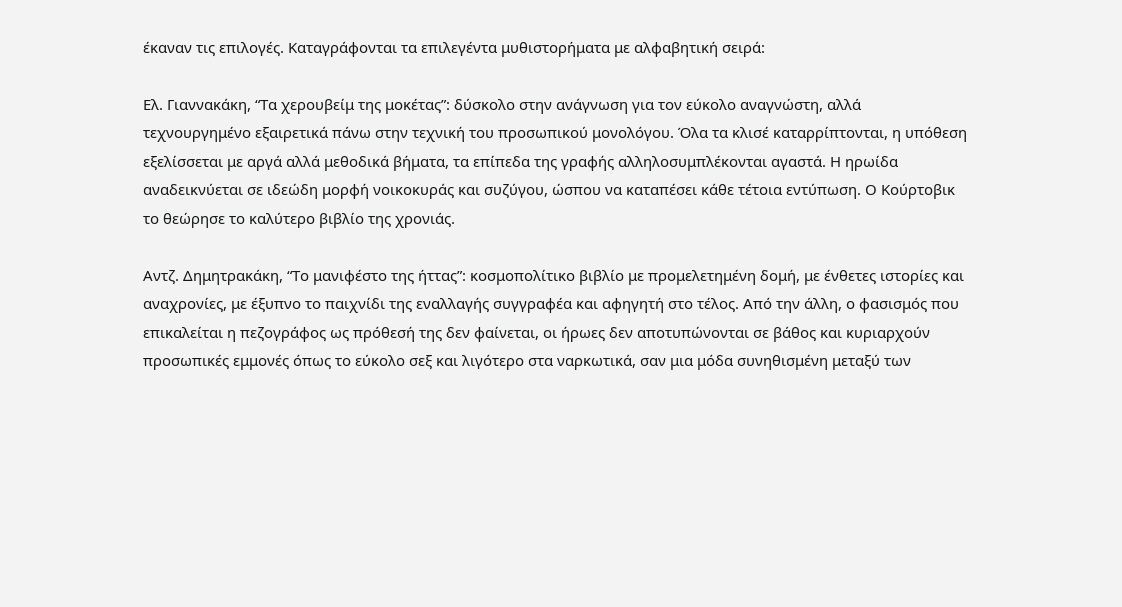έκαναν τις επιλογές. Καταγράφονται τα επιλεγέντα μυθιστορήματα με αλφαβητική σειρά:

Ελ. Γιαννακάκη, “Τα χερουβείμ της μοκέτας”: δύσκολο στην ανάγνωση για τον εύκολο αναγνώστη, αλλά τεχνουργημένο εξαιρετικά πάνω στην τεχνική του προσωπικού μονολόγου. Όλα τα κλισέ καταρρίπτονται, η υπόθεση εξελίσσεται με αργά αλλά μεθοδικά βήματα, τα επίπεδα της γραφής αλληλοσυμπλέκονται αγαστά. Η ηρωίδα αναδεικνύεται σε ιδεώδη μορφή νοικοκυράς και συζύγου, ώσπου να καταπέσει κάθε τέτοια εντύπωση. Ο Κούρτοβικ το θεώρησε το καλύτερο βιβλίο της χρονιάς.

Αντζ. Δημητρακάκη, “Το μανιφέστο της ήττας”: κοσμοπολίτικο βιβλίο με προμελετημένη δομή, με ένθετες ιστορίες και αναχρονίες, με έξυπνο το παιχνίδι της εναλλαγής συγγραφέα και αφηγητή στο τέλος. Από την άλλη, ο φασισμός που επικαλείται η πεζογράφος ως πρόθεσή της δεν φαίνεται, οι ήρωες δεν αποτυπώνονται σε βάθος και κυριαρχούν προσωπικές εμμονές όπως το εύκολο σεξ και λιγότερο στα ναρκωτικά, σαν μια μόδα συνηθισμένη μεταξύ των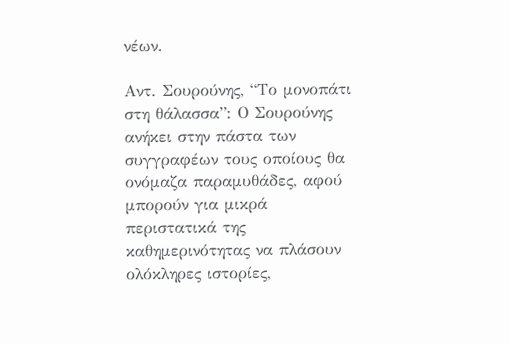νέων.

Αντ. Σουρούνης, “Το μονοπάτι στη θάλασσα”: Ο Σουρούνης ανήκει στην πάστα των συγγραφέων τους οποίους θα ονόμαζα παραμυθάδες, αφού μπορούν για μικρά περιστατικά της καθημερινότητας να πλάσουν ολόκληρες ιστορίες,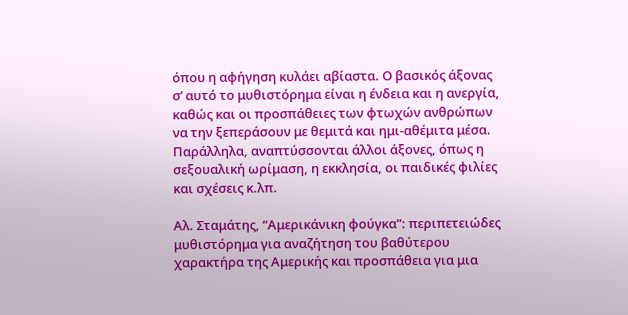όπου η αφήγηση κυλάει αβίαστα. Ο βασικός άξονας σ’ αυτό το μυθιστόρημα είναι η ένδεια και η ανεργία, καθώς και οι προσπάθειες των φτωχών ανθρώπων να την ξεπεράσουν με θεμιτά και ημι-αθέμιτα μέσα. Παράλληλα, αναπτύσσονται άλλοι άξονες, όπως η σεξουαλική ωρίμαση, η εκκλησία, οι παιδικές φιλίες και σχέσεις κ.λπ.

Αλ. Σταμάτης, “Αμερικάνικη φούγκα”: περιπετειώδες μυθιστόρημα για αναζήτηση του βαθύτερου χαρακτήρα της Αμερικής και προσπάθεια για μια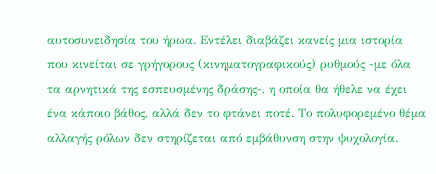αυτοσυνειδησία του ήρωα. Εντέλει διαβάζει κανείς μια ιστορία που κινείται σε γρήγορους (κινηματογραφικούς) ρυθμούς -με όλα τα αρνητικά της εσπευσμένης δράσης-, η οποία θα ήθελε να έχει ένα κάποιο βάθος, αλλά δεν το φτάνει ποτέ. Το πολυφορεμένο θέμα αλλαγής ρόλων δεν στηρίζεται από εμβάθυνση στην ψυχολογία.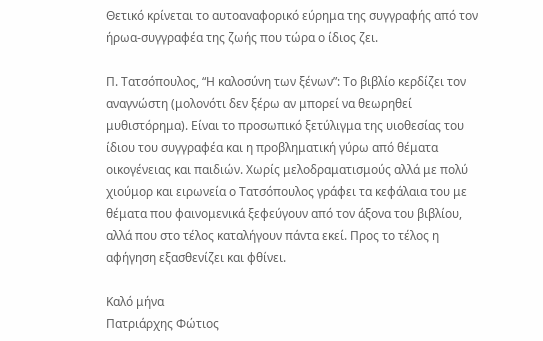Θετικό κρίνεται το αυτοαναφορικό εύρημα της συγγραφής από τον ήρωα-συγγραφέα της ζωής που τώρα ο ίδιος ζει.

Π. Τατσόπουλος, “Η καλοσύνη των ξένων”: Το βιβλίο κερδίζει τον αναγνώστη (μολονότι δεν ξέρω αν μπορεί να θεωρηθεί μυθιστόρημα). Είναι το προσωπικό ξετύλιγμα της υιοθεσίας του ίδιου του συγγραφέα και η προβληματική γύρω από θέματα οικογένειας και παιδιών. Χωρίς μελοδραματισμούς αλλά με πολύ χιούμορ και ειρωνεία ο Τατσόπουλος γράφει τα κεφάλαια του με θέματα που φαινομενικά ξεφεύγουν από τον άξονα του βιβλίου, αλλά που στο τέλος καταλήγουν πάντα εκεί. Προς το τέλος η αφήγηση εξασθενίζει και φθίνει.

Καλό μήνα
Πατριάρχης Φώτιος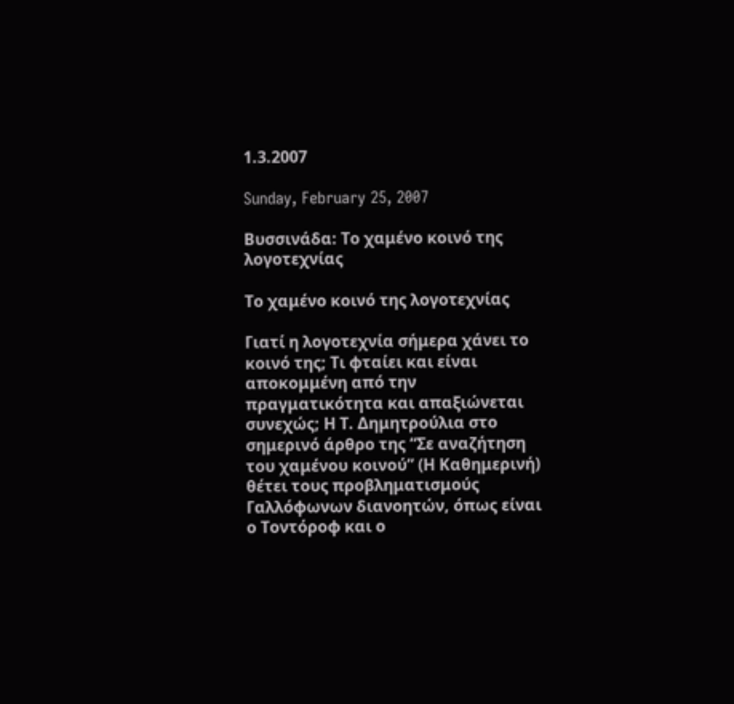1.3.2007

Sunday, February 25, 2007

Βυσσινάδα: Το χαμένο κοινό της λογοτεχνίας

Το χαμένο κοινό της λογοτεχνίας

Γιατί η λογοτεχνία σήμερα χάνει το κοινό της; Τι φταίει και είναι αποκομμένη από την πραγματικότητα και απαξιώνεται συνεχώς; Η Τ. Δημητρούλια στο σημερινό άρθρο της “Σε αναζήτηση του χαμένου κοινού” (Η Καθημερινή) θέτει τους προβληματισμούς Γαλλόφωνων διανοητών, όπως είναι ο Τοντόροφ και ο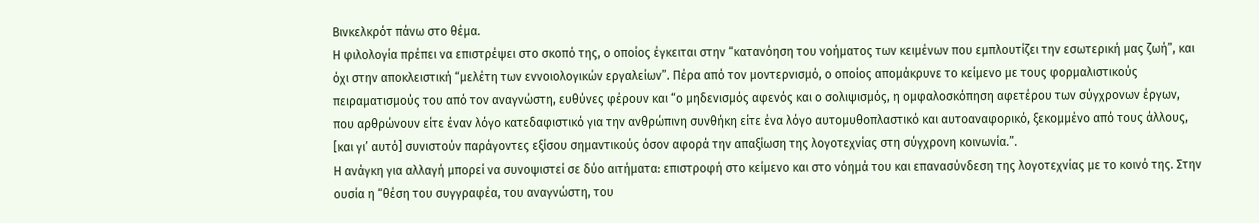Βινκελκρότ πάνω στο θέμα.
Η φιλολογία πρέπει να επιστρέψει στο σκοπό της, ο οποίος έγκειται στην “κατανόηση του νοήματος των κειμένων που εμπλουτίζει την εσωτερική μας ζωή”, και όχι στην αποκλειστική “μελέτη των εννοιολογικών εργαλείων”. Πέρα από τον μοντερνισμό, ο οποίος απομάκρυνε το κείμενο με τους φορμαλιστικούς πειραματισμούς του από τον αναγνώστη, ευθύνες φέρουν και “ο μηδενισμός αφενός και ο σολιψισμός, η ομφαλοσκόπηση αφετέρου των σύγχρονων έργων, που αρθρώνουν είτε έναν λόγο κατεδαφιστικό για την ανθρώπινη συνθήκη είτε ένα λόγο αυτομυθοπλαστικό και αυτοαναφορικό, ξεκομμένο από τους άλλους, [και γι’ αυτό] συνιστούν παράγοντες εξίσου σημαντικούς όσον αφορά την απαξίωση της λογοτεχνίας στη σύγχρονη κοινωνία.”.
Η ανάγκη για αλλαγή μπορεί να συνοψιστεί σε δύο αιτήματα: επιστροφή στο κείμενο και στο νόημά του και επανασύνδεση της λογοτεχνίας με το κοινό της. Στην ουσία η “θέση του συγγραφέα, του αναγνώστη, του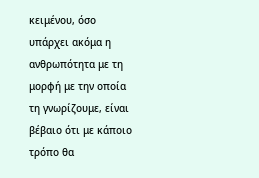κειμένου, όσο υπάρχει ακόμα η ανθρωπότητα με τη μορφή με την οποία τη γνωρίζουμε, είναι βέβαιο ότι με κάποιο τρόπο θα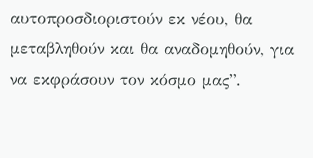αυτοπροσδιοριστούν εκ νέου, θα μεταβληθούν και θα αναδομηθούν, για να εκφράσουν τον κόσμο μας”.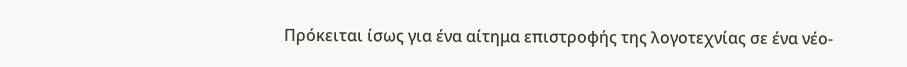Πρόκειται ίσως για ένα αίτημα επιστροφής της λογοτεχνίας σε ένα νέο-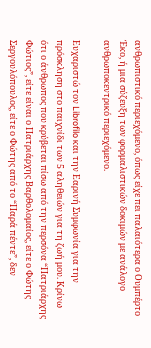ανθρωπιστικό περιεχόμενο, όπως είχε πει παλαιότερα ο Ουμπέρτο Έκο, ή μια σύζευξη των φορμαλιστικών δοκιμών με ανάλογο ανθρωποκεντρικό περιεχόμενο.

Ευχαριστώ τον Librofilo και την Εαρινή Συμφωνία για την πρόσκληση στο παιχνίδι των 5 αληθειών για τη ζωή μου. Κρίνω ότι ο άνθρωπος που κρύβεται πίσω από την περσόνα “Πατριάρχης Φώτιος”, είτε είναι ο Πατριάρχης Βαρθολομαίος, είτε ο Φώτης Σεργουλόπουλος, είτε ο Φώτης από το “Παρά πέντε”, δεν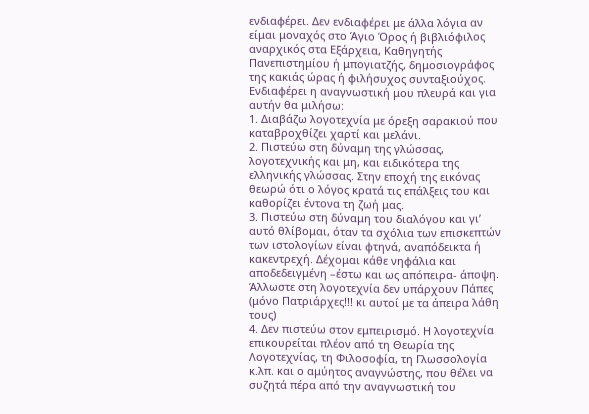ενδιαφέρει. Δεν ενδιαφέρει με άλλα λόγια αν είμαι μοναχός στο Άγιο Όρος ή βιβλιόφιλος αναρχικός στα Εξάρχεια, Καθηγητής Πανεπιστημίου ή μπογιατζής, δημοσιογράφος της κακιάς ώρας ή φιλήσυχος συνταξιούχος. Ενδιαφέρει η αναγνωστική μου πλευρά και για αυτήν θα μιλήσω:
1. Διαβάζω λογοτεχνία με όρεξη σαρακιού που καταβροχθίζει χαρτί και μελάνι.
2. Πιστεύω στη δύναμη της γλώσσας, λογοτεχνικής και μη, και ειδικότερα της ελληνικής γλώσσας. Στην εποχή της εικόνας θεωρώ ότι ο λόγος κρατά τις επάλξεις του και καθορίζει έντονα τη ζωή μας.
3. Πιστεύω στη δύναμη του διαλόγου και γι’ αυτό θλίβομαι, όταν τα σχόλια των επισκεπτών των ιστολογίων είναι φτηνά, αναπόδεικτα ή κακεντρεχή. Δέχομαι κάθε νηφάλια και αποδεδειγμένη –έστω και ως απόπειρα- άποψη. Άλλωστε στη λογοτεχνία δεν υπάρχουν Πάπες (μόνο Πατριάρχες!!! κι αυτοί με τα άπειρα λάθη τους)
4. Δεν πιστεύω στον εμπειρισμό. Η λογοτεχνία επικουρείται πλέον από τη Θεωρία της Λογοτεχνίας, τη Φιλοσοφία, τη Γλωσσολογία κ.λπ. και ο αμύητος αναγνώστης, που θέλει να συζητά πέρα από την αναγνωστική του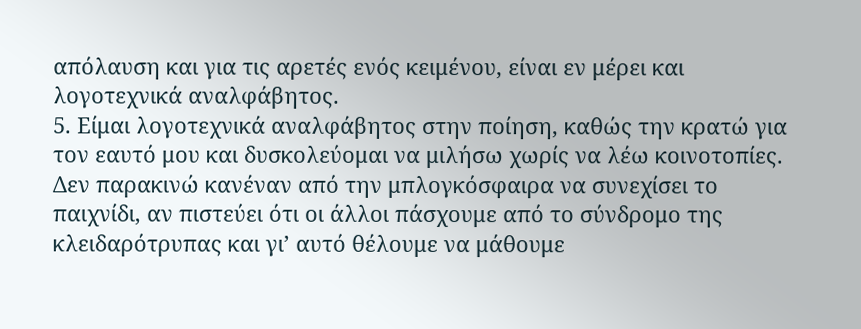απόλαυση και για τις αρετές ενός κειμένου, είναι εν μέρει και λογοτεχνικά αναλφάβητος.
5. Είμαι λογοτεχνικά αναλφάβητος στην ποίηση, καθώς την κρατώ για τον εαυτό μου και δυσκολεύομαι να μιλήσω χωρίς να λέω κοινοτοπίες.
Δεν παρακινώ κανέναν από την μπλογκόσφαιρα να συνεχίσει το παιχνίδι, αν πιστεύει ότι οι άλλοι πάσχουμε από το σύνδρομο της κλειδαρότρυπας και γι’ αυτό θέλουμε να μάθουμε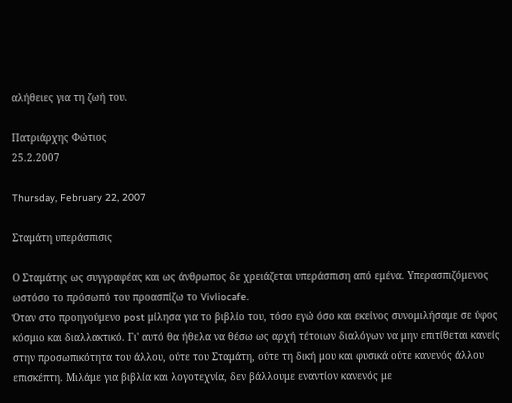αλήθειες για τη ζωή του.

Πατριάρχης Φώτιος
25.2.2007

Thursday, February 22, 2007

Σταμάτη υπεράσπισις

Ο Σταμάτης ως συγγραφέας και ως άνθρωπος δε χρειάζεται υπεράσπιση από εμένα. Υπερασπιζόμενος ωστόσο το πρόσωπό του προασπίζω το Vivliocafe.
Όταν στο προηγούμενο post μίλησα για το βιβλίο του, τόσο εγώ όσο και εκείνος συνομιλήσαμε σε ύφος κόσμιο και διαλλακτικό. Γι' αυτό θα ήθελα να θέσω ως αρχή τέτοιων διαλόγων να μην επιτίθεται κανείς στην προσωπικότητα του άλλου, ούτε του Σταμάτη, ούτε τη δική μου και φυσικά ούτε κανενός άλλου επισκέπτη. Μιλάμε για βιβλία και λογοτεχνία, δεν βάλλουμε εναντίον κανενός με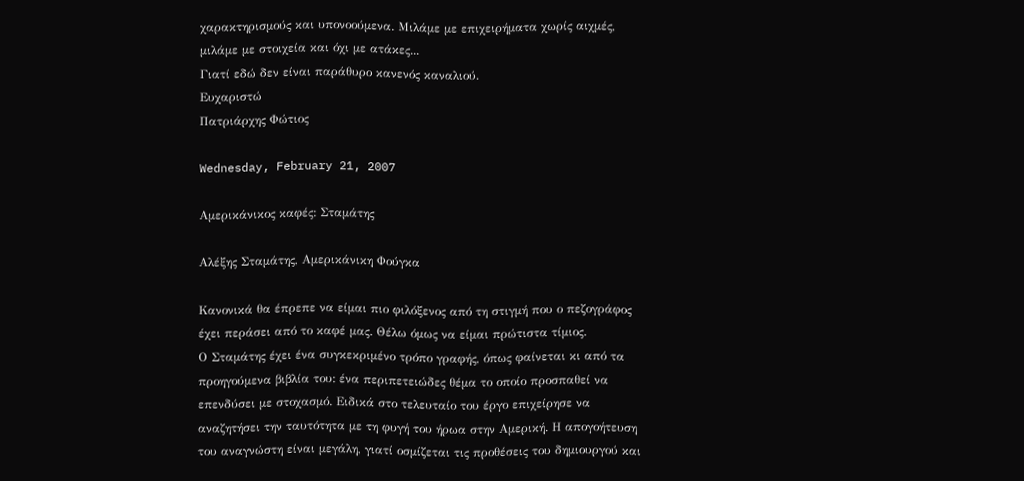χαρακτηρισμούς και υπονοούμενα. Μιλάμε με επιχειρήματα χωρίς αιχμές, μιλάμε με στοιχεία και όχι με ατάκες...
Γιατί εδώ δεν είναι παράθυρο κανενός καναλιού.
Ευχαριστώ
Πατριάρχης Φώτιος

Wednesday, February 21, 2007

Αμερικάνικος καφές: Σταμάτης

Αλέξης Σταμάτης, Αμερικάνικη Φούγκα

Κανονικά θα έπρεπε να είμαι πιο φιλόξενος από τη στιγμή που ο πεζογράφος έχει περάσει από το καφέ μας. Θέλω όμως να είμαι πρώτιστα τίμιος.
Ο Σταμάτης έχει ένα συγκεκριμένο τρόπο γραφής, όπως φαίνεται κι από τα προηγούμενα βιβλία του: ένα περιπετειώδες θέμα το οποίο προσπαθεί να επενδύσει με στοχασμό. Ειδικά στο τελευταίο του έργο επιχείρησε να αναζητήσει την ταυτότητα με τη φυγή του ήρωα στην Αμερική. Η απογοήτευση του αναγνώστη είναι μεγάλη, γιατί οσμίζεται τις προθέσεις του δημιουργού και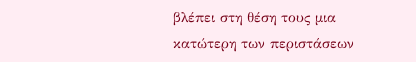βλέπει στη θέση τους μια κατώτερη των περιστάσεων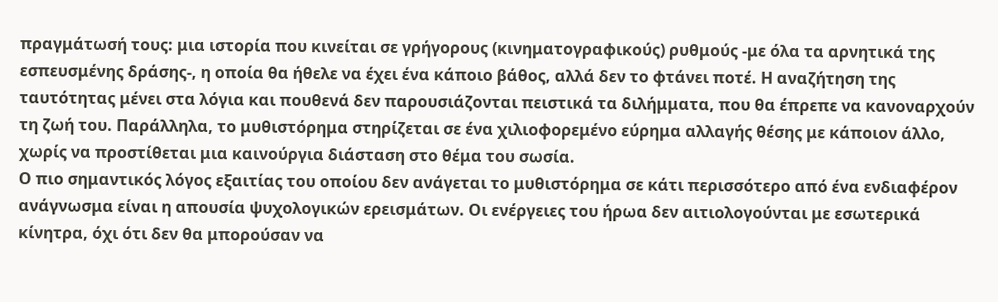πραγμάτωσή τους: μια ιστορία που κινείται σε γρήγορους (κινηματογραφικούς) ρυθμούς -με όλα τα αρνητικά της εσπευσμένης δράσης-, η οποία θα ήθελε να έχει ένα κάποιο βάθος, αλλά δεν το φτάνει ποτέ. Η αναζήτηση της ταυτότητας μένει στα λόγια και πουθενά δεν παρουσιάζονται πειστικά τα διλήμματα, που θα έπρεπε να κανοναρχούν τη ζωή του. Παράλληλα, το μυθιστόρημα στηρίζεται σε ένα χιλιοφορεμένο εύρημα αλλαγής θέσης με κάποιον άλλο, χωρίς να προστίθεται μια καινούργια διάσταση στο θέμα του σωσία.
Ο πιο σημαντικός λόγος εξαιτίας του οποίου δεν ανάγεται το μυθιστόρημα σε κάτι περισσότερο από ένα ενδιαφέρον ανάγνωσμα είναι η απουσία ψυχολογικών ερεισμάτων. Οι ενέργειες του ήρωα δεν αιτιολογούνται με εσωτερικά κίνητρα, όχι ότι δεν θα μπορούσαν να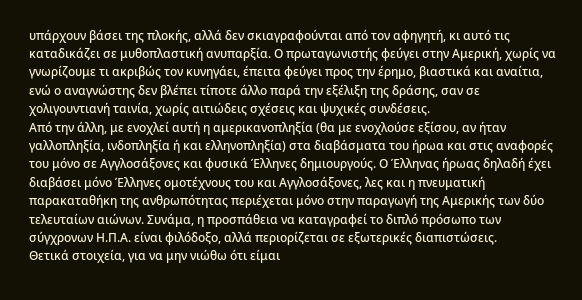υπάρχουν βάσει της πλοκής, αλλά δεν σκιαγραφούνται από τον αφηγητή, κι αυτό τις καταδικάζει σε μυθοπλαστική ανυπαρξία. Ο πρωταγωνιστής φεύγει στην Αμερική, χωρίς να γνωρίζουμε τι ακριβώς τον κυνηγάει, έπειτα φεύγει προς την έρημο, βιαστικά και αναίτια, ενώ ο αναγνώστης δεν βλέπει τίποτε άλλο παρά την εξέλιξη της δράσης, σαν σε χολιγουντιανή ταινία, χωρίς αιτιώδεις σχέσεις και ψυχικές συνδέσεις.
Από την άλλη, με ενοχλεί αυτή η αμερικανοπληξία (θα με ενοχλούσε εξίσου, αν ήταν γαλλοπληξία, ινδοπληξία ή και ελληνοπληξία) στα διαβάσματα του ήρωα και στις αναφορές του μόνο σε Αγγλοσάξονες και φυσικά Έλληνες δημιουργούς. Ο Έλληνας ήρωας δηλαδή έχει διαβάσει μόνο Έλληνες ομοτέχνους του και Αγγλοσάξονες, λες και η πνευματική παρακαταθήκη της ανθρωπότητας περιέχεται μόνο στην παραγωγή της Αμερικής των δύο τελευταίων αιώνων. Συνάμα, η προσπάθεια να καταγραφεί το διπλό πρόσωπο των σύγχρονων Η.Π.Α. είναι φιλόδοξο, αλλά περιορίζεται σε εξωτερικές διαπιστώσεις.
Θετικά στοιχεία, για να μην νιώθω ότι είμαι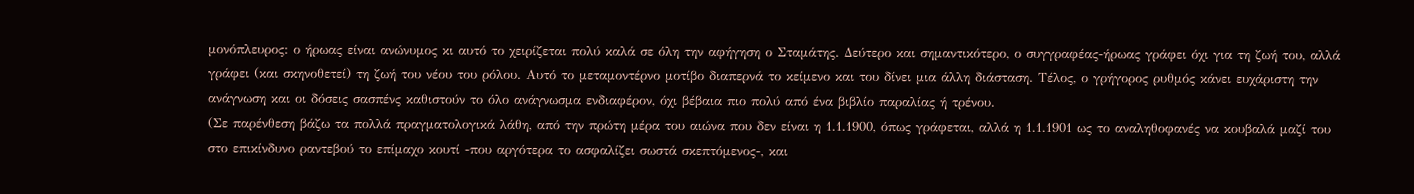μονόπλευρος: ο ήρωας είναι ανώνυμος κι αυτό το χειρίζεται πολύ καλά σε όλη την αφήγηση ο Σταμάτης. Δεύτερο και σημαντικότερο, ο συγγραφέας-ήρωας γράφει όχι για τη ζωή του, αλλά γράφει (και σκηνοθετεί) τη ζωή του νέου του ρόλου. Αυτό το μεταμοντέρνο μοτίβο διαπερνά το κείμενο και του δίνει μια άλλη διάσταση. Τέλος, ο γρήγορος ρυθμός κάνει ευχάριστη την ανάγνωση και οι δόσεις σασπένς καθιστούν το όλο ανάγνωσμα ενδιαφέρον, όχι βέβαια πιο πολύ από ένα βιβλίο παραλίας ή τρένου.
(Σε παρένθεση βάζω τα πολλά πραγματολογικά λάθη, από την πρώτη μέρα του αιώνα που δεν είναι η 1.1.1900, όπως γράφεται, αλλά η 1.1.1901 ως το αναληθοφανές να κουβαλά μαζί του στο επικίνδυνο ραντεβού το επίμαχο κουτί -που αργότερα το ασφαλίζει σωστά σκεπτόμενος-, και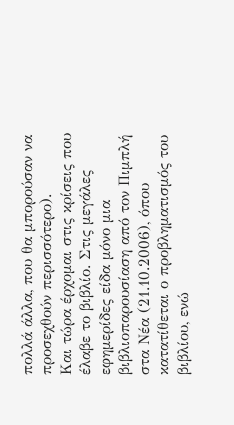πολλά άλλα, που θα μπορούσαν να προσεχθούν περισσότερο).
Και τώρα έρχομαι στις κρίσεις που έλαβε το βιβλίο. Στις μεγάλες εφημερίδες είδα μόνο μια βιβλιοπαρουσίαση από τον Πιμπλή στα Νέα (21.10.2006), όπου κατατίθεται ο προβληματισμός του βιβλίου, ενώ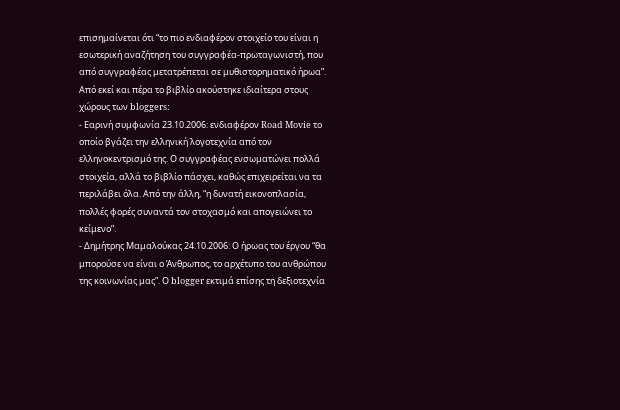επισημαίνεται ότι “το πιο ενδιαφέρον στοιχείο του είναι η εσωτερική αναζήτηση του συγγραφέα-πρωταγωνιστή, που από συγγραφέας μετατρέπεται σε μυθιστορηματικό ήρωα”. Από εκεί και πέρα το βιβλίο ακούστηκε ιδιαίτερα στους χώρους των bloggers:
- Εαρινή συμφωνία 23.10.2006: ενδιαφέρον Road Movie το οποίο βγάζει την ελληνική λογοτεχνία από τον ελληνοκεντρισμό της. Ο συγγραφέας ενσωματώνει πολλά στοιχεία, αλλά το βιβλίο πάσχει, καθώς επιχειρείται να τα περιλάβει όλα. Από την άλλη, “η δυνατή εικονοπλασία, πολλές φορές συναντά τον στοχασμό και απογειώνει το κείμενο”.
- Δημήτρης Μαμαλούκας 24.10.2006: Ο ήρωας του έργου “θα μπορούσε να είναι ο Άνθρωπος, το αρχέτυπο του ανθρώπου της κοινωνίας μας”. Ο blogger εκτιμά επίσης τη δεξιοτεχνία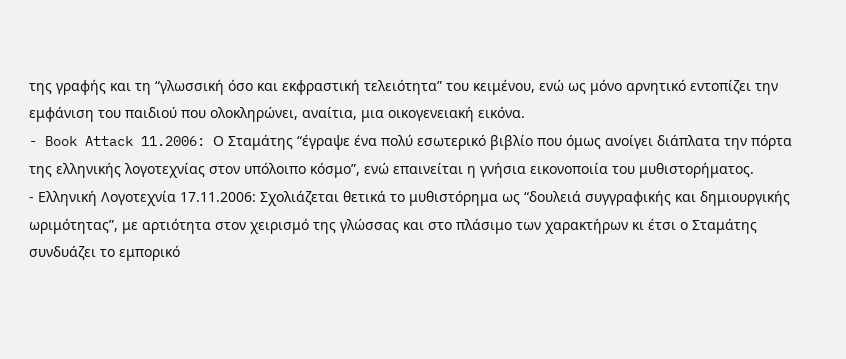της γραφής και τη “γλωσσική όσο και εκφραστική τελειότητα” του κειμένου, ενώ ως μόνο αρνητικό εντοπίζει την εμφάνιση του παιδιού που ολοκληρώνει, αναίτια, μια οικογενειακή εικόνα.
- Book Attack 11.2006: Ο Σταμάτης “έγραψε ένα πολύ εσωτερικό βιβλίο που όμως ανοίγει διάπλατα την πόρτα της ελληνικής λογοτεχνίας στον υπόλοιπο κόσμο”, ενώ επαινείται η γνήσια εικονοποιία του μυθιστορήματος.
- Ελληνική Λογοτεχνία 17.11.2006: Σχολιάζεται θετικά το μυθιστόρημα ως “δουλειά συγγραφικής και δημιουργικής ωριμότητας”, με αρτιότητα στον χειρισμό της γλώσσας και στο πλάσιμο των χαρακτήρων κι έτσι ο Σταμάτης συνδυάζει το εμπορικό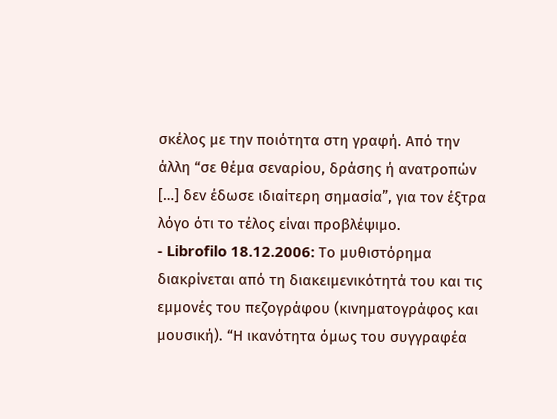σκέλος με την ποιότητα στη γραφή. Από την άλλη “σε θέμα σεναρίου, δράσης ή ανατροπών […] δεν έδωσε ιδιαίτερη σημασία”, για τον έξτρα λόγο ότι το τέλος είναι προβλέψιμο.
- Librofilo 18.12.2006: Το μυθιστόρημα διακρίνεται από τη διακειμενικότητά του και τις εμμονές του πεζογράφου (κινηματογράφος και μουσική). “Η ικανότητα όμως του συγγραφέα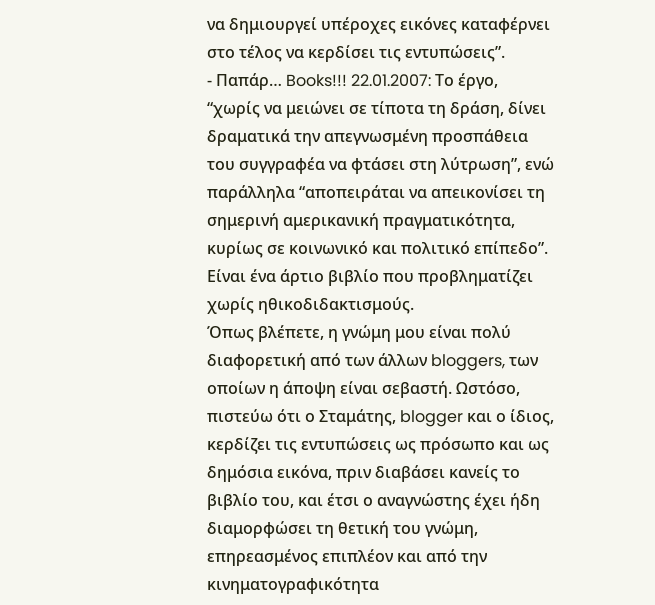να δημιουργεί υπέροχες εικόνες καταφέρνει στο τέλος να κερδίσει τις εντυπώσεις”.
- Παπάρ… Books!!! 22.01.2007: Το έργο, “χωρίς να μειώνει σε τίποτα τη δράση, δίνει δραματικά την απεγνωσμένη προσπάθεια του συγγραφέα να φτάσει στη λύτρωση”, ενώ παράλληλα “αποπειράται να απεικονίσει τη σημερινή αμερικανική πραγματικότητα, κυρίως σε κοινωνικό και πολιτικό επίπεδο”. Είναι ένα άρτιο βιβλίο που προβληματίζει χωρίς ηθικοδιδακτισμούς.
Όπως βλέπετε, η γνώμη μου είναι πολύ διαφορετική από των άλλων bloggers, των οποίων η άποψη είναι σεβαστή. Ωστόσο, πιστεύω ότι ο Σταμάτης, blogger και ο ίδιος, κερδίζει τις εντυπώσεις ως πρόσωπο και ως δημόσια εικόνα, πριν διαβάσει κανείς το βιβλίο του, και έτσι ο αναγνώστης έχει ήδη διαμορφώσει τη θετική του γνώμη, επηρεασμένος επιπλέον και από την κινηματογραφικότητα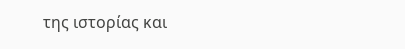της ιστορίας και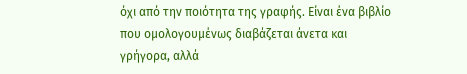όχι από την ποιότητα της γραφής. Είναι ένα βιβλίο που ομολογουμένως διαβάζεται άνετα και γρήγορα, αλλά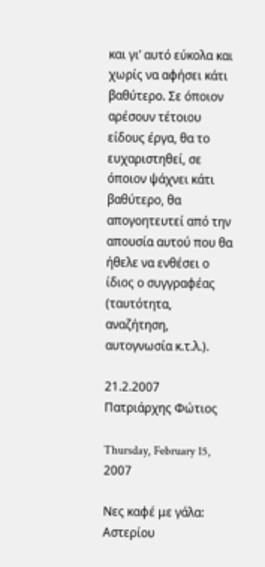και γι’ αυτό εύκολα και χωρίς να αφήσει κάτι βαθύτερο. Σε όποιον αρέσουν τέτοιου είδους έργα, θα το ευχαριστηθεί, σε όποιον ψάχνει κάτι βαθύτερο, θα απογοητευτεί από την απουσία αυτού που θα ήθελε να ενθέσει ο ίδιος ο συγγραφέας (ταυτότητα, αναζήτηση, αυτογνωσία κ.τ.λ.).

21.2.2007
Πατριάρχης Φώτιος

Thursday, February 15, 2007

Νες καφέ με γάλα: Αστερίου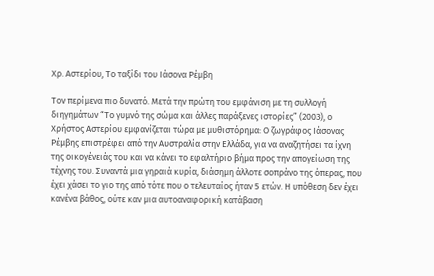Χρ. Αστερίου, Το ταξίδι του Ιάσονα Ρέμβη

Τον περίμενα πιο δυνατό. Μετά την πρώτη του εμφάνιση με τη συλλογή διηγημάτων “Το γυμνό της σώμα και άλλες παράξενες ιστορίες” (2003), ο Χρήστος Αστερίου εμφανίζεται τώρα με μυθιστόρημα: Ο ζωγράφος Ιάσονας Ρέμβης επιστρέφει από την Αυστραλία στην Ελλάδα, για να αναζητήσει τα ίχνη της οικογένειάς του και να κάνει το εφαλτήριο βήμα προς την απογείωση της τέχνης του. Συναντά μια γηραιά κυρία, διάσημη άλλοτε σοπράνο της όπερας, που έχει χάσει το γιο της από τότε που ο τελευταίος ήταν 5 ετών. Η υπόθεση δεν έχει κανένα βάθος, ούτε καν μια αυτοαναφορική κατάβαση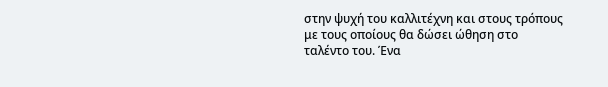στην ψυχή του καλλιτέχνη και στους τρόπους με τους οποίους θα δώσει ώθηση στο ταλέντο του. Ένα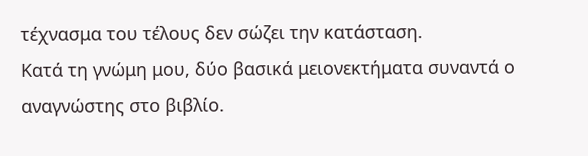τέχνασμα του τέλους δεν σώζει την κατάσταση.
Κατά τη γνώμη μου, δύο βασικά μειονεκτήματα συναντά ο αναγνώστης στο βιβλίο.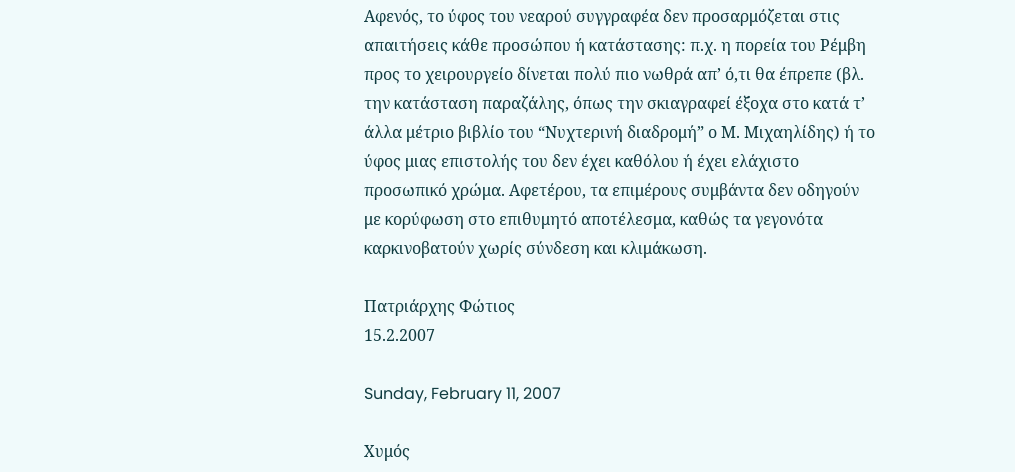Αφενός, το ύφος του νεαρού συγγραφέα δεν προσαρμόζεται στις απαιτήσεις κάθε προσώπου ή κατάστασης: π.χ. η πορεία του Ρέμβη προς το χειρουργείο δίνεται πολύ πιο νωθρά απ’ ό,τι θα έπρεπε (βλ. την κατάσταση παραζάλης, όπως την σκιαγραφεί έξοχα στο κατά τ’ άλλα μέτριο βιβλίο του “Νυχτερινή διαδρομή” ο Μ. Μιχαηλίδης) ή το ύφος μιας επιστολής του δεν έχει καθόλου ή έχει ελάχιστο προσωπικό χρώμα. Αφετέρου, τα επιμέρους συμβάντα δεν οδηγούν με κορύφωση στο επιθυμητό αποτέλεσμα, καθώς τα γεγονότα καρκινοβατούν χωρίς σύνδεση και κλιμάκωση.

Πατριάρχης Φώτιος
15.2.2007

Sunday, February 11, 2007

Χυμός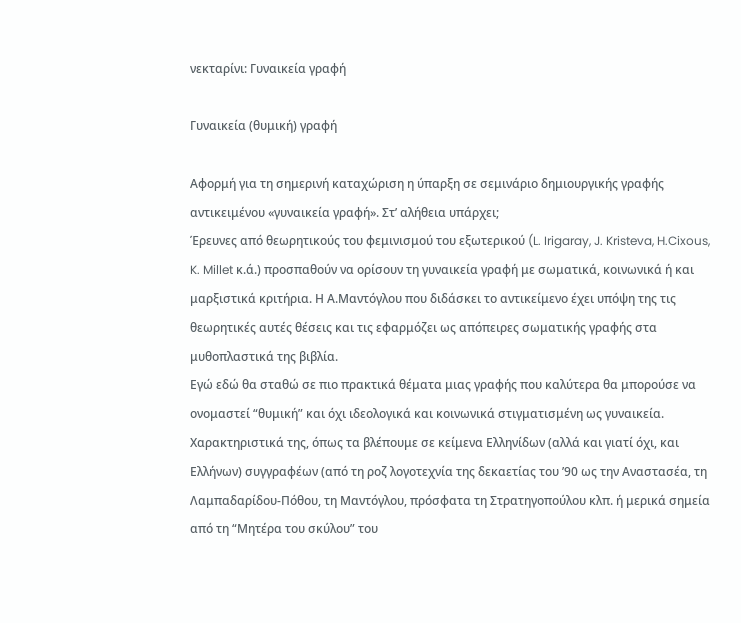νεκταρίνι: Γυναικεία γραφή

Γυναικεία (θυμική) γραφή

Αφορμή για τη σημερινή καταχώριση η ύπαρξη σε σεμινάριο δημιουργικής γραφής αντικειμένου «γυναικεία γραφή». Στ’ αλήθεια υπάρχει;
Έρευνες από θεωρητικούς του φεμινισμού του εξωτερικού (L. Irigaray, J. Kristeva, H.Cixous, K. Millet κ.ά.) προσπαθούν να ορίσουν τη γυναικεία γραφή με σωματικά, κοινωνικά ή και μαρξιστικά κριτήρια. Η Α.Μαντόγλου που διδάσκει το αντικείμενο έχει υπόψη της τις θεωρητικές αυτές θέσεις και τις εφαρμόζει ως απόπειρες σωματικής γραφής στα μυθοπλαστικά της βιβλία.
Εγώ εδώ θα σταθώ σε πιο πρακτικά θέματα μιας γραφής που καλύτερα θα μπορούσε να ονομαστεί “θυμική” και όχι ιδεολογικά και κοινωνικά στιγματισμένη ως γυναικεία. Χαρακτηριστικά της, όπως τα βλέπουμε σε κείμενα Ελληνίδων (αλλά και γιατί όχι, και Ελλήνων) συγγραφέων (από τη ροζ λογοτεχνία της δεκαετίας του ’90 ως την Αναστασέα, τη Λαμπαδαρίδου-Πόθου, τη Μαντόγλου, πρόσφατα τη Στρατηγοπούλου κλπ. ή μερικά σημεία από τη “Μητέρα του σκύλου” του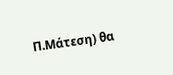Π.Μάτεση) θα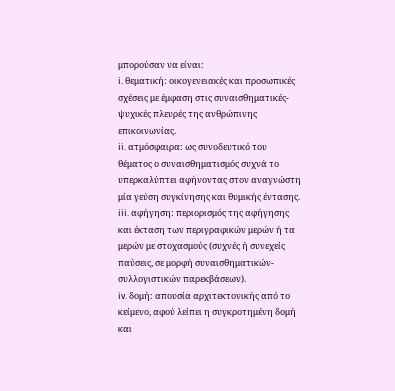μπορούσαν να είναι:
i. θεματική: οικογενειακές και προσωπικές σχέσεις με έμφαση στις συναισθηματικές-ψυχικές πλευρές της ανθρώπινης επικοινωνίας.
ii. ατμόσφαιρα: ως συνοδευτικό του θέματος ο συναισθηματισμός συχνά το υπερκαλύπτει αφήνοντας στον αναγνώστη μία γεύση συγκίνησης και θυμικής έντασης.
iii. αφήγηση: περιορισμός της αφήγησης και έκταση των περιγραφικών μερών ή τα μερών με στοχασμούς (συχνές ή συνεχείς παύσεις, σε μορφή συναισθηματικών-συλλογιστικών παρεκβάσεων).
iv. δομή: απουσία αρχιτεκτονικής από το κείμενο, αφού λείπει η συγκροτημένη δομή και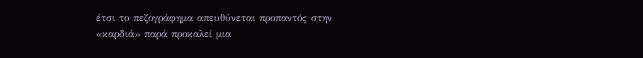έτσι το πεζογράφημα απευθύνεται προπαντός στην «καρδιά» παρά προκαλεί μια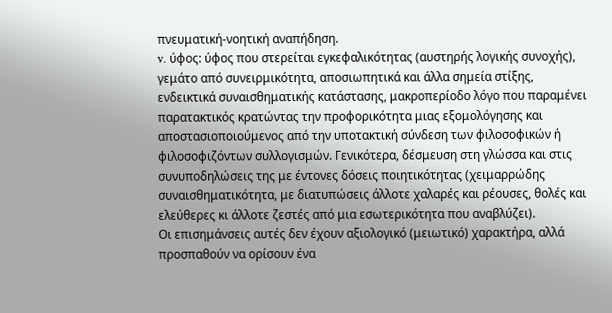πνευματική-νοητική αναπήδηση.
v. ύφος: ύφος που στερείται εγκεφαλικότητας (αυστηρής λογικής συνοχής), γεμάτο από συνειρμικότητα, αποσιωπητικά και άλλα σημεία στίξης, ενδεικτικά συναισθηματικής κατάστασης, μακροπερίοδο λόγο που παραμένει παρατακτικός κρατώντας την προφορικότητα μιας εξομολόγησης και αποστασιοποιούμενος από την υποτακτική σύνδεση των φιλοσοφικών ή φιλοσοφιζόντων συλλογισμών. Γενικότερα, δέσμευση στη γλώσσα και στις συνυποδηλώσεις της με έντονες δόσεις ποιητικότητας (χειμαρρώδης συναισθηματικότητα, με διατυπώσεις άλλοτε χαλαρές και ρέουσες, θολές και ελεύθερες κι άλλοτε ζεστές από μια εσωτερικότητα που αναβλύζει).
Οι επισημάνσεις αυτές δεν έχουν αξιολογικό (μειωτικό) χαρακτήρα, αλλά προσπαθούν να ορίσουν ένα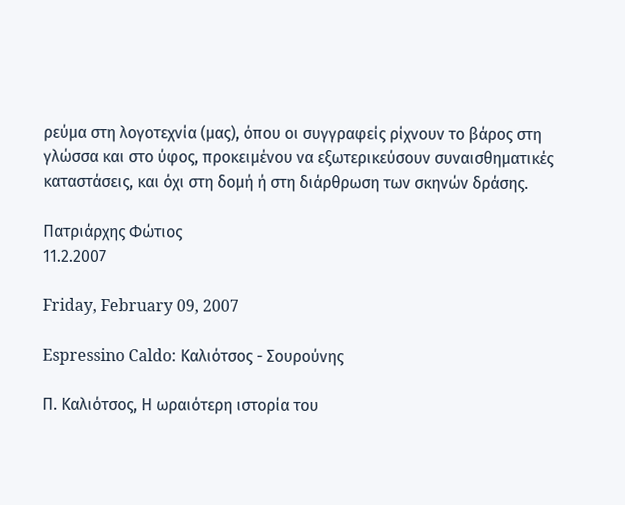ρεύμα στη λογοτεχνία (μας), όπου οι συγγραφείς ρίχνουν το βάρος στη γλώσσα και στο ύφος, προκειμένου να εξωτερικεύσουν συναισθηματικές καταστάσεις, και όχι στη δομή ή στη διάρθρωση των σκηνών δράσης.

Πατριάρχης Φώτιος
11.2.2007

Friday, February 09, 2007

Espressino Caldo: Καλιότσος - Σουρούνης

Π. Καλιότσος, Η ωραιότερη ιστορία του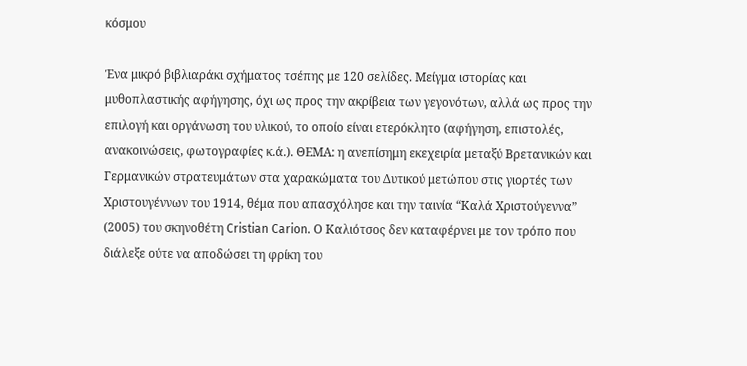κόσμου

Ένα μικρό βιβλιαράκι σχήματος τσέπης με 120 σελίδες. Μείγμα ιστορίας και μυθοπλαστικής αφήγησης, όχι ως προς την ακρίβεια των γεγονότων, αλλά ως προς την επιλογή και οργάνωση του υλικού, το οποίο είναι ετερόκλητο (αφήγηση, επιστολές, ανακοινώσεις, φωτογραφίες κ.ά.). ΘΕΜΑ: η ανεπίσημη εκεχειρία μεταξύ Βρετανικών και Γερμανικών στρατευμάτων στα χαρακώματα του Δυτικού μετώπου στις γιορτές των Χριστουγέννων του 1914, θέμα που απασχόλησε και την ταινία “Καλά Χριστούγεννα” (2005) του σκηνοθέτη Cristian Carion. Ο Καλιότσος δεν καταφέρνει με τον τρόπο που διάλεξε ούτε να αποδώσει τη φρίκη του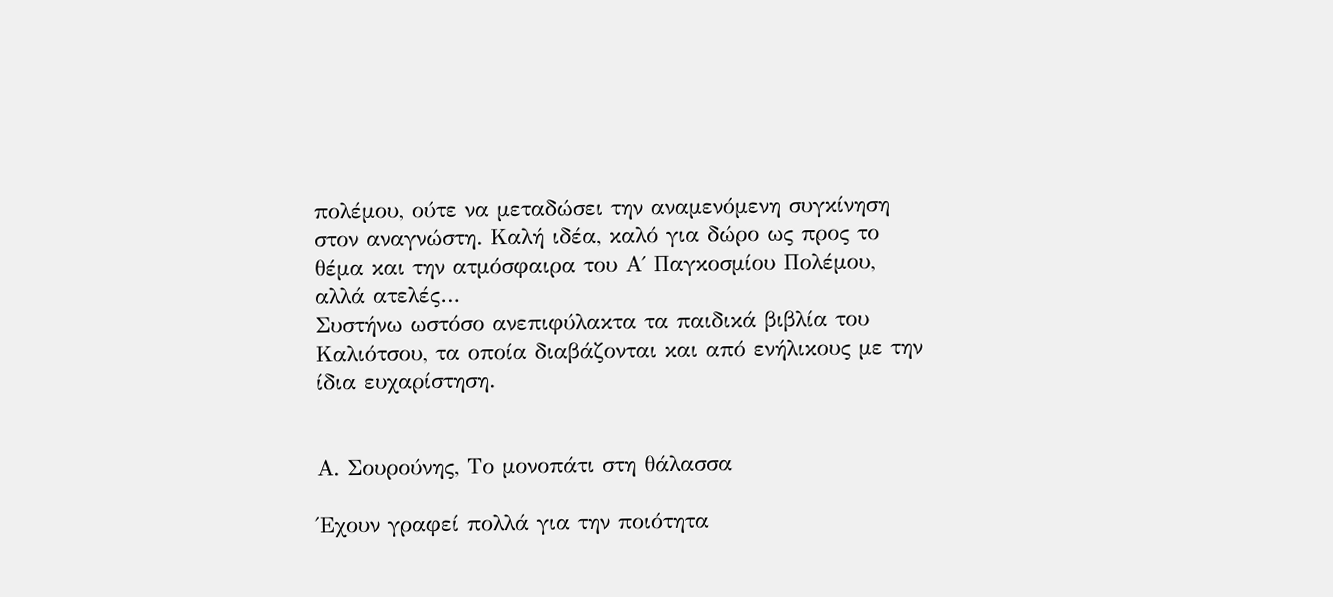πολέμου, ούτε να μεταδώσει την αναμενόμενη συγκίνηση στον αναγνώστη. Καλή ιδέα, καλό για δώρο ως προς το θέμα και την ατμόσφαιρα του Α΄ Παγκοσμίου Πολέμου, αλλά ατελές…
Συστήνω ωστόσο ανεπιφύλακτα τα παιδικά βιβλία του Καλιότσου, τα οποία διαβάζονται και από ενήλικους με την ίδια ευχαρίστηση.


Α. Σουρούνης, Το μονοπάτι στη θάλασσα

Έχουν γραφεί πολλά για την ποιότητα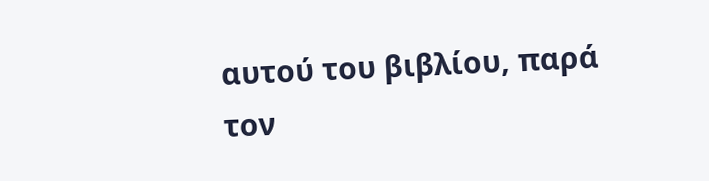αυτού του βιβλίου, παρά τον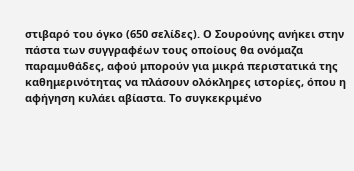στιβαρό του όγκο (650 σελίδες). Ο Σουρούνης ανήκει στην πάστα των συγγραφέων τους οποίους θα ονόμαζα παραμυθάδες, αφού μπορούν για μικρά περιστατικά της καθημερινότητας να πλάσουν ολόκληρες ιστορίες, όπου η αφήγηση κυλάει αβίαστα. Το συγκεκριμένο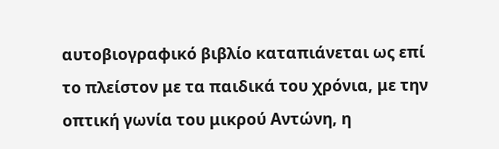αυτοβιογραφικό βιβλίο καταπιάνεται ως επί το πλείστον με τα παιδικά του χρόνια, με την οπτική γωνία του μικρού Αντώνη, η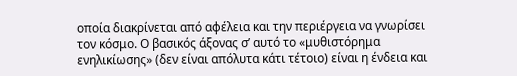οποία διακρίνεται από αφέλεια και την περιέργεια να γνωρίσει τον κόσμο. Ο βασικός άξονας σ’ αυτό το «μυθιστόρημα ενηλικίωσης» (δεν είναι απόλυτα κάτι τέτοιο) είναι η ένδεια και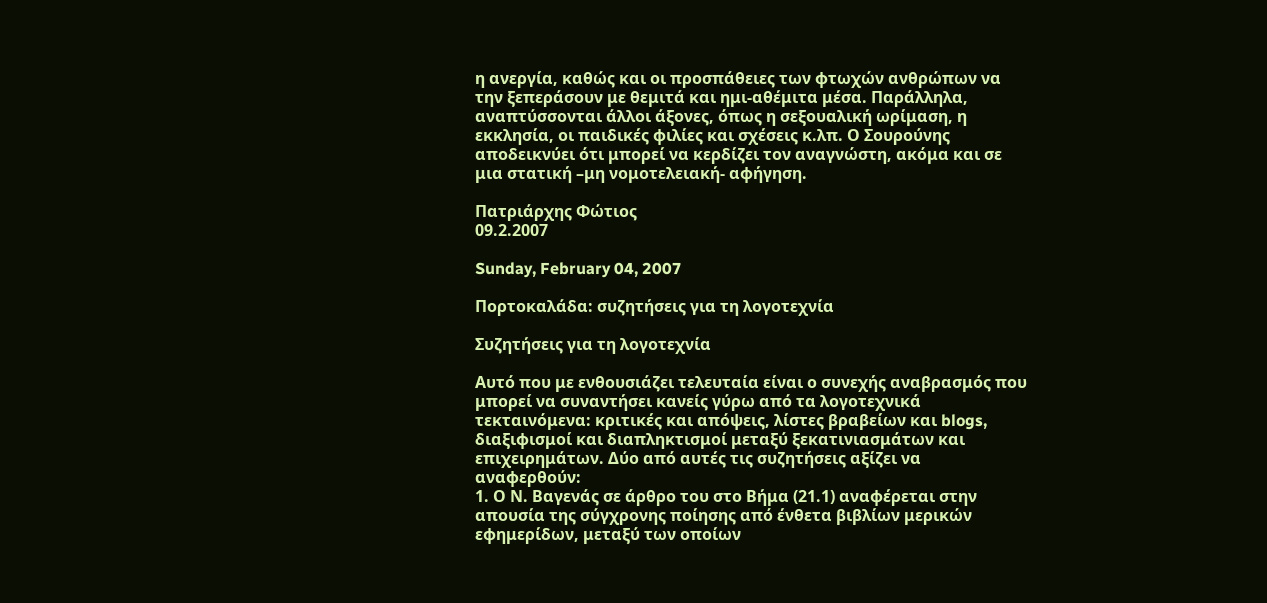η ανεργία, καθώς και οι προσπάθειες των φτωχών ανθρώπων να την ξεπεράσουν με θεμιτά και ημι-αθέμιτα μέσα. Παράλληλα, αναπτύσσονται άλλοι άξονες, όπως η σεξουαλική ωρίμαση, η εκκλησία, οι παιδικές φιλίες και σχέσεις κ.λπ. Ο Σουρούνης αποδεικνύει ότι μπορεί να κερδίζει τον αναγνώστη, ακόμα και σε μια στατική –μη νομοτελειακή- αφήγηση.

Πατριάρχης Φώτιος
09.2.2007

Sunday, February 04, 2007

Πορτοκαλάδα: συζητήσεις για τη λογοτεχνία

Συζητήσεις για τη λογοτεχνία

Αυτό που με ενθουσιάζει τελευταία είναι ο συνεχής αναβρασμός που μπορεί να συναντήσει κανείς γύρω από τα λογοτεχνικά τεκταινόμενα: κριτικές και απόψεις, λίστες βραβείων και blogs, διαξιφισμοί και διαπληκτισμοί μεταξύ ξεκατινιασμάτων και επιχειρημάτων. Δύο από αυτές τις συζητήσεις αξίζει να αναφερθούν:
1. Ο Ν. Βαγενάς σε άρθρο του στο Βήμα (21.1) αναφέρεται στην απουσία της σύγχρονης ποίησης από ένθετα βιβλίων μερικών εφημερίδων, μεταξύ των οποίων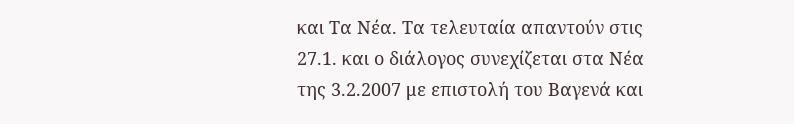και Τα Νέα. Τα τελευταία απαντούν στις 27.1. και ο διάλογος συνεχίζεται στα Νέα της 3.2.2007 με επιστολή του Βαγενά και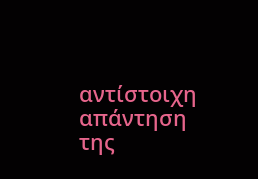αντίστοιχη απάντηση της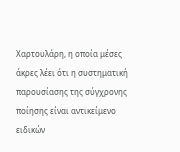Χαρτουλάρη, η οποία μέσες άκρες λέει ότι η συστηματική παρουσίασης της σύγχρονης ποίησης είναι αντικείμενο ειδικών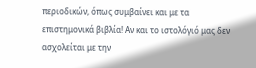περιοδικών, όπως συμβαίνει και με τα επιστημονικά βιβλία! Αν και το ιστολόγιό μας δεν ασχολείται με την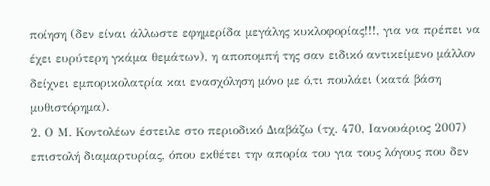ποίηση (δεν είναι άλλωστε εφημερίδα μεγάλης κυκλοφορίας!!!, για να πρέπει να έχει ευρύτερη γκάμα θεμάτων), η αποπομπή της σαν ειδικό αντικείμενο μάλλον δείχνει εμπορικολατρία και ενασχόληση μόνο με ό,τι πουλάει (κατά βάση μυθιστόρημα).
2. Ο Μ. Κοντολέων έστειλε στο περιοδικό Διαβάζω (τχ. 470, Ιανουάριος 2007) επιστολή διαμαρτυρίας, όπου εκθέτει την απορία του για τους λόγους που δεν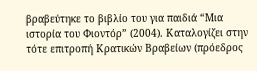βραβεύτηκε το βιβλίο του για παιδιά “Μια ιστορία του Φιοντόρ” (2004). Καταλογίζει στην τότε επιτροπή Κρατικών Βραβείων (πρόεδρος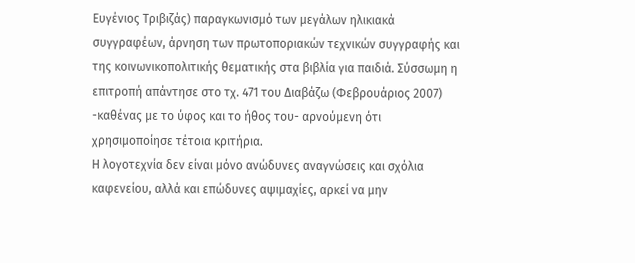Ευγένιος Τριβιζάς) παραγκωνισμό των μεγάλων ηλικιακά συγγραφέων, άρνηση των πρωτοποριακών τεχνικών συγγραφής και της κοινωνικοπολιτικής θεματικής στα βιβλία για παιδιά. Σύσσωμη η επιτροπή απάντησε στο τχ. 471 του Διαβάζω (Φεβρουάριος 2007) -καθένας με το ύφος και το ήθος του- αρνούμενη ότι χρησιμοποίησε τέτοια κριτήρια.
Η λογοτεχνία δεν είναι μόνο ανώδυνες αναγνώσεις και σχόλια καφενείου, αλλά και επώδυνες αψιμαχίες, αρκεί να μην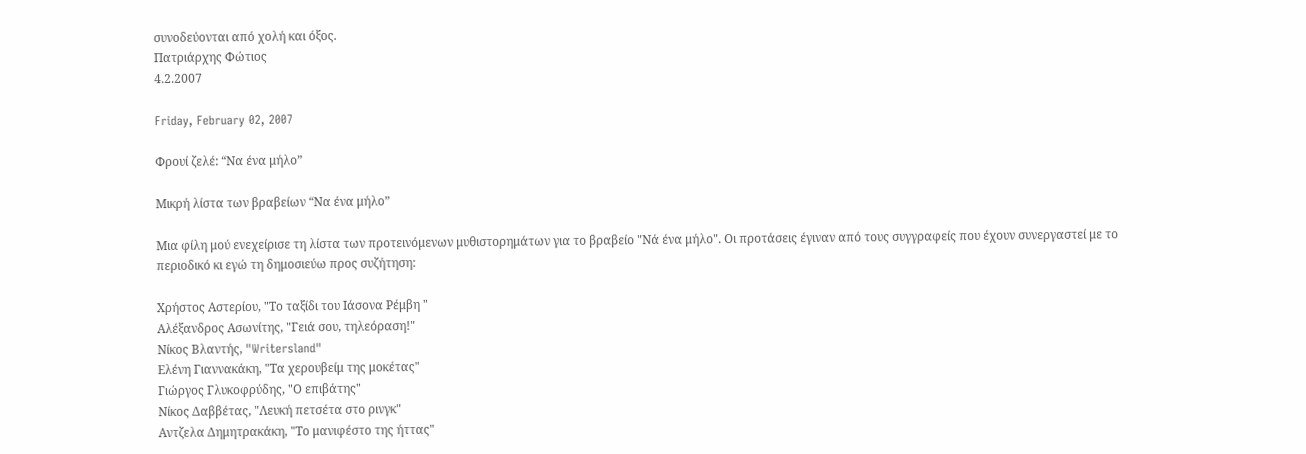συνοδεύονται από χολή και όξος.
Πατριάρχης Φώτιος
4.2.2007

Friday, February 02, 2007

Φρουί ζελέ: “Να ένα μήλο”

Μικρή λίστα των βραβείων “Να ένα μήλο”

Μια φίλη μού ενεχείρισε τη λίστα των προτεινόμενων μυθιστορημάτων για το βραβείο "Νά ένα μήλο". Οι προτάσεις έγιναν από τους συγγραφείς που έχουν συνεργαστεί με το περιοδικό κι εγώ τη δημοσιεύω προς συζήτηση:

Χρήστος Αστερίου, "Το ταξίδι του Ιάσονα Ρέμβη "
Αλέξανδρος Ασωνίτης, "Γειά σου, τηλεόραση!"
Νίκος Βλαντής, "Writersland"
Ελένη Γιαννακάκη, "Τα χερουβείμ της μοκέτας"
Γιώργος Γλυκοφρύδης, "Ο επιβάτης"
Νίκος Δαββέτας, "Λευκή πετσέτα στο ρινγκ"
Αντζελα Δημητρακάκη, "Το μανιφέστο της ήττας"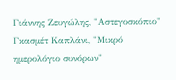Γιάννης Ζευγώλης, "Αστεγοσκόπιο"
Γκασμέτ Καπλάνι, "Μικρό ημερολόγιο συνόρων"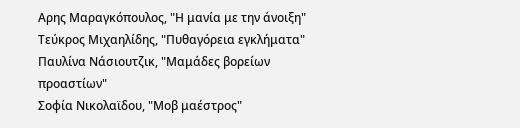Αρης Μαραγκόπουλος, "Η μανία με την άνοιξη"
Τεύκρος Μιχαηλίδης, "Πυθαγόρεια εγκλήματα"
Παυλίνα Νάσιουτζικ, "Μαμάδες βορείων προαστίων"
Σοφία Νικολαϊδου, "Μοβ μαέστρος"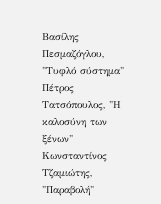Βασίλης Πεσμαζόγλου, "Τυφλό σύστημα"
Πέτρος Τατσόπουλος, "Η καλοσύνη των ξένων"
Κωνσταντίνος Τζαμιώτης, "Παραβολή"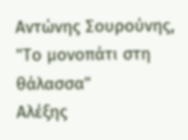Αντώνης Σουρούνης, "Το μονοπάτι στη θάλασσα"
Αλέξης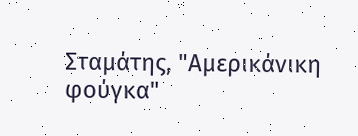Σταμάτης, "Αμερικάνικη φούγκα"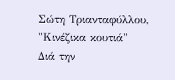Σώτη Τριανταφύλλου, "Κινέζικα κουτιά"
Διά την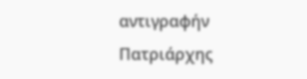αντιγραφήν
Πατριάρχης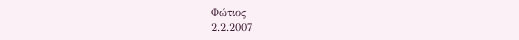Φώτιος
2.2.2007